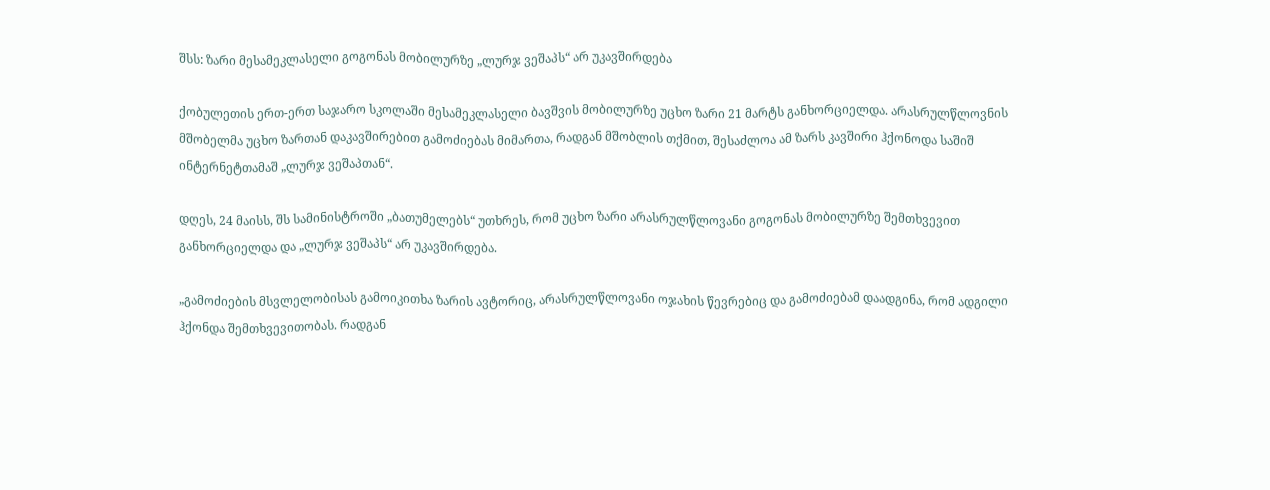შსს: ზარი მესამეკლასელი გოგონას მობილურზე „ლურჯ ვეშაპს“ არ უკავშირდება

ქობულეთის ერთ-ერთ საჯარო სკოლაში მესამეკლასელი ბავშვის მობილურზე უცხო ზარი 21 მარტს განხორციელდა. არასრულწლოვნის მშობელმა უცხო ზართან დაკავშირებით გამოძიებას მიმართა, რადგან მშობლის თქმით, შესაძლოა ამ ზარს კავშირი ჰქონოდა საშიშ ინტერნეტთამაშ „ლურჯ ვეშაპთან“.

დღეს, 24 მაისს, შს სამინისტროში „ბათუმელებს“ უთხრეს, რომ უცხო ზარი არასრულწლოვანი გოგონას მობილურზე შემთხვევით განხორციელდა და „ლურჯ ვეშაპს“ არ უკავშირდება.

„გამოძიების მსვლელობისას გამოიკითხა ზარის ავტორიც, არასრულწლოვანი ოჯახის წევრებიც და გამოძიებამ დაადგინა, რომ ადგილი ჰქონდა შემთხვევითობას. რადგან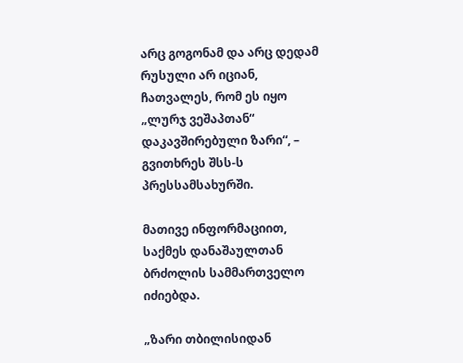არც გოგონამ და არც დედამ რუსული არ იციან, ჩათვალეს, რომ ეს იყო „ლურჯ ვეშაპთან“ დაკავშირებული ზარი“, – გვითხრეს შსს-ს პრესსამსახურში.

მათივე ინფორმაციით, საქმეს დანაშაულთან ბრძოლის სამმართველო იძიებდა.

„ზარი თბილისიდან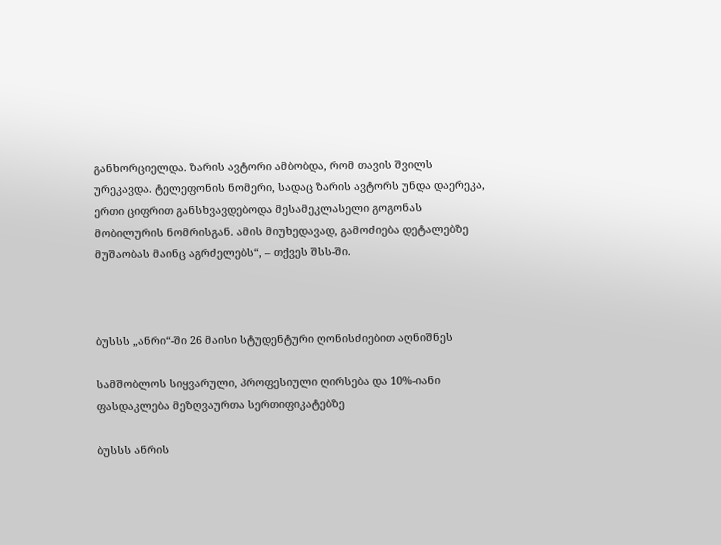განხორციელდა. ზარის ავტორი ამბობდა, რომ თავის შვილს ურეკავდა. ტელეფონის ნომერი, სადაც ზარის ავტორს უნდა დაერეკა, ერთი ციფრით განსხვავდებოდა მესამეკლასელი გოგონას მობილურის ნომრისგან. ამის მიუხედავად, გამოძიება დეტალებზე მუშაობას მაინც აგრძელებს“, – თქვეს შსს-ში.



ბუსსს „ანრი“-ში 26 მაისი სტუდენტური ღონისძიებით აღნიშნეს

სამშობლოს სიყვარული, პროფესიული ღირსება და 10%-იანი ფასდაკლება მეზღვაურთა სერთიფიკატებზე

ბუსსს ანრის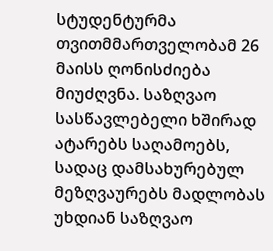სტუდენტურმა თვითმმართველობამ 26 მაისს ღონისძიება მიუძღვნა. საზღვაო სასწავლებელი ხშირად ატარებს საღამოებს, სადაც დამსახურებულ მეზღვაურებს მადლობას უხდიან საზღვაო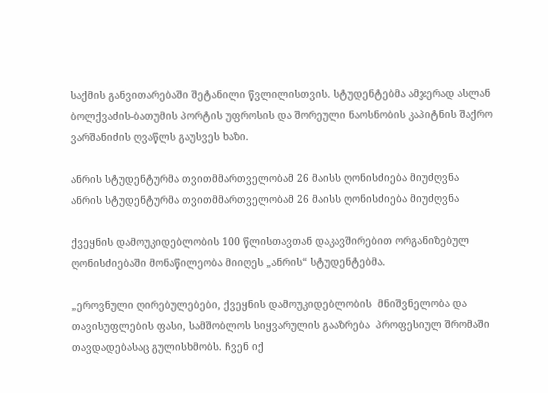საქმის განვითარებაში შეტანილი წვლილისთვის. სტუდენტებმა ამჯერად ასლან ბოლქვაძის-ბათუმის პორტის უფროსის და შორეული ნაოსნობის კაპიტნის შაქრო ვარშანიძის ღვაწლს გაუსვეს ხაზი.

ანრის სტუდენტურმა თვითმმართველობამ 26 მაისს ღონისძიება მიუძღვნა
ანრის სტუდენტურმა თვითმმართველობამ 26 მაისს ღონისძიება მიუძღვნა

ქვეყნის დამოუკიდებლობის 100 წლისთავთან დაკავშირებით ორგანიზებულ ღონისძიებაში მონაწილეობა მიიღეს „ანრის“ სტუდენტებმა.

„ეროვნული ღირებულებები, ქვეყნის დამოუკიდებლობის  მნიშვნელობა და თავისუფლების ფასი, სამშობლოს სიყვარულის გააზრება  პროფესიულ შრომაში თავდადებასაც გულისხმობს. ჩვენ იქ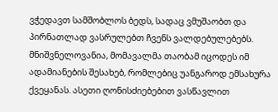ვჭედავთ სამშობლოს ბედს, სადაც ვმუშაობთ და პირნათლად ვასრულებთ ჩვენს ვალდებულებებს. მნიშვნელოვანია, მომავალმა თაობამ იცოდეს იმ ადამიანების შესახებ, რომლებიც უანგაროდ ემსახურა ქვეყანას. ასეთი ღონისძიებებით ვასწავლით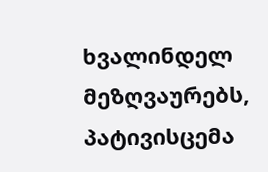ხვალინდელ მეზღვაურებს, პატივისცემა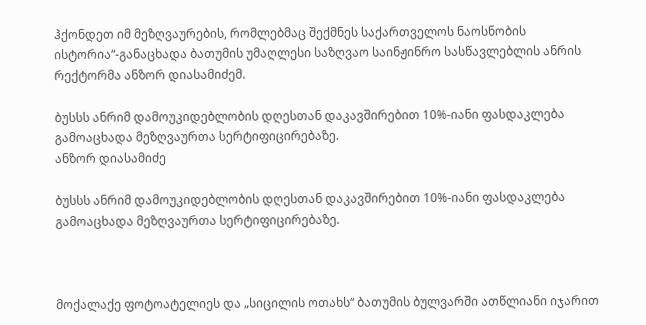ჰქონდეთ იმ მეზღვაურების, რომლებმაც შექმნეს საქართველოს ნაოსნობის ისტორია“-განაცხადა ბათუმის უმაღლესი საზღვაო საინჟინრო სასწავლებლის ანრის რექტორმა ანზორ დიასამიძემ.

ბუსსს ანრიმ დამოუკიდებლობის დღესთან დაკავშირებით 10%-იანი ფასდაკლება გამოაცხადა მეზღვაურთა სერტიფიცირებაზე.
ანზორ დიასამიძე

ბუსსს ანრიმ დამოუკიდებლობის დღესთან დაკავშირებით 10%-იანი ფასდაკლება გამოაცხადა მეზღვაურთა სერტიფიცირებაზე.



მოქალაქე ფოტოატელიეს და „სიცილის ოთახს“ ბათუმის ბულვარში ათწლიანი იჯარით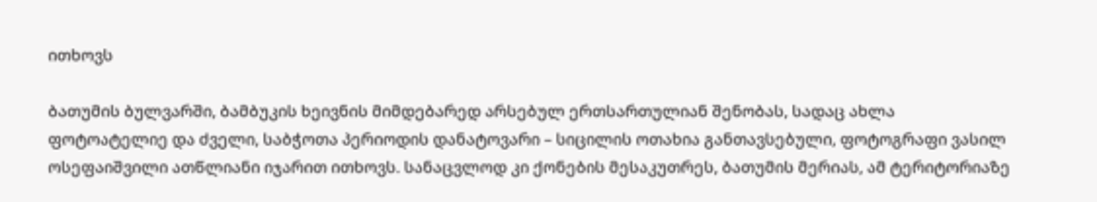ითხოვს

ბათუმის ბულვარში, ბამბუკის ხეივნის მიმდებარედ არსებულ ერთსართულიან შენობას, სადაც ახლა ფოტოატელიე და ძველი, საბჭოთა პერიოდის დანატოვარი – სიცილის ოთახია განთავსებული, ფოტოგრაფი ვასილ ოსეფაიშვილი ათწლიანი იჯარით ითხოვს. სანაცვლოდ კი ქონების მესაკუთრეს, ბათუმის მერიას, ამ ტერიტორიაზე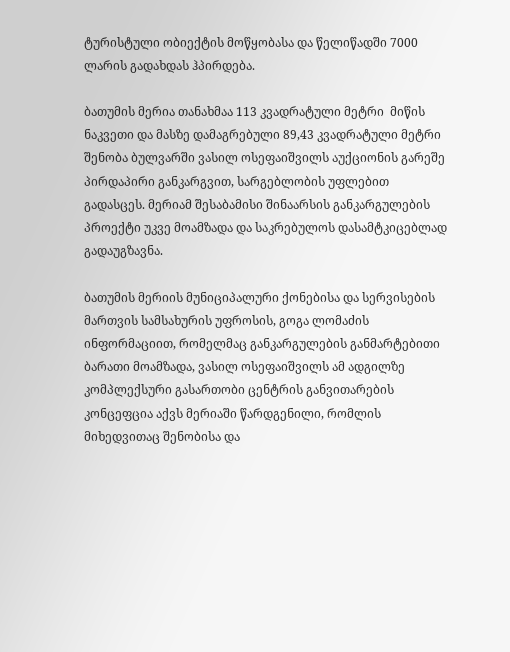ტურისტული ობიექტის მოწყობასა და წელიწადში 7000 ლარის გადახდას ჰპირდება.

ბათუმის მერია თანახმაა 113 კვადრატული მეტრი  მიწის ნაკვეთი და მასზე დამაგრებული 89,43 კვადრატული მეტრი შენობა ბულვარში ვასილ ოსეფაიშვილს აუქციონის გარეშე პირდაპირი განკარგვით, სარგებლობის უფლებით გადასცეს. მერიამ შესაბამისი შინაარსის განკარგულების პროექტი უკვე მოამზადა და საკრებულოს დასამტკიცებლად გადაუგზავნა.

ბათუმის მერიის მუნიციპალური ქონებისა და სერვისების მართვის სამსახურის უფროსის, გოგა ლომაძის ინფორმაციით, რომელმაც განკარგულების განმარტებითი ბარათი მოამზადა, ვასილ ოსეფაიშვილს ამ ადგილზე კომპლექსური გასართობი ცენტრის განვითარების კონცეფცია აქვს მერიაში წარდგენილი, რომლის მიხედვითაც შენობისა და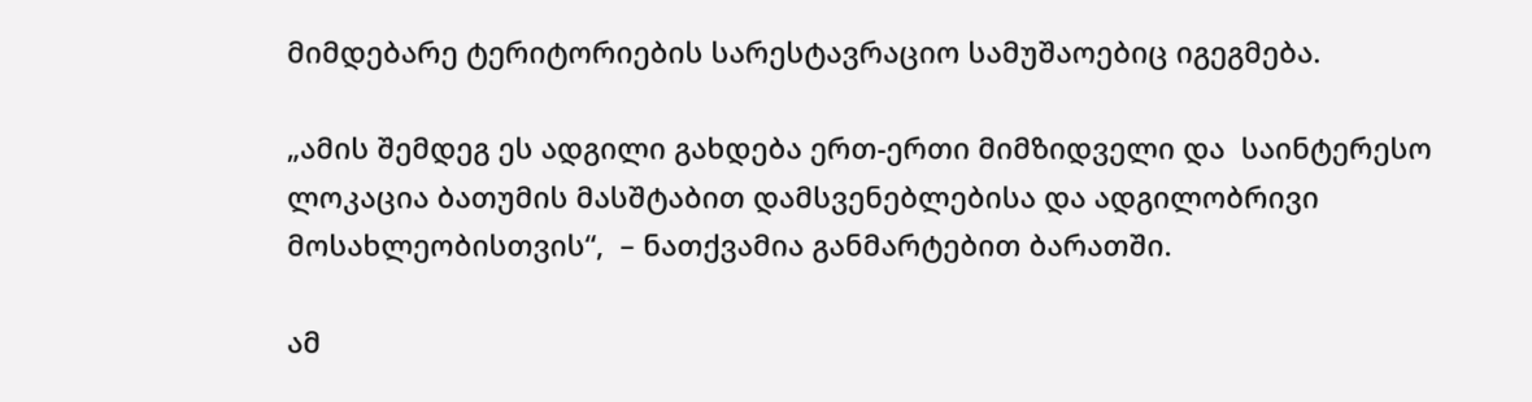მიმდებარე ტერიტორიების სარესტავრაციო სამუშაოებიც იგეგმება.

„ამის შემდეგ ეს ადგილი გახდება ერთ-ერთი მიმზიდველი და  საინტერესო ლოკაცია ბათუმის მასშტაბით დამსვენებლებისა და ადგილობრივი მოსახლეობისთვის“,  – ნათქვამია განმარტებით ბარათში.

ამ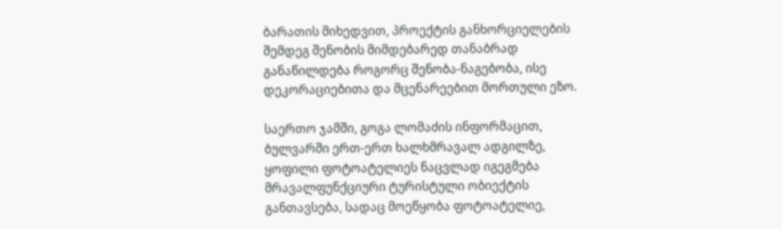ბარათის მიხედვით, პროექტის განხორციელების შემდეგ შენობის მიმდებარედ თანაბრად განაწილდება როგორც შენობა-ნაგებობა, ისე დეკორაციებითა და მცენარეებით მორთული ეზო.

საერთო ჯამში, გოგა ლომაძის ინფორმაცით, ბულვარში ერთ-ერთ ხალხმრავალ ადგილზე, ყოფილი ფოტოატელიეს ნაცვლად იგეგმება მრავალფუნქციური ტურისტული ობიექტის განთავსება, სადაც მოეწყობა ფოტოატელიე,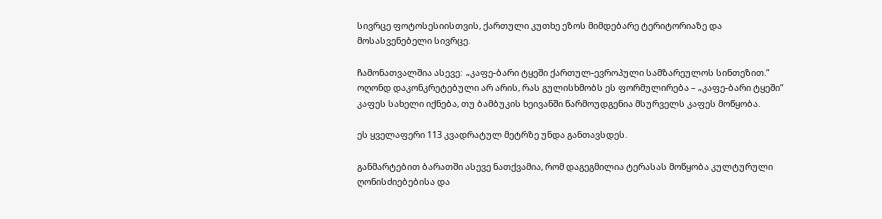სივრცე ფოტოსესიისთვის, ქართული კუთხე ეზოს მიმდებარე ტერიტორიაზე და მოსასვენებელი სივრცე.

ჩამონათვალშია ასევე:  „კაფე-ბარი ტყეში ქართულ-ევროპული სამზარეულოს სინთეზით.“ ოღონდ დაკონკრეტებული არ არის, რას გულისხმობს ეს ფორმულირება – „კაფე-ბარი ტყეში“ კაფეს სახელი იქნება, თუ ბამბუკის ხეივანში წარმოუდგენია მსურველს კაფეს მოწყობა.

ეს ყველაფერი 113 კვადრატულ მეტრზე უნდა განთავსდეს.

განმარტებით ბარათში ასევე ნათქვამია, რომ დაგეგმილია ტერასას მოწყობა კულტურული ღონისძიებებისა და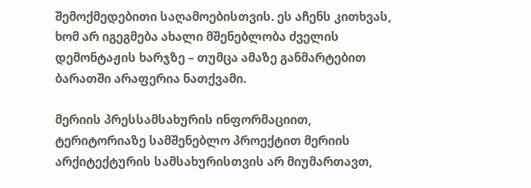შემოქმედებითი საღამოებისთვის. ეს აჩენს კითხვას, ხომ არ იგეგმება ახალი მშენებლობა ძველის დემონტაჟის ხარჯზე – თუმცა ამაზე განმარტებით ბარათში არაფერია ნათქვამი.

მერიის პრესსამსახურის ინფორმაციით, ტერიტორიაზე სამშენებლო პროექტით მერიის არქიტექტურის სამსახურისთვის არ მიუმართავთ,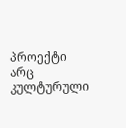პროექტი არც კულტურული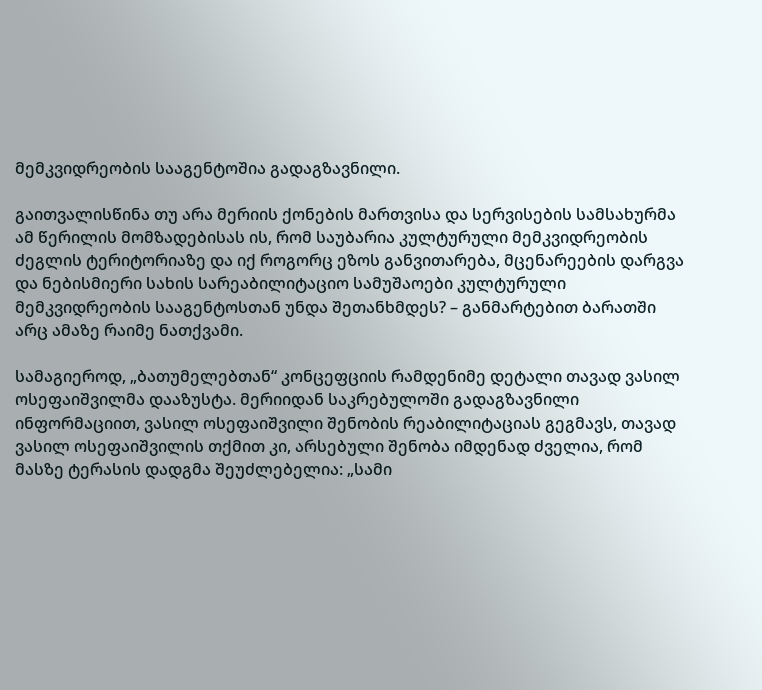მემკვიდრეობის სააგენტოშია გადაგზავნილი.

გაითვალისწინა თუ არა მერიის ქონების მართვისა და სერვისების სამსახურმა ამ წერილის მომზადებისას ის, რომ საუბარია კულტურული მემკვიდრეობის ძეგლის ტერიტორიაზე და იქ როგორც ეზოს განვითარება, მცენარეების დარგვა და ნებისმიერი სახის სარეაბილიტაციო სამუშაოები კულტურული მემკვიდრეობის სააგენტოსთან უნდა შეთანხმდეს? – განმარტებით ბარათში არც ამაზე რაიმე ნათქვამი.

სამაგიეროდ, „ბათუმელებთან“ კონცეფციის რამდენიმე დეტალი თავად ვასილ ოსეფაიშვილმა დააზუსტა. მერიიდან საკრებულოში გადაგზავნილი ინფორმაციით, ვასილ ოსეფაიშვილი შენობის რეაბილიტაციას გეგმავს, თავად ვასილ ოსეფაიშვილის თქმით კი, არსებული შენობა იმდენად ძველია, რომ მასზე ტერასის დადგმა შეუძლებელია: „სამი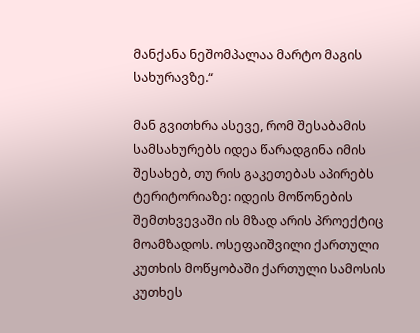მანქანა ნეშომპალაა მარტო მაგის სახურავზე.“

მან გვითხრა ასევე, რომ შესაბამის სამსახურებს იდეა წარადგინა იმის შესახებ, თუ რის გაკეთებას აპირებს ტერიტორიაზე: იდეის მოწონების შემთხვევაში ის მზად არის პროექტიც მოამზადოს. ოსეფაიშვილი ქართული კუთხის მოწყობაში ქართული სამოსის კუთხეს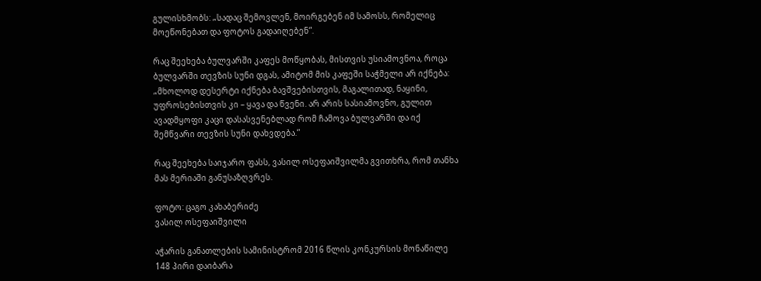გულისხმობს: „სადაც შემოვლენ, მოირგებენ იმ სამოსს, რომელიც მოეწონებათ და ფოტოს გადაიღებენ“.

რაც შეეხება ბულვარში კაფეს მოწყობას, მისთვის უსიამოვნოა, როცა ბულვარში თევზის სუნი დგას, ამიტომ მის კაფეში საჭმელი არ იქნება: „მხოლოდ დესერტი იქნება ბავშვებისთვის, მაგალითად, ნაყინი, უფროსებისთვის კი – ყავა და წვენი. არ არის სასიამოვნო, გულით ავადმყოფი კაცი დასასვენებლად რომ ჩამოვა ბულვარში და იქ შემწვარი თევზის სუნი დახვდება.“

რაც შეეხება საიჯარო ფასს, ვასილ ოსეფაიშვილმა გვითხრა, რომ თანხა მას მერიაში განუსაზღვრეს.

ფოტო: ცაგო კახაბერიძე
ვასილ ოსეფაიშვილი

აჭარის განათლების სამინისტრომ 2016 წლის კონკურსის მონაწილე 148 პირი დაიბარა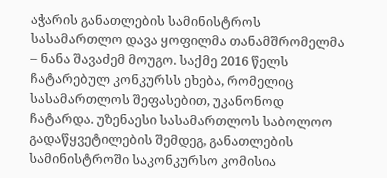აჭარის განათლების სამინისტროს სასამართლო დავა ყოფილმა თანამშრომელმა – ნანა შავაძემ მოუგო. საქმე 2016 წელს ჩატარებულ კონკურსს ეხება, რომელიც სასამართლოს შეფასებით, უკანონოდ ჩატარდა. უზენაესი სასამართლოს საბოლოო გადაწყვეტილების შემდეგ, განათლების სამინისტროში საკონკურსო კომისია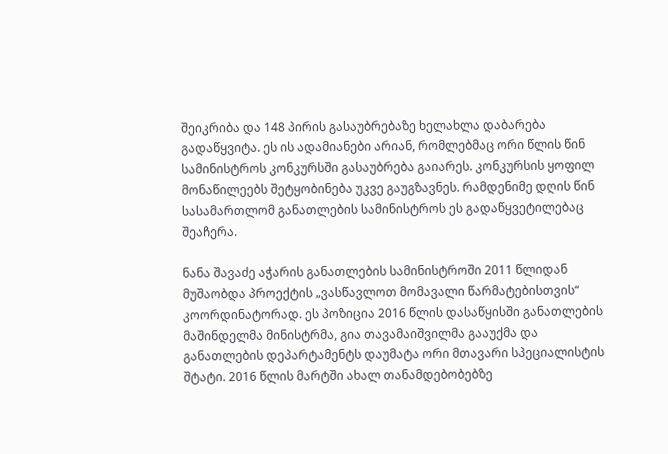შეიკრიბა და 148 პირის გასაუბრებაზე ხელახლა დაბარება გადაწყვიტა. ეს ის ადამიანები არიან, რომლებმაც ორი წლის წინ სამინისტროს კონკურსში გასაუბრება გაიარეს. კონკურსის ყოფილ მონაწილეებს შეტყობინება უკვე გაუგზავნეს. რამდენიმე დღის წინ სასამართლომ განათლების სამინისტროს ეს გადაწყვეტილებაც შეაჩერა.

ნანა შავაძე აჭარის განათლების სამინისტროში 2011 წლიდან მუშაობდა პროექტის „ვასწავლოთ მომავალი წარმატებისთვის“ კოორდინატორად. ეს პოზიცია 2016 წლის დასაწყისში განათლების მაშინდელმა მინისტრმა, გია თავამაიშვილმა გააუქმა და განათლების დეპარტამენტს დაუმატა ორი მთავარი სპეციალისტის შტატი. 2016 წლის მარტში ახალ თანამდებობებზე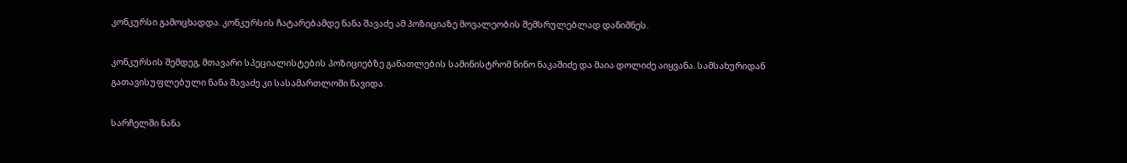კონკურსი გამოცხადდა. კონკურსის ჩატარებამდე ნანა შავაძე ამ პოზიციაზე მოვალეობის შემსრულებლად დანიშნეს.

კონკურსის შემდეგ, მთავარი სპეციალისტების პოზიციებზე განათლების სამინისტრომ ნინო ნაკაშიძე და მაია დოლიძე აიყვანა. სამსახურიდან გათავისუფლებული ნანა შავაძე კი სასამართლოში წავიდა.

სარჩელში ნანა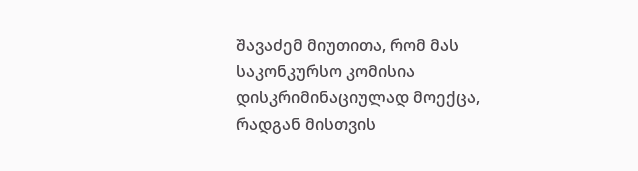შავაძემ მიუთითა, რომ მას საკონკურსო კომისია დისკრიმინაციულად მოექცა, რადგან მისთვის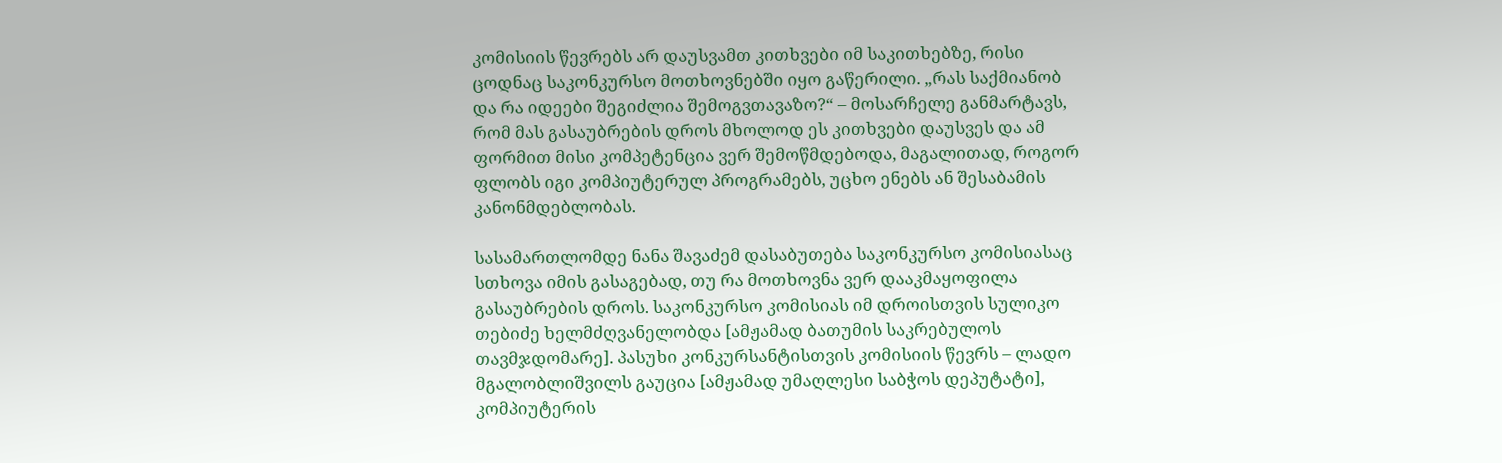კომისიის წევრებს არ დაუსვამთ კითხვები იმ საკითხებზე, რისი ცოდნაც საკონკურსო მოთხოვნებში იყო გაწერილი. „რას საქმიანობ და რა იდეები შეგიძლია შემოგვთავაზო?“ – მოსარჩელე განმარტავს, რომ მას გასაუბრების დროს მხოლოდ ეს კითხვები დაუსვეს და ამ ფორმით მისი კომპეტენცია ვერ შემოწმდებოდა, მაგალითად, როგორ ფლობს იგი კომპიუტერულ პროგრამებს, უცხო ენებს ან შესაბამის კანონმდებლობას.

სასამართლომდე ნანა შავაძემ დასაბუთება საკონკურსო კომისიასაც სთხოვა იმის გასაგებად, თუ რა მოთხოვნა ვერ დააკმაყოფილა გასაუბრების დროს. საკონკურსო კომისიას იმ დროისთვის სულიკო თებიძე ხელმძღვანელობდა [ამჟამად ბათუმის საკრებულოს თავმჯდომარე]. პასუხი კონკურსანტისთვის კომისიის წევრს – ლადო მგალობლიშვილს გაუცია [ამჟამად უმაღლესი საბჭოს დეპუტატი], კომპიუტერის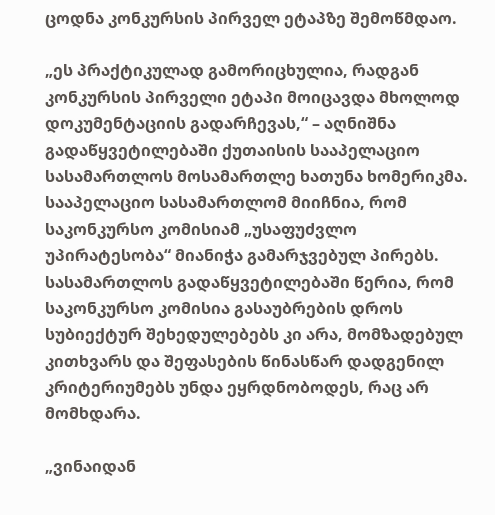ცოდნა კონკურსის პირველ ეტაპზე შემოწმდაო.

„ეს პრაქტიკულად გამორიცხულია, რადგან კონკურსის პირველი ეტაპი მოიცავდა მხოლოდ დოკუმენტაციის გადარჩევას,“ – აღნიშნა გადაწყვეტილებაში ქუთაისის სააპელაციო სასამართლოს მოსამართლე ხათუნა ხომერიკმა. სააპელაციო სასამართლომ მიიჩნია, რომ საკონკურსო კომისიამ „უსაფუძვლო უპირატესობა“ მიანიჭა გამარჯვებულ პირებს. სასამართლოს გადაწყვეტილებაში წერია, რომ საკონკურსო კომისია გასაუბრების დროს სუბიექტურ შეხედულებებს კი არა, მომზადებულ კითხვარს და შეფასების წინასწარ დადგენილ კრიტერიუმებს უნდა ეყრდნობოდეს, რაც არ მომხდარა.

„ვინაიდან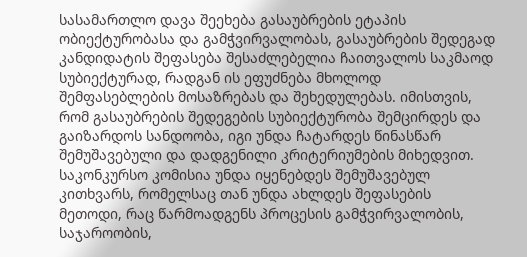სასამართლო დავა შეეხება გასაუბრების ეტაპის ობიექტურობასა და გამჭვირვალობას, გასაუბრების შედეგად კანდიდატის შეფასება შესაძლებელია ჩაითვალოს საკმაოდ სუბიექტურად, რადგან ის ეფუძნება მხოლოდ შემფასებლების მოსაზრებას და შეხედულებას. იმისთვის, რომ გასაუბრების შედეგების სუბიექტურობა შემცირდეს და გაიზარდოს სანდოობა, იგი უნდა ჩატარდეს წინასწარ შემუშავებული და დადგენილი კრიტერიუმების მიხედვით. საკონკურსო კომისია უნდა იყენებდეს შემუშავებულ კითხვარს, რომელსაც თან უნდა ახლდეს შეფასების მეთოდი, რაც წარმოადგენს პროცესის გამჭვირვალობის, საჯაროობის,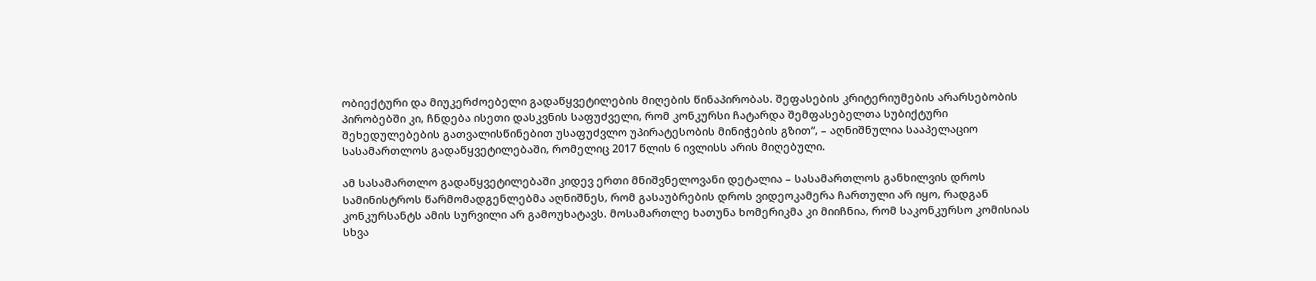ობიექტური და მიუკერძოებელი გადაწყვეტილების მიღების წინაპირობას. შეფასების კრიტერიუმების არარსებობის პირობებში კი, ჩნდება ისეთი დასკვნის საფუძველი, რომ კონკურსი ჩატარდა შემფასებელთა სუბიქტური შეხედულებების გათვალისწინებით უსაფუძვლო უპირატესობის მინიჭების გზით“, – აღნიშნულია სააპელაციო სასამართლოს გადაწყვეტილებაში, რომელიც 2017 წლის 6 ივლისს არის მიღებული.

ამ სასამართლო გადაწყვეტილებაში კიდევ ერთი მნიშვნელოვანი დეტალია – სასამართლოს განხილვის დროს სამინისტროს წარმომადგენლებმა აღნიშნეს, რომ გასაუბრების დროს ვიდეოკამერა ჩართული არ იყო, რადგან კონკურსანტს ამის სურვილი არ გამოუხატავს. მოსამართლე ხათუნა ხომერიკმა კი მიიჩნია, რომ საკონკურსო კომისიას სხვა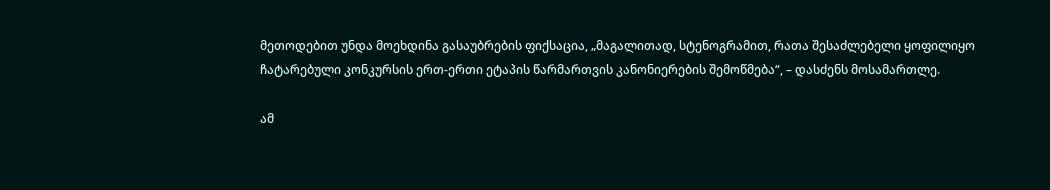მეთოდებით უნდა მოეხდინა გასაუბრების ფიქსაცია, „მაგალითად, სტენოგრამით, რათა შესაძლებელი ყოფილიყო ჩატარებული კონკურსის ერთ-ერთი ეტაპის წარმართვის კანონიერების შემოწმება“, – დასძენს მოსამართლე.

ამ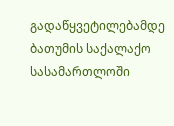გადაწყვეტილებამდე ბათუმის საქალაქო სასამართლოში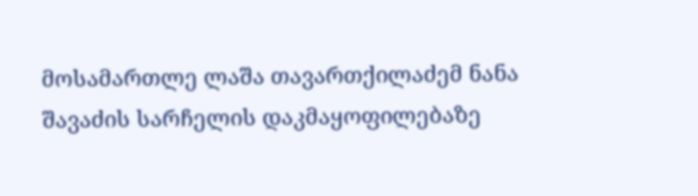მოსამართლე ლაშა თავართქილაძემ ნანა შავაძის სარჩელის დაკმაყოფილებაზე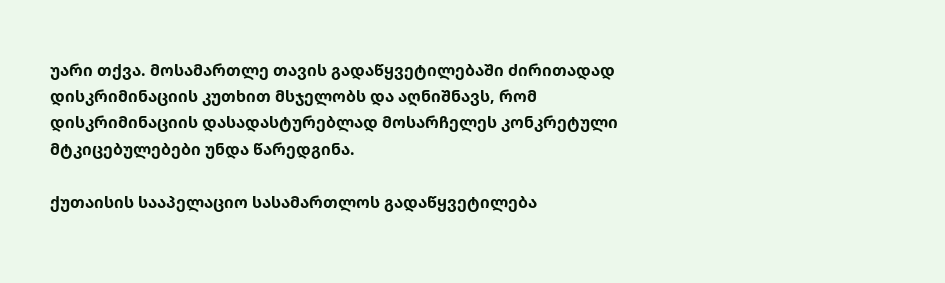უარი თქვა. მოსამართლე თავის გადაწყვეტილებაში ძირითადად დისკრიმინაციის კუთხით მსჯელობს და აღნიშნავს, რომ დისკრიმინაციის დასადასტურებლად მოსარჩელეს კონკრეტული მტკიცებულებები უნდა წარედგინა.

ქუთაისის სააპელაციო სასამართლოს გადაწყვეტილება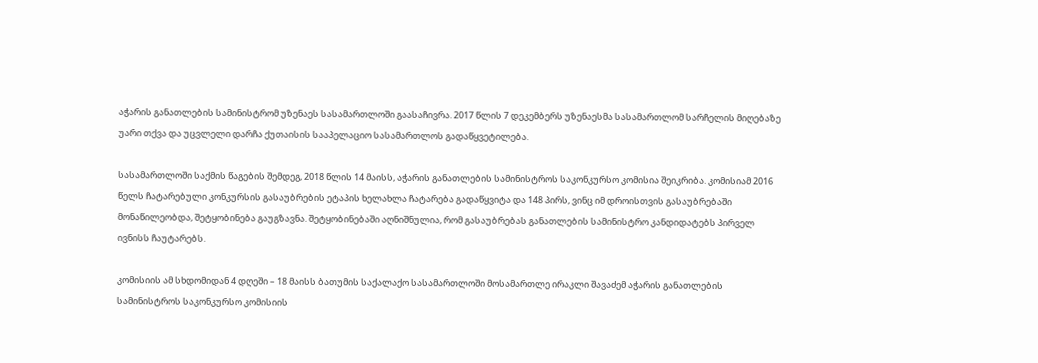აჭარის განათლების სამინისტრომ უზენაეს სასამართლოში გაასაჩივრა. 2017 წლის 7 დეკემბერს უზენაესმა სასამართლომ სარჩელის მიღებაზე უარი თქვა და უცვლელი დარჩა ქუთაისის სააპელაციო სასამართლოს გადაწყვეტილება.

სასამართლოში საქმის წაგების შემდეგ, 2018 წლის 14 მაისს, აჭარის განათლების სამინისტროს საკონკურსო კომისია შეიკრიბა. კომისიამ 2016 წელს ჩატარებული კონკურსის გასაუბრების ეტაპის ხელახლა ჩატარება გადაწყვიტა და 148 პირს, ვინც იმ დროისთვის გასაუბრებაში მონაწილეობდა, შეტყობინება გაუგზავნა. შეტყობინებაში აღნიშნულია, რომ გასაუბრებას განათლების სამინისტრო კანდიდატებს პირველ ივნისს ჩაუტარებს.

კომისიის ამ სხდომიდან 4 დღეში – 18 მაისს ბათუმის საქალაქო სასამართლოში მოსამართლე ირაკლი შავაძემ აჭარის განათლების სამინისტროს საკონკურსო კომისიის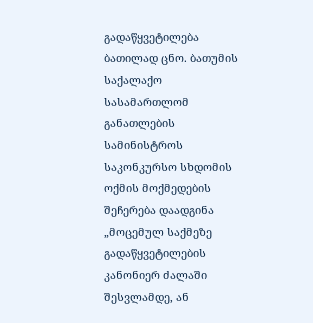გადაწყვეტილება ბათილად ცნო. ბათუმის საქალაქო სასამართლომ განათლების სამინისტროს საკონკურსო სხდომის ოქმის მოქმედების შეჩერება დაადგინა „მოცემულ საქმეზე გადაწყვეტილების კანონიერ ძალაში შესვლამდე, ან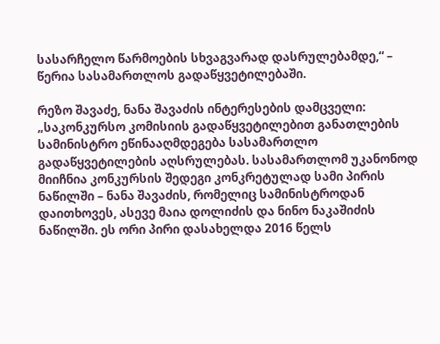სასარჩელო წარმოების სხვაგვარად დასრულებამდე,“ – წერია სასამართლოს გადაწყვეტილებაში.

რეზო შავაძე, ნანა შავაძის ინტერესების დამცველი: „საკონკურსო კომისიის გადაწყვეტილებით განათლების სამინისტრო ეწინააღმდეგება სასამართლო გადაწყვეტილების აღსრულებას. სასამართლომ უკანონოდ მიიჩნია კონკურსის შედეგი კონკრეტულად სამი პირის ნაწილში – ნანა შავაძის, რომელიც სამინისტროდან დაითხოვეს, ასევე მაია დოლიძის და ნინო ნაკაშიძის ნაწილში. ეს ორი პირი დასახელდა 2016 წელს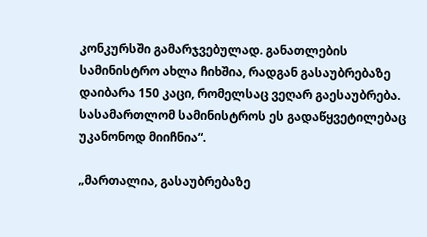კონკურსში გამარჯვებულად. განათლების სამინისტრო ახლა ჩიხშია, რადგან გასაუბრებაზე დაიბარა 150 კაცი, რომელსაც ვეღარ გაესაუბრება. სასამართლომ სამინისტროს ეს გადაწყვეტილებაც უკანონოდ მიიჩნია“.

„მართალია, გასაუბრებაზე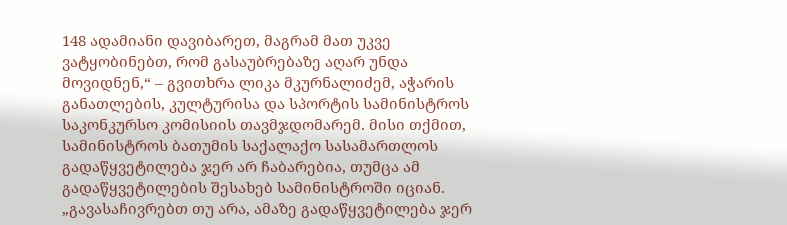148 ადამიანი დავიბარეთ, მაგრამ მათ უკვე ვატყობინებთ, რომ გასაუბრებაზე აღარ უნდა მოვიდნენ,“ – გვითხრა ლიკა მკურნალიძემ, აჭარის განათლების, კულტურისა და სპორტის სამინისტროს საკონკურსო კომისიის თავმჯდომარემ. მისი თქმით, სამინისტროს ბათუმის საქალაქო სასამართლოს გადაწყვეტილება ჯერ არ ჩაბარებია, თუმცა ამ გადაწყვეტილების შესახებ სამინისტროში იციან. „გავასაჩივრებთ თუ არა, ამაზე გადაწყვეტილება ჯერ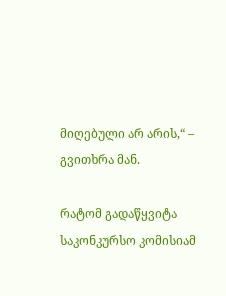მიღებული არ არის,“ – გვითხრა მან.

რატომ გადაწყვიტა საკონკურსო კომისიამ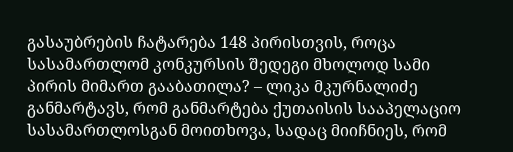გასაუბრების ჩატარება 148 პირისთვის, როცა სასამართლომ კონკურსის შედეგი მხოლოდ სამი პირის მიმართ გააბათილა? – ლიკა მკურნალიძე განმარტავს, რომ განმარტება ქუთაისის სააპელაციო სასამართლოსგან მოითხოვა, სადაც მიიჩნიეს, რომ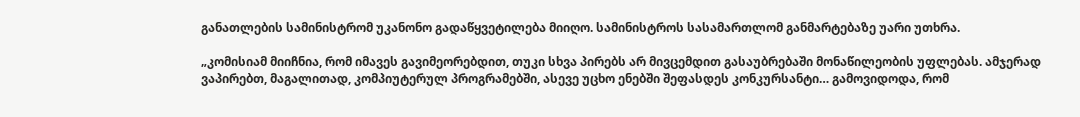განათლების სამინისტრომ უკანონო გადაწყვეტილება მიიღო. სამინისტროს სასამართლომ განმარტებაზე უარი უთხრა.

„კომისიამ მიიჩნია, რომ იმავეს გავიმეორებდით, თუკი სხვა პირებს არ მივცემდით გასაუბრებაში მონაწილეობის უფლებას. ამჯერად ვაპირებთ, მაგალითად, კომპიუტერულ პროგრამებში, ასევე უცხო ენებში შეფასდეს კონკურსანტი… გამოვიდოდა, რომ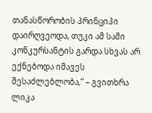თანასწორობის პრინციპი დაირღვეოდა, თუკი ამ სამი კონკურსანტის გარდა სხვას არ ექნებოდა იმავეს შესაძლებლობა,“ – გვითხრა ლიკა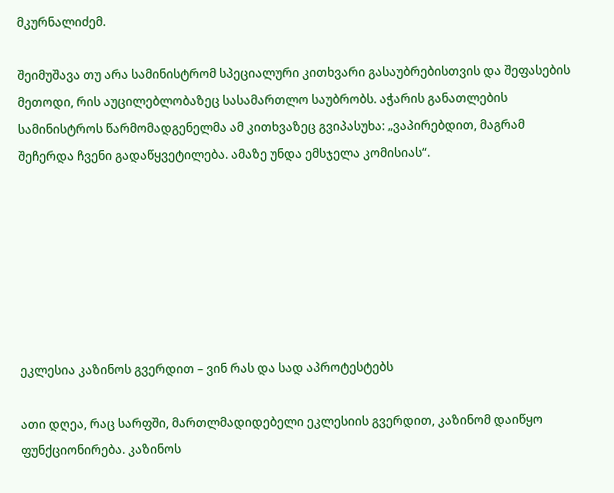მკურნალიძემ.

შეიმუშავა თუ არა სამინისტრომ სპეციალური კითხვარი გასაუბრებისთვის და შეფასების მეთოდი, რის აუცილებლობაზეც სასამართლო საუბრობს. აჭარის განათლების სამინისტროს წარმომადგენელმა ამ კითხვაზეც გვიპასუხა: „ვაპირებდით, მაგრამ შეჩერდა ჩვენი გადაწყვეტილება. ამაზე უნდა ემსჯელა კომისიას“.







ეკლესია კაზინოს გვერდით – ვინ რას და სად აპროტესტებს

ათი დღეა, რაც სარფში, მართლმადიდებელი ეკლესიის გვერდით, კაზინომ დაიწყო ფუნქციონირება. კაზინოს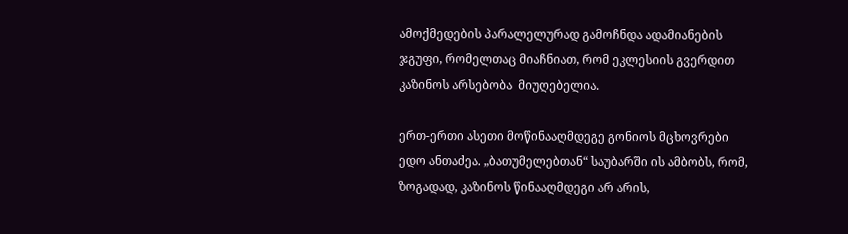ამოქმედების პარალელურად გამოჩნდა ადამიანების ჯგუფი, რომელთაც მიაჩნიათ, რომ ეკლესიის გვერდით კაზინოს არსებობა  მიუღებელია.

ერთ-ერთი ასეთი მოწინააღმდეგე გონიოს მცხოვრები ედო ანთაძეა. „ბათუმელებთან“ საუბარში ის ამბობს, რომ, ზოგადად, კაზინოს წინააღმდეგი არ არის,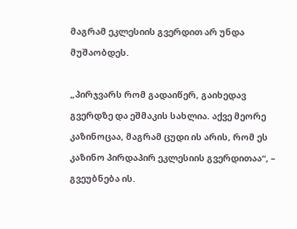მაგრამ ეკლესიის გვერდით არ უნდა მუშაობდეს.

„პირჯვარს რომ გადაიწერ, გაიხედავ გვერდზე და ეშმაკის სახლია. აქვე მეორე კაზინოცაა, მაგრამ ცუდი ის არის, რომ ეს კაზინო პირდაპირ ეკლესიის გვერდითაა“, – გვეუბნება ის.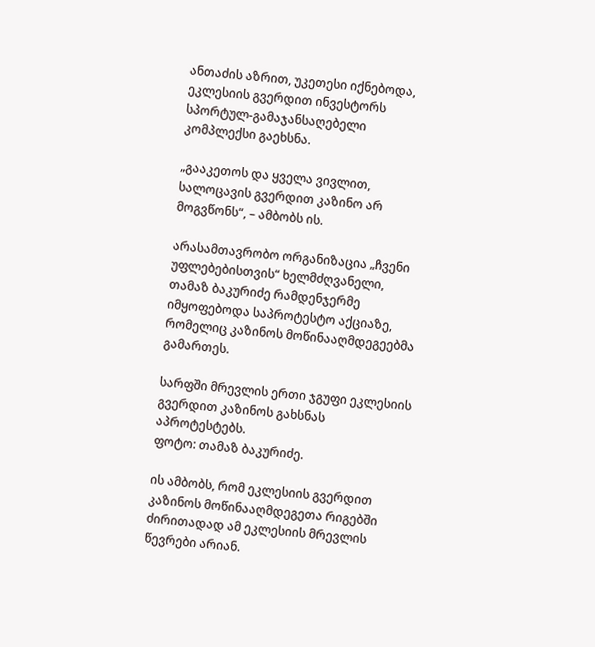ანთაძის აზრით, უკეთესი იქნებოდა, ეკლესიის გვერდით ინვესტორს სპორტულ-გამაჯანსაღებელი კომპლექსი გაეხსნა.

„გააკეთოს და ყველა ვივლით, სალოცავის გვერდით კაზინო არ მოგვწონს“, – ამბობს ის.

არასამთავრობო ორგანიზაცია „ჩვენი უფლებებისთვის“ ხელმძღვანელი, თამაზ ბაკურიძე რამდენჯერმე იმყოფებოდა საპროტესტო აქციაზე, რომელიც კაზინოს მოწინააღმდეგეებმა გამართეს.

სარფში მრევლის ერთი ჯგუფი ეკლესიის გვერდით კაზინოს გახსნას აპროტესტებს.
ფოტო: თამაზ ბაკურიძე.

ის ამბობს, რომ ეკლესიის გვერდით კაზინოს მოწინააღმდეგეთა რიგებში ძირითადად ამ ეკლესიის მრევლის წევრები არიან.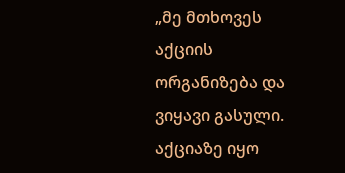„მე მთხოვეს აქციის ორგანიზება და ვიყავი გასული. აქციაზე იყო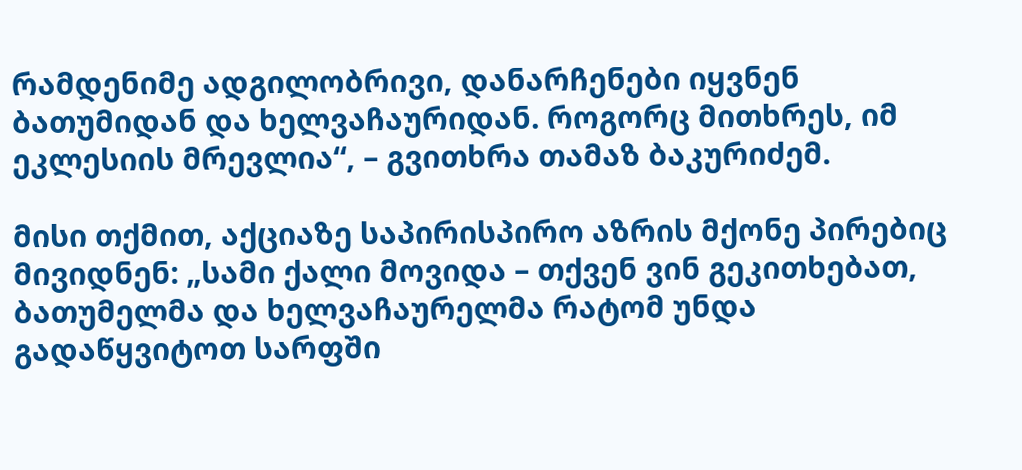რამდენიმე ადგილობრივი, დანარჩენები იყვნენ ბათუმიდან და ხელვაჩაურიდან. როგორც მითხრეს, იმ ეკლესიის მრევლია“, – გვითხრა თამაზ ბაკურიძემ.

მისი თქმით, აქციაზე საპირისპირო აზრის მქონე პირებიც მივიდნენ: „სამი ქალი მოვიდა – თქვენ ვინ გეკითხებათ, ბათუმელმა და ხელვაჩაურელმა რატომ უნდა გადაწყვიტოთ სარფში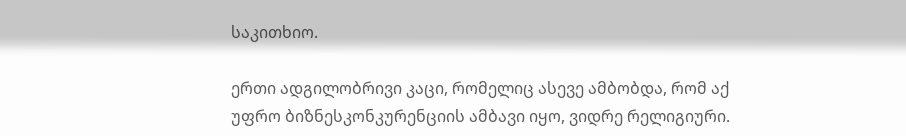საკითხიო.

ერთი ადგილობრივი კაცი, რომელიც ასევე ამბობდა, რომ აქ უფრო ბიზნესკონკურენციის ამბავი იყო, ვიდრე რელიგიური.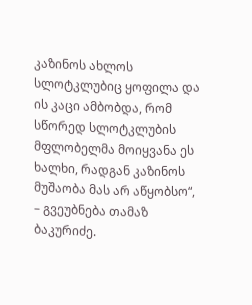კაზინოს ახლოს სლოტკლუბიც ყოფილა და ის კაცი ამბობდა, რომ სწორედ სლოტკლუბის მფლობელმა მოიყვანა ეს ხალხი, რადგან კაზინოს მუშაობა მას არ აწყობსო“, – გვეუბნება თამაზ ბაკურიძე.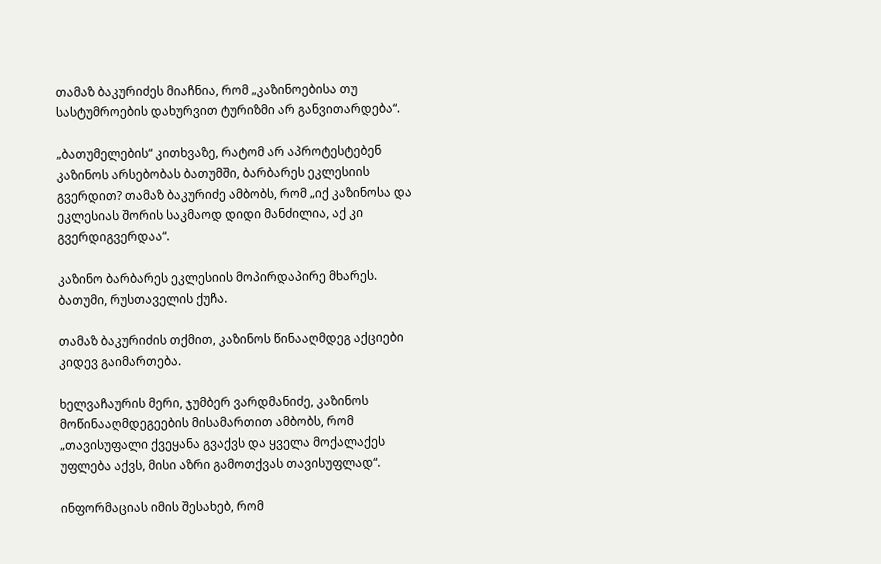თამაზ ბაკურიძეს მიაჩნია, რომ „კაზინოებისა თუ სასტუმროების დახურვით ტურიზმი არ განვითარდება“.

„ბათუმელების“ კითხვაზე, რატომ არ აპროტესტებენ  კაზინოს არსებობას ბათუმში, ბარბარეს ეკლესიის გვერდით? თამაზ ბაკურიძე ამბობს, რომ „იქ კაზინოსა და ეკლესიას შორის საკმაოდ დიდი მანძილია, აქ კი გვერდიგვერდაა“.

კაზინო ბარბარეს ეკლესიის მოპირდაპირე მხარეს. ბათუმი, რუსთაველის ქუჩა.

თამაზ ბაკურიძის თქმით, კაზინოს წინააღმდეგ აქციები კიდევ გაიმართება.

ხელვაჩაურის მერი, ჯუმბერ ვარდმანიძე, კაზინოს მოწინააღმდეგეების მისამართით ამბობს, რომ „თავისუფალი ქვეყანა გვაქვს და ყველა მოქალაქეს უფლება აქვს, მისი აზრი გამოთქვას თავისუფლად“.

ინფორმაციას იმის შესახებ, რომ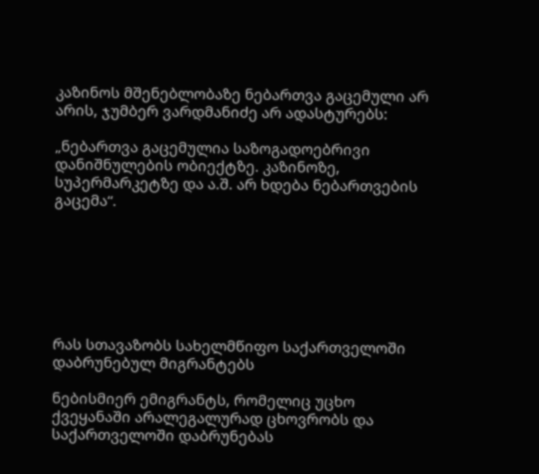კაზინოს მშენებლობაზე ნებართვა გაცემული არ არის, ჯუმბერ ვარდმანიძე არ ადასტურებს:

„ნებართვა გაცემულია საზოგადოებრივი დანიშნულების ობიექტზე. კაზინოზე, სუპერმარკეტზე და ა.შ. არ ხდება ნებართვების გაცემა“.







რას სთავაზობს სახელმწიფო საქართველოში დაბრუნებულ მიგრანტებს

ნებისმიერ ემიგრანტს, რომელიც უცხო ქვეყანაში არალეგალურად ცხოვრობს და საქართველოში დაბრუნებას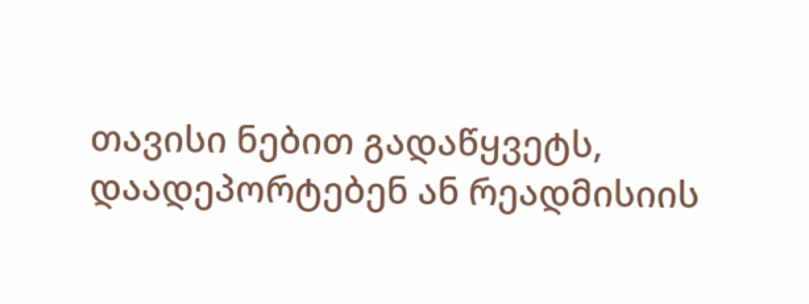თავისი ნებით გადაწყვეტს, დაადეპორტებენ ან რეადმისიის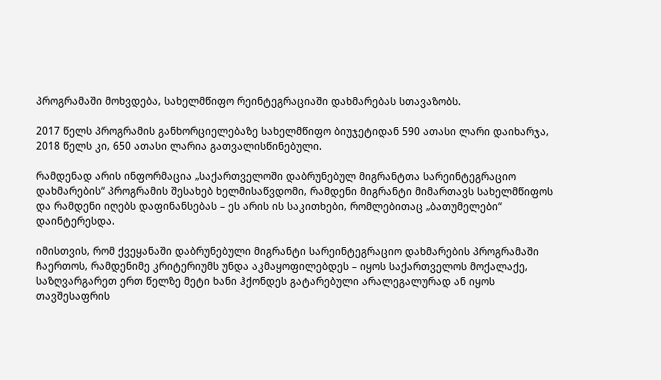პროგრამაში მოხვდება, სახელმწიფო რეინტეგრაციაში დახმარებას სთავაზობს.

2017 წელს პროგრამის განხორციელებაზე სახელმწიფო ბიუჯეტიდან 590 ათასი ლარი დაიხარჯა, 2018 წელს კი, 650 ათასი ლარია გათვალისწინებული.

რამდენად არის ინფორმაცია „საქართველოში დაბრუნებულ მიგრანტთა სარეინტეგრაციო დახმარების“ პროგრამის შესახებ ხელმისაწვდომი, რამდენი მიგრანტი მიმართავს სახელმწიფოს და რამდენი იღებს დაფინანსებას – ეს არის ის საკითხები, რომლებითაც „ბათუმელები“ დაინტერესდა.

იმისთვის, რომ ქვეყანაში დაბრუნებული მიგრანტი სარეინტეგრაციო დახმარების პროგრამაში ჩაერთოს, რამდენიმე კრიტერიუმს უნდა აკმაყოფილებდეს – იყოს საქართველოს მოქალაქე, საზღვარგარეთ ერთ წელზე მეტი ხანი ჰქონდეს გატარებული არალეგალურად ან იყოს თავშესაფრის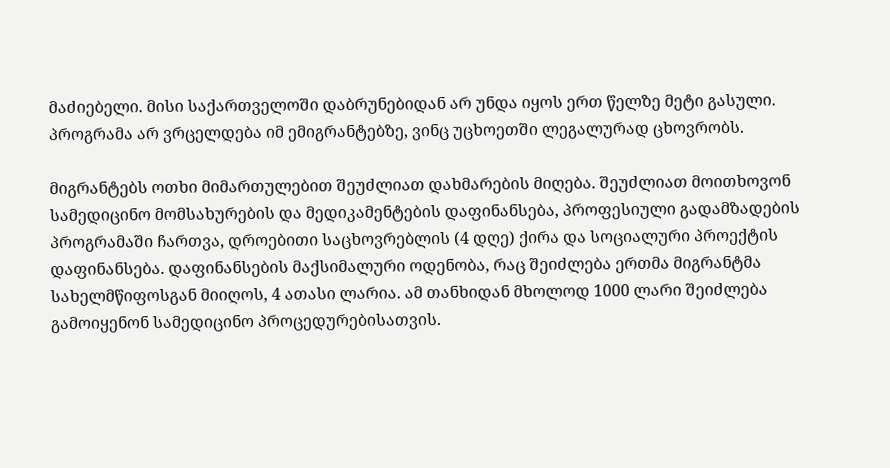მაძიებელი. მისი საქართველოში დაბრუნებიდან არ უნდა იყოს ერთ წელზე მეტი გასული. პროგრამა არ ვრცელდება იმ ემიგრანტებზე, ვინც უცხოეთში ლეგალურად ცხოვრობს.

მიგრანტებს ოთხი მიმართულებით შეუძლიათ დახმარების მიღება. შეუძლიათ მოითხოვონ სამედიცინო მომსახურების და მედიკამენტების დაფინანსება, პროფესიული გადამზადების პროგრამაში ჩართვა, დროებითი საცხოვრებლის (4 დღე) ქირა და სოციალური პროექტის დაფინანსება. დაფინანსების მაქსიმალური ოდენობა, რაც შეიძლება ერთმა მიგრანტმა სახელმწიფოსგან მიიღოს, 4 ათასი ლარია. ამ თანხიდან მხოლოდ 1000 ლარი შეიძლება გამოიყენონ სამედიცინო პროცედურებისათვის.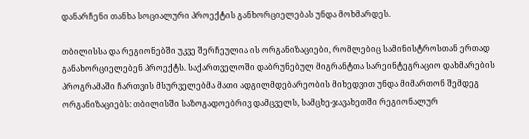დანარჩენი თანხა სოციალური პროექტის განხორციელებას უნდა მოხმარდეს.

თბილისსა და რეგიონებში უკვე შერჩეულია ის ორგანიზაციები, რომლებიც სამინისტროსთან ერთად განახორციელებენ პროექტს. საქართველოში დაბრუნებულ მიგრანტთა სარეინტეგრაციო დახმარების პროგრამაში ჩართვის მსურველებმა მათი ადგილმდებარეობის მიხედვით უნდა მიმართონ შემდეგ ორგანიზაციებს: თბილისში საზოგადოებრივ დამცველს, სამცხე-ჯავახეთში რეგიონალურ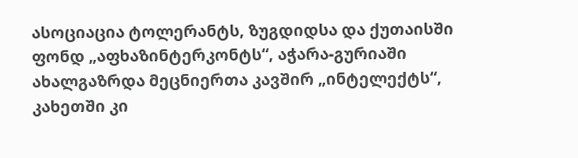ასოციაცია ტოლერანტს, ზუგდიდსა და ქუთაისში ფონდ „აფხაზინტერკონტს“, აჭარა-გურიაში ახალგაზრდა მეცნიერთა კავშირ „ინტელექტს“, კახეთში კი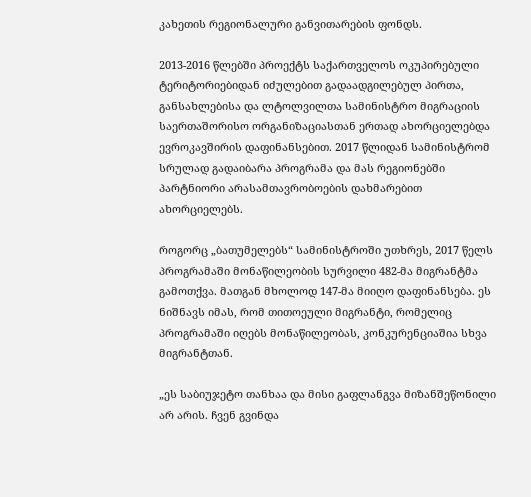კახეთის რეგიონალური განვითარების ფონდს.

2013-2016 წლებში პროექტს საქართველოს ოკუპირებული ტერიტორიებიდან იძულებით გადაადგილებულ პირთა, განსახლებისა და ლტოლვილთა სამინისტრო მიგრაციის საერთაშორისო ორგანიზაციასთან ერთად ახორციელებდა ევროკავშირის დაფინანსებით. 2017 წლიდან სამინისტრომ სრულად გადაიბარა პროგრამა და მას რეგიონებში პარტნიორი არასამთავრობოების დახმარებით ახორციელებს.

როგორც „ბათუმელებს“ სამინისტროში უთხრეს, 2017 წელს პროგრამაში მონაწილეობის სურვილი 482-მა მიგრანტმა გამოთქვა. მათგან მხოლოდ 147-მა მიიღო დაფინანსება. ეს ნიშნავს იმას, რომ თითოეული მიგრანტი, რომელიც პროგრამაში იღებს მონაწილეობას, კონკურენციაშია სხვა მიგრანტთან.

„ეს საბიუჯეტო თანხაა და მისი გაფლანგვა მიზანშეწონილი არ არის. ჩვენ გვინდა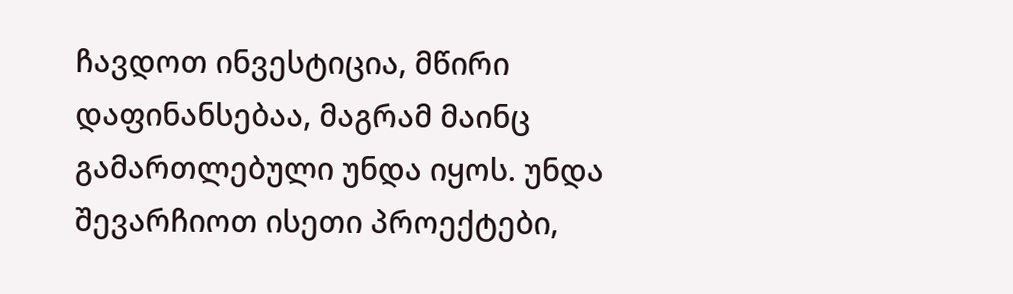ჩავდოთ ინვესტიცია, მწირი დაფინანსებაა, მაგრამ მაინც გამართლებული უნდა იყოს. უნდა შევარჩიოთ ისეთი პროექტები,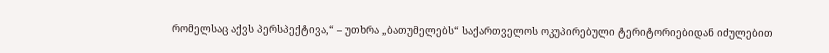რომელსაც აქვს პერსპექტივა,“ – უთხრა „ბათუმელებს“ საქართველოს ოკუპირებული ტერიტორიებიდან იძულებით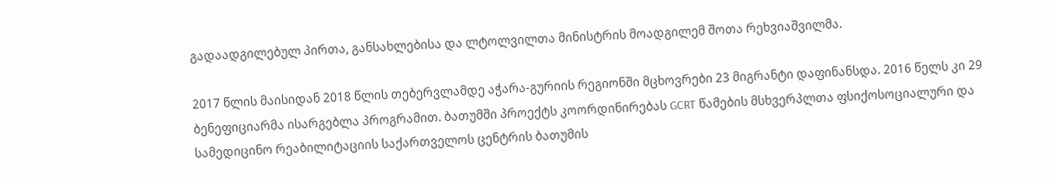გადაადგილებულ პირთა, განსახლებისა და ლტოლვილთა მინისტრის მოადგილემ შოთა რეხვიაშვილმა.

2017 წლის მაისიდან 2018 წლის თებერვლამდე აჭარა-გურიის რეგიონში მცხოვრები 23 მიგრანტი დაფინანსდა. 2016 წელს კი 29 ბენეფიციარმა ისარგებლა პროგრამით. ბათუმში პროექტს კოორდინირებას GCRT წამების მსხვერპლთა ფსიქოსოციალური და სამედიცინო რეაბილიტაციის საქართველოს ცენტრის ბათუმის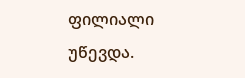ფილიალი უწევდა.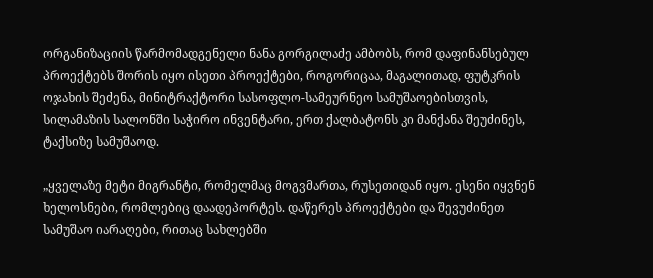ორგანიზაციის წარმომადგენელი ნანა გორგილაძე ამბობს, რომ დაფინანსებულ პროექტებს შორის იყო ისეთი პროექტები, როგორიცაა, მაგალითად, ფუტკრის ოჯახის შეძენა, მინიტრაქტორი სასოფლო-სამეურნეო სამუშაოებისთვის, სილამაზის სალონში საჭირო ინვენტარი, ერთ ქალბატონს კი მანქანა შეუძინეს, ტაქსიზე სამუშაოდ.

„ყველაზე მეტი მიგრანტი, რომელმაც მოგვმართა, რუსეთიდან იყო. ესენი იყვნენ ხელოსნები, რომლებიც დაადეპორტეს. დაწერეს პროექტები და შევუძინეთ სამუშაო იარაღები, რითაც სახლებში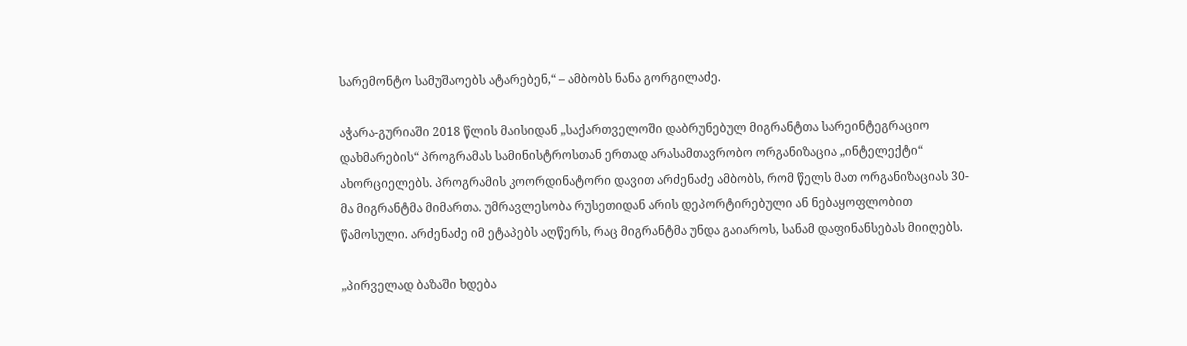სარემონტო სამუშაოებს ატარებენ,“ – ამბობს ნანა გორგილაძე.

აჭარა-გურიაში 2018 წლის მაისიდან „საქართველოში დაბრუნებულ მიგრანტთა სარეინტეგრაციო დახმარების“ პროგრამას სამინისტროსთან ერთად არასამთავრობო ორგანიზაცია „ინტელექტი“ ახორციელებს. პროგრამის კოორდინატორი დავით არძენაძე ამბობს, რომ წელს მათ ორგანიზაციას 30-მა მიგრანტმა მიმართა. უმრავლესობა რუსეთიდან არის დეპორტირებული ან ნებაყოფლობით წამოსული. არძენაძე იმ ეტაპებს აღწერს, რაც მიგრანტმა უნდა გაიაროს, სანამ დაფინანსებას მიიღებს.

„პირველად ბაზაში ხდება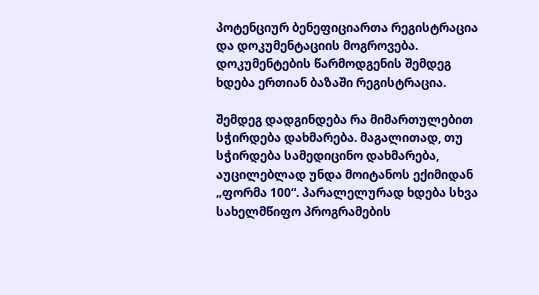პოტენციურ ბენეფიციართა რეგისტრაცია და დოკუმენტაციის მოგროვება. დოკუმენტების წარმოდგენის შემდეგ ხდება ერთიან ბაზაში რეგისტრაცია.

შემდეგ დადგინდება რა მიმართულებით სჭირდება დახმარება. მაგალითად, თუ სჭირდება სამედიცინო დახმარება, აუცილებლად უნდა მოიტანოს ექიმიდან „ფორმა 100“. პარალელურად ხდება სხვა სახელმწიფო პროგრამების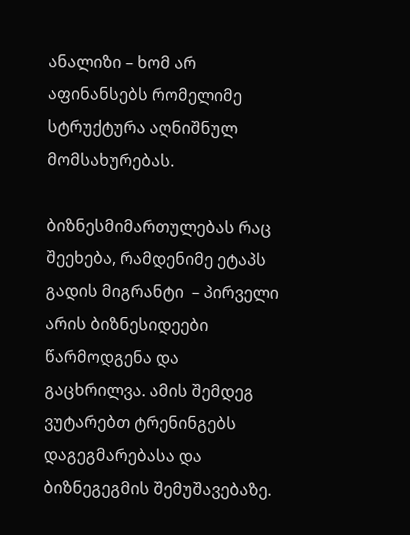ანალიზი – ხომ არ აფინანსებს რომელიმე სტრუქტურა აღნიშნულ მომსახურებას.

ბიზნესმიმართულებას რაც შეეხება, რამდენიმე ეტაპს გადის მიგრანტი  – პირველი არის ბიზნესიდეები წარმოდგენა და გაცხრილვა. ამის შემდეგ ვუტარებთ ტრენინგებს დაგეგმარებასა და ბიზნეგეგმის შემუშავებაზე.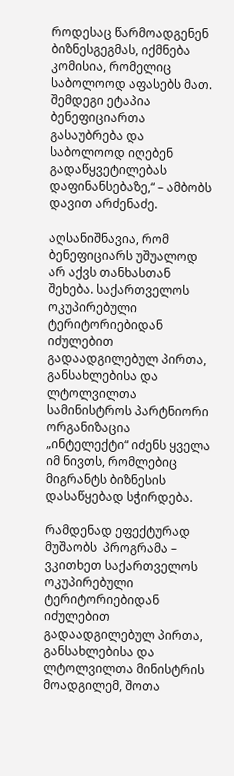როდესაც წარმოადგენენ ბიზნესგეგმას, იქმნება კომისია, რომელიც საბოლოოდ აფასებს მათ. შემდეგი ეტაპია ბენეფიციართა გასაუბრება და საბოლოოდ იღებენ გადაწყვეტილებას დაფინანსებაზე,“ – ამბობს დავით არძენაძე.

აღსანიშნავია, რომ ბენეფიციარს უშუალოდ არ აქვს თანხასთან შეხება. საქართველოს ოკუპირებული ტერიტორიებიდან იძულებით გადაადგილებულ პირთა, განსახლებისა და ლტოლვილთა სამინისტროს პარტნიორი ორგანიზაცია „ინტელექტი“ იძენს ყველა იმ ნივთს, რომლებიც მიგრანტს ბიზნესის დასაწყებად სჭირდება.

რამდენად ეფექტურად მუშაობს  პროგრამა – ვკითხეთ საქართველოს ოკუპირებული ტერიტორიებიდან იძულებით გადაადგილებულ პირთა, განსახლებისა და ლტოლვილთა მინისტრის მოადგილემ, შოთა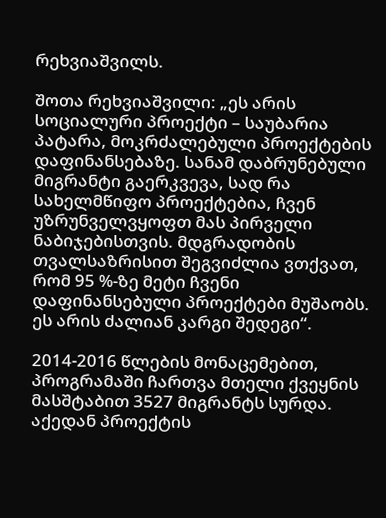რეხვიაშვილს.

შოთა რეხვიაშვილი: „ეს არის სოციალური პროექტი – საუბარია პატარა, მოკრძალებული პროექტების დაფინანსებაზე. სანამ დაბრუნებული მიგრანტი გაერკვევა, სად რა სახელმწიფო პროექტებია, ჩვენ უზრუნველვყოფთ მას პირველი ნაბიჯებისთვის. მდგრადობის თვალსაზრისით შეგვიძლია ვთქვათ, რომ 95 %-ზე მეტი ჩვენი დაფინანსებული პროექტები მუშაობს. ეს არის ძალიან კარგი შედეგი“.

2014-2016 წლების მონაცემებით, პროგრამაში ჩართვა მთელი ქვეყნის მასშტაბით 3527 მიგრანტს სურდა. აქედან პროექტის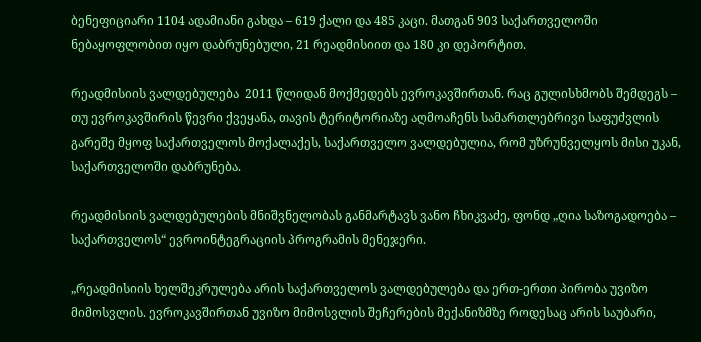ბენეფიციარი 1104 ადამიანი გახდა – 619 ქალი და 485 კაცი. მათგან 903 საქართველოში ნებაყოფლობით იყო დაბრუნებული, 21 რეადმისიით და 180 კი დეპორტით.

რეადმისიის ვალდებულება  2011 წლიდან მოქმედებს ევროკავშირთან. რაც გულისხმობს შემდეგს – თუ ევროკავშირის წევრი ქვეყანა, თავის ტერიტორიაზე აღმოაჩენს სამართლებრივი საფუძვლის გარეშე მყოფ საქართველოს მოქალაქეს, საქართველო ვალდებულია, რომ უზრუნველყოს მისი უკან, საქართველოში დაბრუნება.

რეადმისიის ვალდებულების მნიშვნელობას განმარტავს ვანო ჩხიკვაძე, ფონდ „ღია საზოგადოება – საქართველოს“ ევროინტეგრაციის პროგრამის მენეჯერი.

„რეადმისიის ხელშეკრულება არის საქართველოს ვალდებულება და ერთ-ერთი პირობა უვიზო მიმოსვლის. ევროკავშირთან უვიზო მიმოსვლის შეჩერების მექანიზმზე როდესაც არის საუბარი,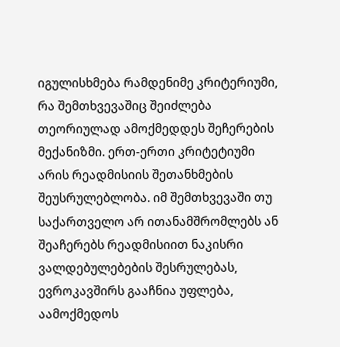იგულისხმება რამდენიმე კრიტერიუმი, რა შემთხვევაშიც შეიძლება თეორიულად ამოქმედდეს შეჩერების მექანიზმი. ერთ-ერთი კრიტეტიუმი არის რეადმისიის შეთანხმების შეუსრულებლობა. იმ შემთხვევაში თუ საქართველო არ ითანამშრომლებს ან შეაჩერებს რეადმისიით ნაკისრი ვალდებულებების შესრულებას, ევროკავშირს გააჩნია უფლება, აამოქმედოს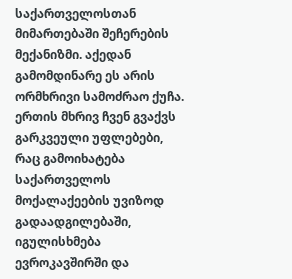საქართველოსთან მიმართებაში შეჩერების მექანიზმი. აქედან გამომდინარე ეს არის ორმხრივი სამოძრაო ქუჩა. ერთის მხრივ ჩვენ გვაქვს გარკვეული უფლებები, რაც გამოიხატება საქართველოს მოქალაქეების უვიზოდ გადაადგილებაში, იგულისხმება ევროკავშირში და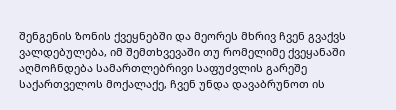შენგენის ზონის ქვეყნებში და მეორეს მხრივ ჩვენ გვაქვს ვალდებულება, იმ შემთხვევაში თუ რომელიმე ქვეყანაში აღმოჩნდება სამართლებრივი საფუძვლის გარეშე საქართველოს მოქალაქე, ჩვენ უნდა დავაბრუნოთ ის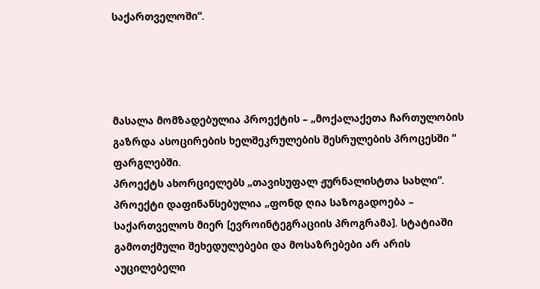საქართველოში“.




მასალა მომზადებულია პროექტის – „მოქალაქეთა ჩართულობის გაზრდა ასოცირების ხელშეკრულების შესრულების პროცესში “ ფარგლებში.
პროექტს ახორციელებს „თავისუფალ ჟურნალისტთა სახლი“.
პროექტი დაფინანსებულია „ფონდ ღია საზოგადოება – საქართველოს მიერ [ევროინტეგრაციის პროგრამა]. სტატიაში გამოთქმული შეხედულებები და მოსაზრებები არ არის აუცილებელი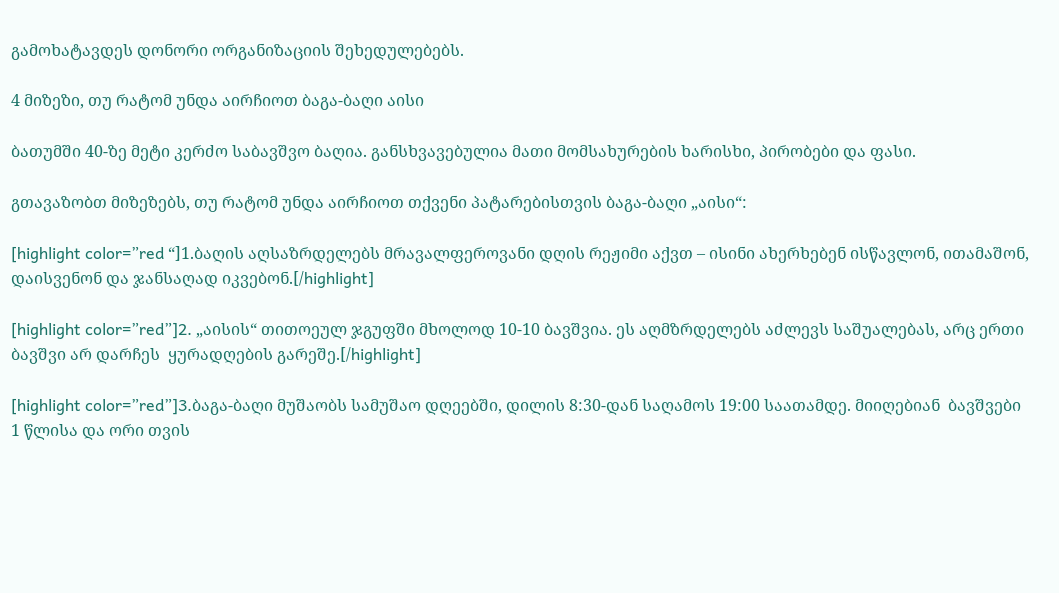გამოხატავდეს დონორი ორგანიზაციის შეხედულებებს.

4 მიზეზი, თუ რატომ უნდა აირჩიოთ ბაგა-ბაღი აისი

ბათუმში 40-ზე მეტი კერძო საბავშვო ბაღია. განსხვავებულია მათი მომსახურების ხარისხი, პირობები და ფასი.

გთავაზობთ მიზეზებს, თუ რატომ უნდა აირჩიოთ თქვენი პატარებისთვის ბაგა-ბაღი „აისი“:

[highlight color=”red “]1.ბაღის აღსაზრდელებს მრავალფეროვანი დღის რეჟიმი აქვთ – ისინი ახერხებენ ისწავლონ, ითამაშონ, დაისვენონ და ჯანსაღად იკვებონ.[/highlight]

[highlight color=”red”]2. „აისის“ თითოეულ ჯგუფში მხოლოდ 10-10 ბავშვია. ეს აღმზრდელებს აძლევს საშუალებას, არც ერთი ბავშვი არ დარჩეს  ყურადღების გარეშე.[/highlight]

[highlight color=”red”]3.ბაგა-ბაღი მუშაობს სამუშაო დღეებში, დილის 8:30-დან საღამოს 19:00 საათამდე. მიიღებიან  ბავშვები 1 წლისა და ორი თვის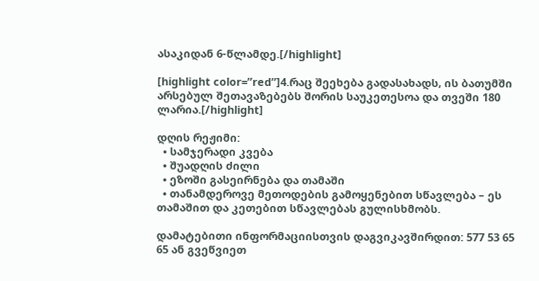ასაკიდან 6-წლამდე.[/highlight]

[highlight color=”red”]4.რაც შეეხება გადასახადს, ის ბათუმში არსებულ შეთავაზებებს შორის საუკეთესოა და თვეში 180 ლარია.[/highlight]

დღის რეჟიმი:
  • სამჯერადი კვება
  • შუადღის ძილი
  • ეზოში გასეირნება და თამაში
  • თანამდეროვე მეთოდების გამოყენებით სწავლება – ეს თამაშით და კეთებით სწავლებას გულისხმობს.

დამატებითი ინფორმაციისთვის დაგვიკავშირდით: 577 53 65 65 ან გვეწვიეთ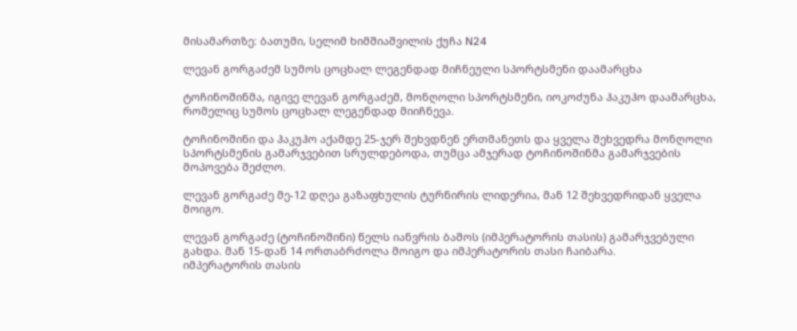მისამართზე: ბათუმი, სელიმ ხიმშიაშვილის ქუჩა N24

ლევან გორგაძემ სუმოს ცოცხალ ლეგენდად მიჩნეული სპორტსმენი დაამარცხა

ტოჩინოშინმა, იგივე ლევან გორგაძემ, მონღოლი სპორტსმენი, იოკოძუნა ჰაკუჰო დაამარცხა, რომელიც სუმოს ცოცხალ ლეგენდად მიიჩნევა.

ტოჩინოშინი და ჰაკუჰო აქამდე 25-ჯერ შეხვდნენ ერთმანეთს და ყველა შეხვედრა მონღოლი სპორტსმენის გამარჯვებით სრულდებოდა, თუმცა ამჯერად ტოჩინოშინმა გამარჯვების მოპოვება შეძლო.

ლევან გორგაძე მე-12 დღეა გაზაფხულის ტურნირის ლიდერია, მან 12 შეხვედრიდან ყველა მოიგო.

ლევან გორგაძე (ტოჩინოშინი) წელს იანვრის ბაშოს (იმპერატორის თასის) გამარჯვებული გახდა. მან 15-დან 14 ორთაბრძოლა მოიგო და იმპერატორის თასი ჩაიბარა.
იმპერატორის თასის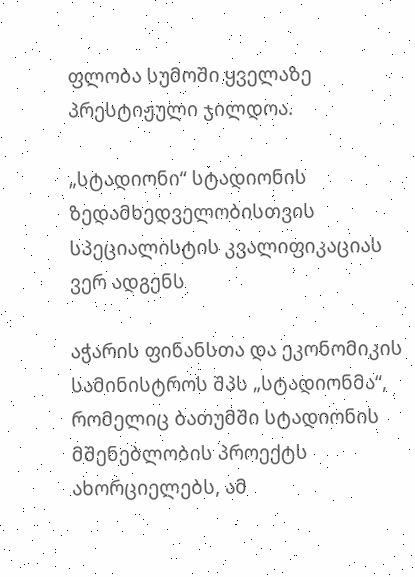ფლობა სუმოში ყველაზე პრესტიჟული ჯილდოა.

„სტადიონი“ სტადიონის ზედამხედველობისთვის სპეციალისტის კვალიფიკაციას ვერ ადგენს

აჭარის ფინანსთა და ეკონომიკის სამინისტროს შპს „სტადიონმა“, რომელიც ბათუმში სტადიონის მშენებლობის პროექტს ახორციელებს, ამ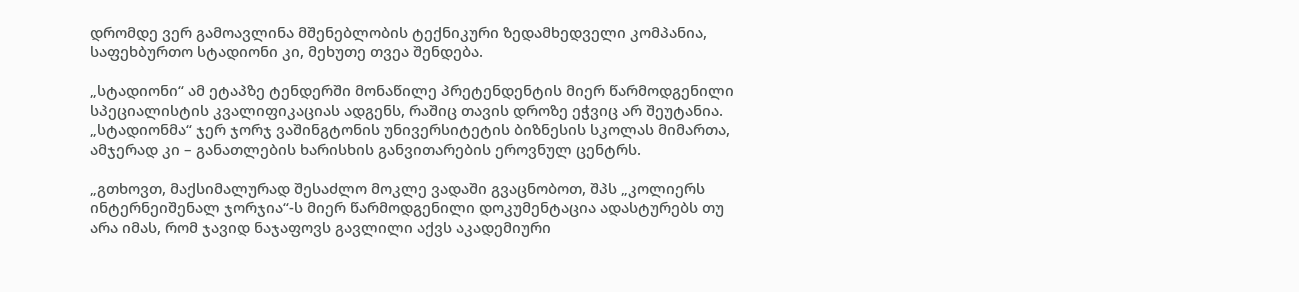დრომდე ვერ გამოავლინა მშენებლობის ტექნიკური ზედამხედველი კომპანია, საფეხბურთო სტადიონი კი, მეხუთე თვეა შენდება.

„სტადიონი“ ამ ეტაპზე ტენდერში მონაწილე პრეტენდენტის მიერ წარმოდგენილი სპეციალისტის კვალიფიკაციას ადგენს, რაშიც თავის დროზე ეჭვიც არ შეუტანია. „სტადიონმა“ ჯერ ჯორჯ ვაშინგტონის უნივერსიტეტის ბიზნესის სკოლას მიმართა, ამჯერად კი – განათლების ხარისხის განვითარების ეროვნულ ცენტრს.

„გთხოვთ, მაქსიმალურად შესაძლო მოკლე ვადაში გვაცნობოთ, შპს „კოლიერს ინტერნეიშენალ ჯორჯია“-ს მიერ წარმოდგენილი დოკუმენტაცია ადასტურებს თუ არა იმას, რომ ჯავიდ ნაჯაფოვს გავლილი აქვს აკადემიური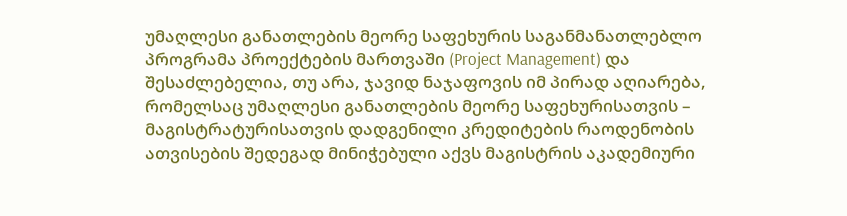უმაღლესი განათლების მეორე საფეხურის საგანმანათლებლო პროგრამა პროექტების მართვაში (Project Management) და შესაძლებელია, თუ არა, ჯავიდ ნაჯაფოვის იმ პირად აღიარება, რომელსაც უმაღლესი განათლების მეორე საფეხურისათვის – მაგისტრატურისათვის დადგენილი კრედიტების რაოდენობის ათვისების შედეგად მინიჭებული აქვს მაგისტრის აკადემიური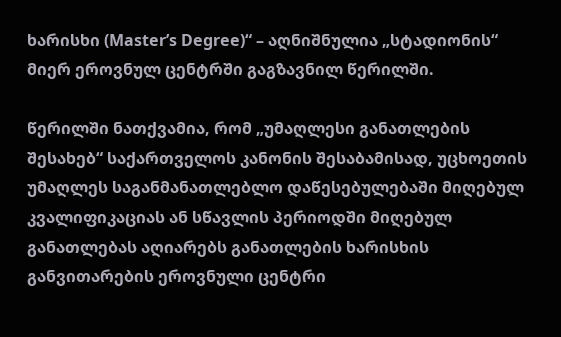ხარისხი (Master’s Degree)“ – აღნიშნულია „სტადიონის“ მიერ ეროვნულ ცენტრში გაგზავნილ წერილში.

წერილში ნათქვამია, რომ „უმაღლესი განათლების შესახებ“ საქართველოს კანონის შესაბამისად, უცხოეთის უმაღლეს საგანმანათლებლო დაწესებულებაში მიღებულ კვალიფიკაციას ან სწავლის პერიოდში მიღებულ განათლებას აღიარებს განათლების ხარისხის განვითარების ეროვნული ცენტრი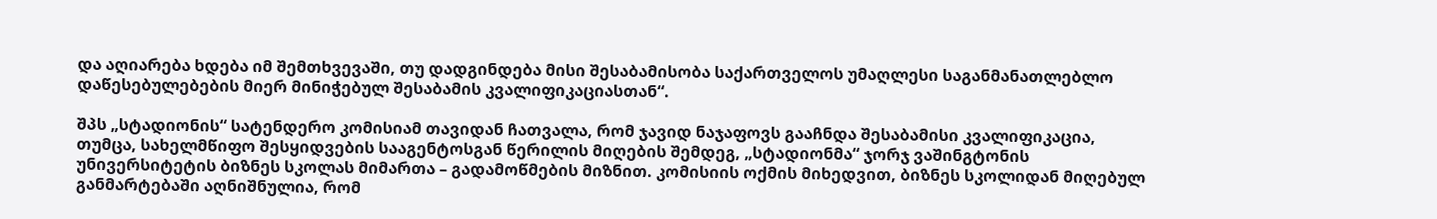და აღიარება ხდება იმ შემთხვევაში, თუ დადგინდება მისი შესაბამისობა საქართველოს უმაღლესი საგანმანათლებლო დაწესებულებების მიერ მინიჭებულ შესაბამის კვალიფიკაციასთან“.

შპს „სტადიონის“ სატენდერო კომისიამ თავიდან ჩათვალა, რომ ჯავიდ ნაჯაფოვს გააჩნდა შესაბამისი კვალიფიკაცია, თუმცა, სახელმწიფო შესყიდვების სააგენტოსგან წერილის მიღების შემდეგ, „სტადიონმა“ ჯორჯ ვაშინგტონის უნივერსიტეტის ბიზნეს სკოლას მიმართა – გადამოწმების მიზნით. კომისიის ოქმის მიხედვით, ბიზნეს სკოლიდან მიღებულ განმარტებაში აღნიშნულია, რომ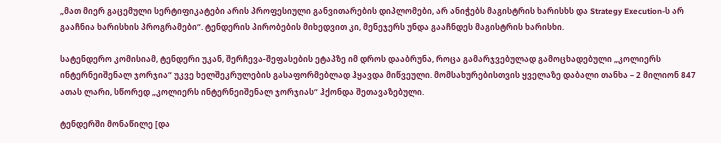„მათ მიერ გაცემული სერტიფიკატები არის პროფესიული განვითარების დიპლომები, არ ანიჭებს მაგისტრის ხარისხს და Strategy Execution-ს არ გააჩნია ხარისხის პროგრამები“. ტენდერის პირობების მიხედვით კი, მენეჯერს უნდა გააჩნდეს მაგისტრის ხარისხი.

სატენდერო კომისიამ, ტენდერი უკან, შერჩევა-შეფასების ეტაპზე იმ დროს დააბრუნა, როცა გამარჯვებულად გამოცხადებული „კოლიერს ინტერნეიშენალ ჯორჯია“ უკვე ხელშეკრულების გასაფორმებლად ჰყავდა მიწვეული. მომსახურებისთვის ყველაზე დაბალი თანხა – 2 მილიონ 847 ათას ლარი, სწორედ „კოლიერს ინტერნეიშენალ ჯორჯიას“ ჰქონდა შეთავაზებული.

ტენდერში მონაწილე [და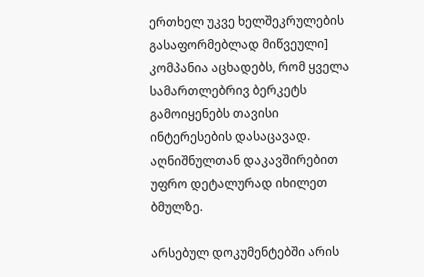ერთხელ უკვე ხელშეკრულების გასაფორმებლად მიწვეული] კომპანია აცხადებს, რომ ყველა სამართლებრივ ბერკეტს გამოიყენებს თავისი ინტერესების დასაცავად. აღნიშნულთან დაკავშირებით უფრო დეტალურად იხილეთ ბმულზე.

არსებულ დოკუმენტებში არის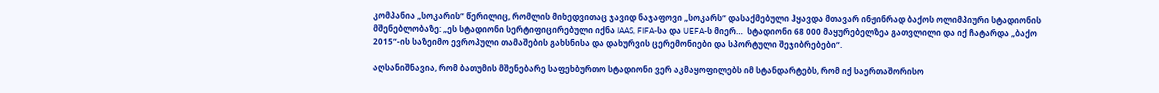კომპანია „სოკარის“ წერილიც, რომლის მიხედვითაც ჯავიდ ნაჯაფოვი „სოკარს“ დასაქმებული ჰყავდა მთავარ ინჟინრად ბაქოს ოლიმპიური სტადიონის მშენებლობაზე: „ეს სტადიონი სერტიფიცირებული იქნა IAAS, FIFA-სა და UEFA-ს მიერ…  სტადიონი 68 000 მაყურებელზეა გათვლილი და იქ ჩატარდა „ბაქო 2015“-ის საზეიმო ევროპული თამაშების გახსნისა და დახურვის ცერემონიები და სპორტული შეჯიბრებები“.

აღსანიშნავია, რომ ბათუმის მშენებარე საფეხბურთო სტადიონი ვერ აკმაყოფილებს იმ სტანდარტებს, რომ იქ საერთაშორისო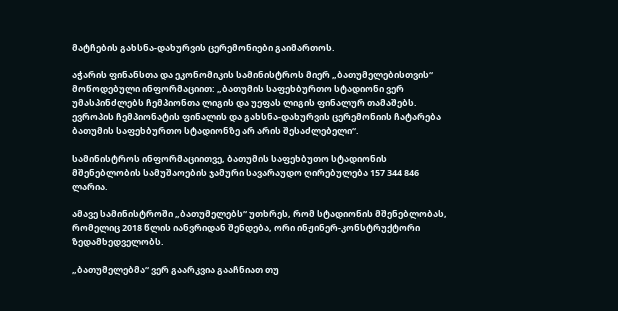მატჩების გახსნა-დახურვის ცერემონიები გაიმართოს.

აჭარის ფინანსთა და ეკონომიკის სამინისტროს მიერ „ბათუმელებისთვის“ მოწოდებული ინფორმაციით: „ბათუმის საფეხბურთო სტადიონი ვერ უმასპინძლებს ჩემპიონთა ლიგის და უეფას ლიგის ფინალურ თამაშებს. ევროპის ჩემპიონატის ფინალის და გახსნა-დახურვის ცერემონიის ჩატარება ბათუმის საფეხბურთო სტადიონზე არ არის შესაძლებელი“.

სამინისტროს ინფორმაციითვე, ბათუმის საფეხბუთო სტადიონის მშენებლობის სამუშაოების ჯამური სავარაუდო ღირებულება 157 344 846 ლარია.

ამავე სამინისტროში „ბათუმელებს“ უთხრეს, რომ სტადიონის მშენებლობას, რომელიც 2018 წლის იანვრიდან შენდება, ორი ინჟინერ-კონსტრუქტორი ზედამხედველობს.

„ბათუმელებმა“ ვერ გაარკვია გააჩნიათ თუ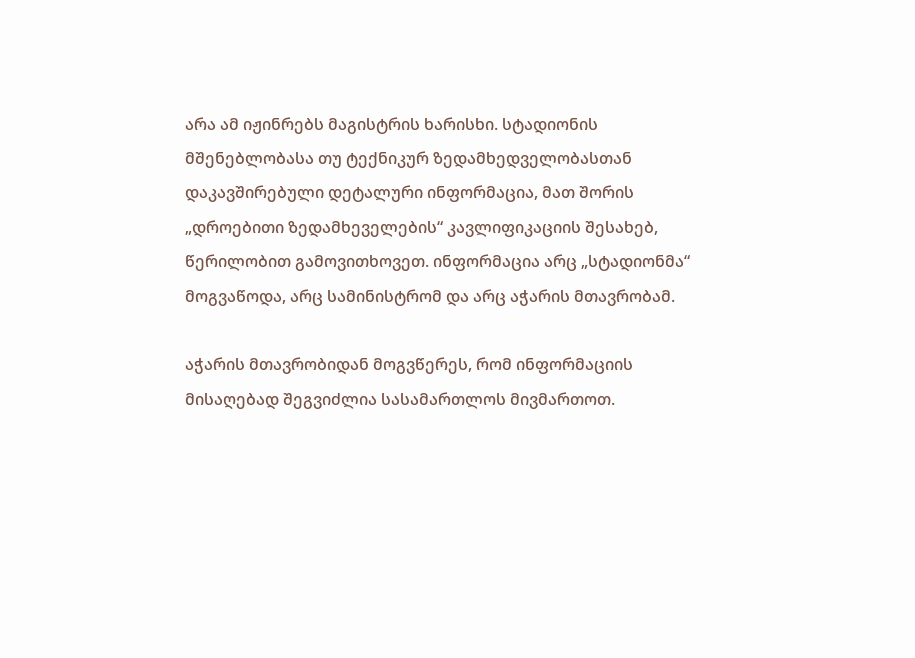არა ამ იჟინრებს მაგისტრის ხარისხი. სტადიონის მშენებლობასა თუ ტექნიკურ ზედამხედველობასთან დაკავშირებული დეტალური ინფორმაცია, მათ შორის „დროებითი ზედამხეველების“ კავლიფიკაციის შესახებ, წერილობით გამოვითხოვეთ. ინფორმაცია არც „სტადიონმა“ მოგვაწოდა, არც სამინისტრომ და არც აჭარის მთავრობამ.

აჭარის მთავრობიდან მოგვწერეს, რომ ინფორმაციის მისაღებად შეგვიძლია სასამართლოს მივმართოთ.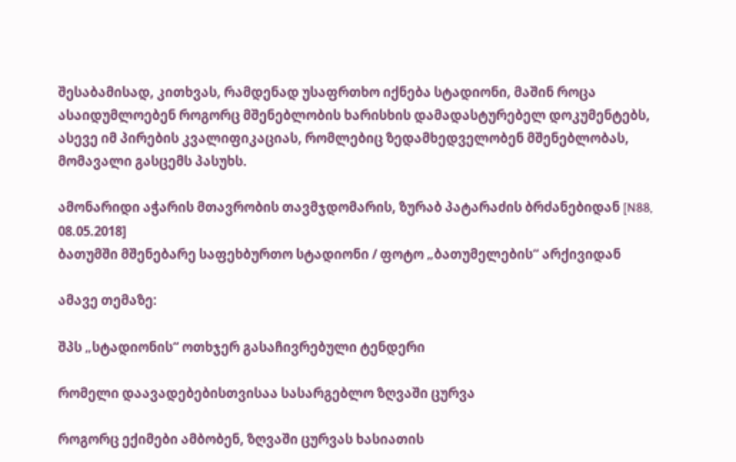შესაბამისად, კითხვას, რამდენად უსაფრთხო იქნება სტადიონი, მაშინ როცა ასაიდუმლოებენ როგორც მშენებლობის ხარისხის დამადასტურებელ დოკუმენტებს, ასევე იმ პირების კვალიფიკაციას, რომლებიც ზედამხედველობენ მშენებლობას, მომავალი გასცემს პასუხს.

ამონარიდი აჭარის მთავრობის თავმჯდომარის, ზურაბ პატარაძის ბრძანებიდან [N88, 08.05.2018]
ბათუმში მშენებარე საფეხბურთო სტადიონი / ფოტო „ბათუმელების“ არქივიდან

ამავე თემაზე:

შპს „სტადიონის“ ოთხჯერ გასაჩივრებული ტენდერი

რომელი დაავადებებისთვისაა სასარგებლო ზღვაში ცურვა

როგორც ექიმები ამბობენ, ზღვაში ცურვას ხასიათის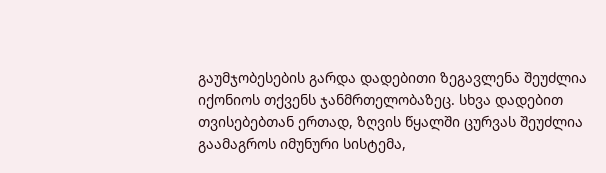გაუმჯობესების გარდა დადებითი ზეგავლენა შეუძლია იქონიოს თქვენს ჯანმრთელობაზეც. სხვა დადებით თვისებებთან ერთად, ზღვის წყალში ცურვას შეუძლია გაამაგროს იმუნური სისტემა,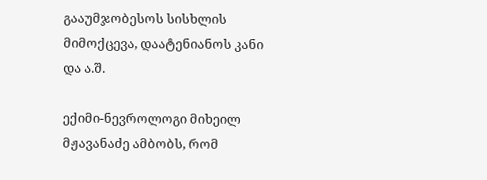გააუმჯობესოს სისხლის მიმოქცევა, დაატენიანოს კანი და ა.შ.

ექიმი-ნევროლოგი მიხეილ მჟავანაძე ამბობს, რომ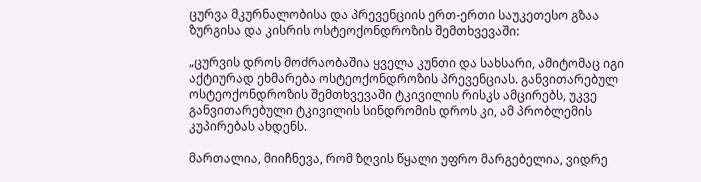ცურვა მკურნალობისა და პრევენციის ერთ-ერთი საუკეთესო გზაა ზურგისა და კისრის ოსტეოქონდროზის შემთხვევაში:

„ცურვის დროს მოძრაობაშია ყველა კუნთი და სახსარი, ამიტომაც იგი აქტიურად ეხმარება ოსტეოქონდროზის პრევენციას. განვითარებულ ოსტეოქონდროზის შემთხვევაში ტკივილის რისკს ამცირებს, უკვე განვითარებული ტკივილის სინდრომის დროს კი, ამ პრობლემის კუპირებას ახდენს.

მართალია, მიიჩნევა, რომ ზღვის წყალი უფრო მარგებელია, ვიდრე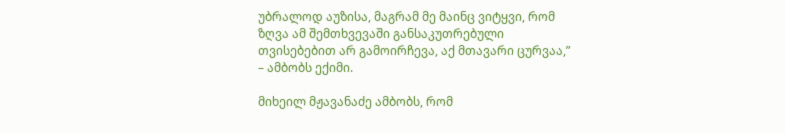უბრალოდ აუზისა, მაგრამ მე მაინც ვიტყვი, რომ ზღვა ამ შემთხვევაში განსაკუთრებული თვისებებით არ გამოირჩევა, აქ მთავარი ცურვაა,” – ამბობს ექიმი.

მიხეილ მჟავანაძე ამბობს, რომ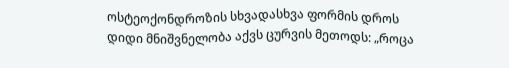ოსტეოქონდროზის სხვადასხვა ფორმის დროს დიდი მნიშვნელობა აქვს ცურვის მეთოდს: „როცა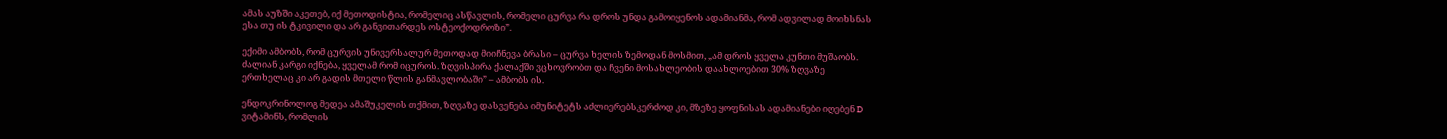ამას აუზში აკეთებ, იქ მეთოდისტია, რომელიც ასწავლის, რომელი ცურვა რა დროს უნდა გამოიყენოს ადამიანმა, რომ ადვილად მოიხსნას ესა თუ ის ტკივილი და არ განვითარდეს ოსტეოქოდროზი”.

ექიმი ამბობს, რომ ცურვის უნივერსალურ მეთოდად მიიჩნევა ბრასი – ცურვა ხელის ზემოდან მოსმით, „ამ დროს ყველა კუნთი მუშაობს. ძალიან კარგი იქნება, ყველამ რომ იცუროს. ზღვისპირა ქალაქში ვცხოვრობთ და ჩვენი მოსახლეობის დაახლოებით 30% ზღვაზე ერთხელაც კი არ გადის მთელი წლის განმავლობაში” – ამბობს ის.

ენდოკრინოლოგ მედეა ამაშუკელის თქმით, ზღვაზე დასვენება იმუნიტეტს აძლიერებსკერძოდ კი, მზეზე ყოფნისას ადამიანები იღებენ D ვიტამინს, რომლის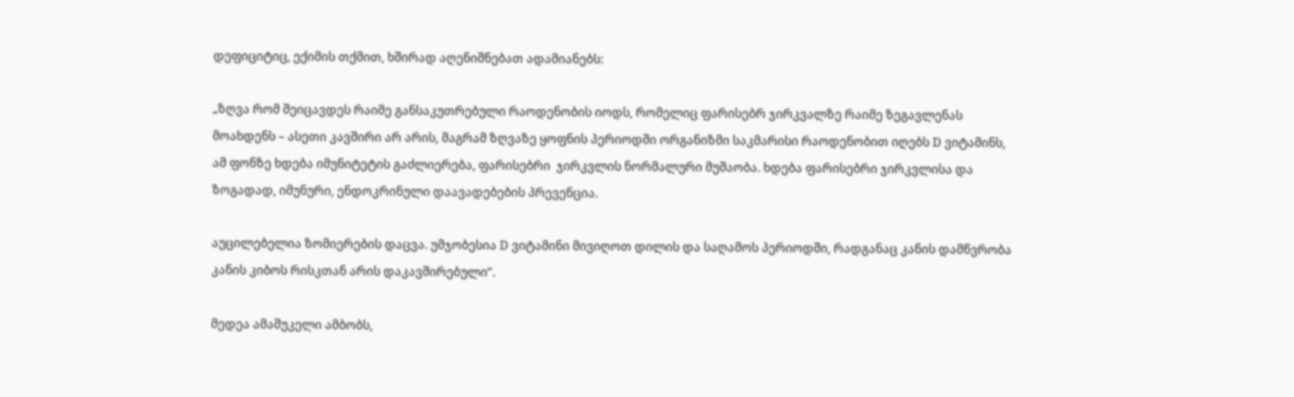დეფიციტიც, ექიმის თქმით, ხშირად აღენიშნებათ ადამიანებს:

„ზღვა რომ შეიცავდეს რაიმე განსაკუთრებული რაოდენობის იოდს, რომელიც ფარისებრ ჯირკვალზე რაიმე ზეგავლენას მოახდენს – ასეთი კავშირი არ არის, მაგრამ ზღვაზე ყოფნის პერიოდში ორგანიზმი საკმარისი რაოდენობით იღებს D ვიტამინს, ამ ფონზე ხდება იმუნიტეტის გაძლიერება, ფარისებრი  ჯირკვლის ნორმალური მუშაობა. ხდება ფარისებრი ჯირკვლისა და ზოგადად, იმუნური, ენდოკრინული დაავადებების პრევენცია.

აუცილებელია ზომიერების დაცვა. უმჯობესია D ვიტამინი მივიღოთ დილის და საღამოს პერიოდში, რადგანაც კანის დამწვრობა კანის კიბოს რისკთან არის დაკავშირებული”.

მედეა ამაშუკელი ამბობს,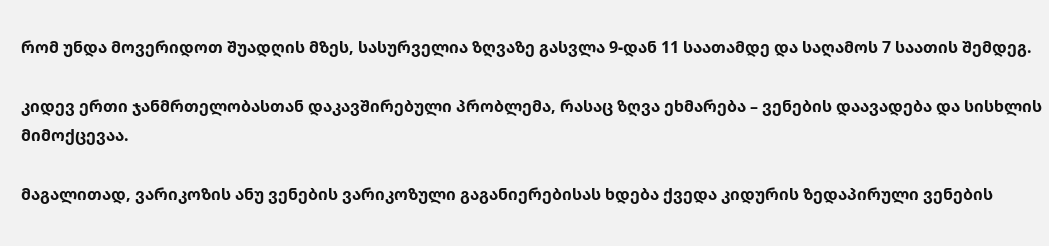რომ უნდა მოვერიდოთ შუადღის მზეს, სასურველია ზღვაზე გასვლა 9-დან 11 საათამდე და საღამოს 7 საათის შემდეგ.

კიდევ ერთი ჯანმრთელობასთან დაკავშირებული პრობლემა, რასაც ზღვა ეხმარება – ვენების დაავადება და სისხლის მიმოქცევაა.

მაგალითად, ვარიკოზის ანუ ვენების ვარიკოზული გაგანიერებისას ხდება ქვედა კიდურის ზედაპირული ვენების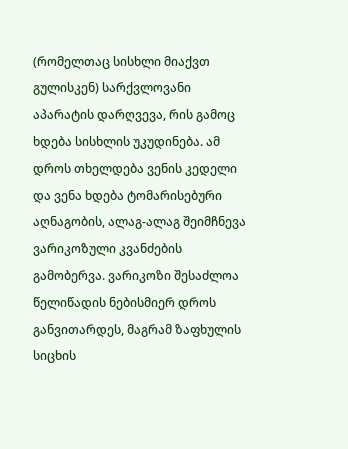(რომელთაც სისხლი მიაქვთ გულისკენ) სარქვლოვანი აპარატის დარღვევა, რის გამოც ხდება სისხლის უკუდინება. ამ დროს თხელდება ვენის კედელი და ვენა ხდება ტომარისებური აღნაგობის, ალაგ-ალაგ შეიმჩნევა ვარიკოზული კვანძების გამობერვა. ვარიკოზი შესაძლოა წელიწადის ნებისმიერ დროს განვითარდეს, მაგრამ ზაფხულის სიცხის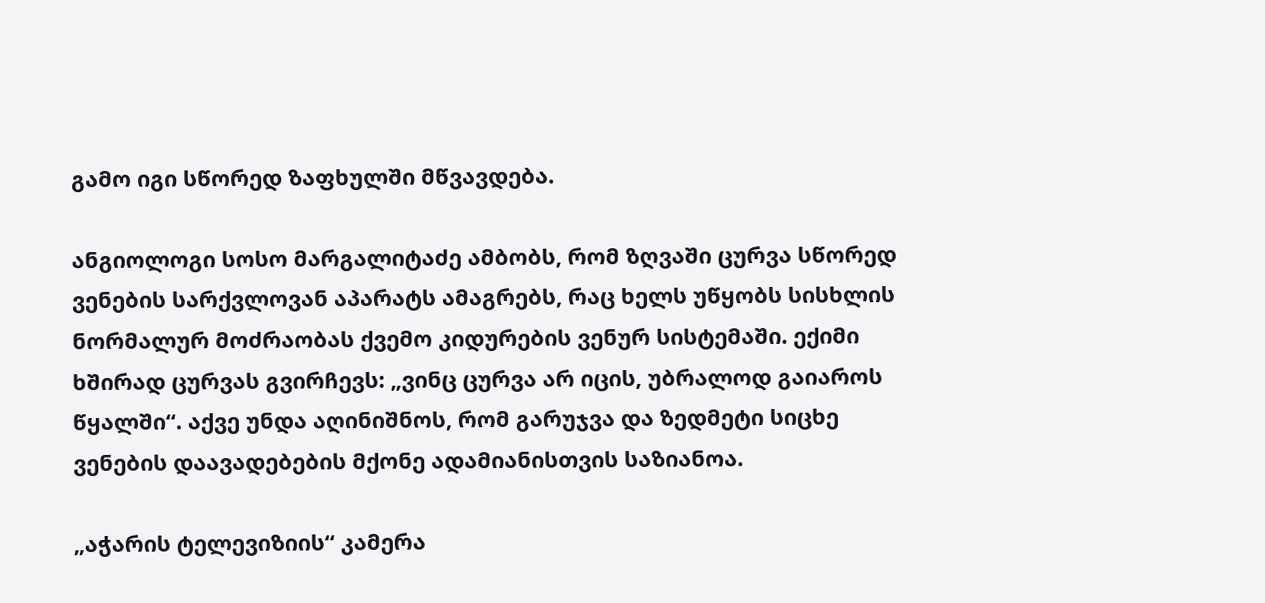გამო იგი სწორედ ზაფხულში მწვავდება.

ანგიოლოგი სოსო მარგალიტაძე ამბობს, რომ ზღვაში ცურვა სწორედ ვენების სარქვლოვან აპარატს ამაგრებს, რაც ხელს უწყობს სისხლის ნორმალურ მოძრაობას ქვემო კიდურების ვენურ სისტემაში. ექიმი ხშირად ცურვას გვირჩევს: „ვინც ცურვა არ იცის, უბრალოდ გაიაროს წყალში“. აქვე უნდა აღინიშნოს, რომ გარუჯვა და ზედმეტი სიცხე ვენების დაავადებების მქონე ადამიანისთვის საზიანოა.

„აჭარის ტელევიზიის“ კამერა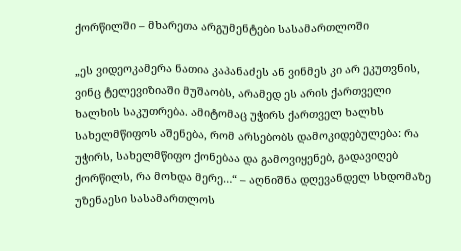ქორწილში – მხარეთა არგუმენტები სასამართლოში

„ეს ვიდეოკამერა ნათია კაპანაძეს ან ვინმეს კი არ ეკუთვნის, ვინც ტელევიზიაში მუშაობს, არამედ ეს არის ქართველი ხალხის საკუთრება. ამიტომაც უჭირს ქართველ ხალხს სახელმწიფოს აშენება, რომ არსებობს დამოკიდებულება: რა უჭირს, სახელმწიფო ქონებაა და გამოვიყენებ, გადავიღებ ქორწილს, რა მოხდა მერე…“ – აღნიშნა დღევანდელ სხდომაზე უზენაესი სასამართლოს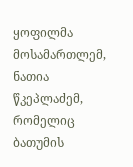ყოფილმა მოსამართლემ, ნათია წკეპლაძემ, რომელიც ბათუმის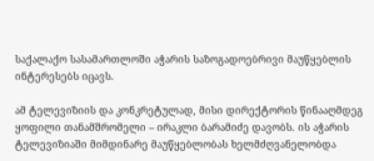საქალაქო სასამართლოში აჭარის საზოგადოებრივი მაუწყებლის ინტერესებს იცავს.

ამ ტელევიზიის და კონკრეტულად, მისი დირექტორის წინააღმდეგ ყოფილი თანამშრომელი – ირაკლი ბარამიძე დავობს. ის აჭარის ტელევიზიაში მიმდინარე მაუწყებლობას ხელმძღვანელობდა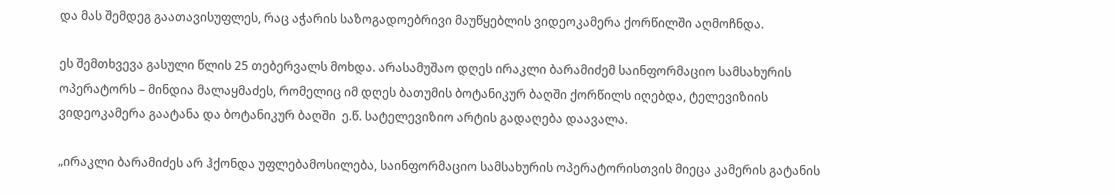და მას შემდეგ გაათავისუფლეს, რაც აჭარის საზოგადოებრივი მაუწყებლის ვიდეოკამერა ქორწილში აღმოჩნდა.

ეს შემთხვევა გასული წლის 25 თებერვალს მოხდა. არასამუშაო დღეს ირაკლი ბარამიძემ საინფორმაციო სამსახურის ოპერატორს – მინდია მალაყმაძეს, რომელიც იმ დღეს ბათუმის ბოტანიკურ ბაღში ქორწილს იღებდა, ტელევიზიის ვიდეოკამერა გაატანა და ბოტანიკურ ბაღში  ე.წ. სატელევიზიო არტის გადაღება დაავალა.

„ირაკლი ბარამიძეს არ ჰქონდა უფლებამოსილება, საინფორმაციო სამსახურის ოპერატორისთვის მიეცა კამერის გატანის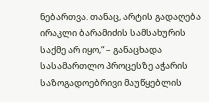ნებართვა. თანაც, არტის გადაღება ირაკლი ბარამიძის სამსახურის საქმე არ იყო,“ – განაცხადა სასამართლო პროცესზე აჭარის საზოგადოებრივი მაუწყებლის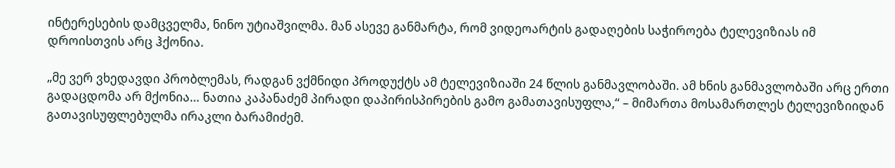ინტერესების დამცველმა, ნინო უტიაშვილმა. მან ასევე განმარტა, რომ ვიდეოარტის გადაღების საჭიროება ტელევიზიას იმ დროისთვის არც ჰქონია.

„მე ვერ ვხედავდი პრობლემას, რადგან ვქმნიდი პროდუქტს ამ ტელევიზიაში 24 წლის განმავლობაში. ამ ხნის განმავლობაში არც ერთი გადაცდომა არ მქონია… ნათია კაპანაძემ პირადი დაპირისპირების გამო გამათავისუფლა,“ – მიმართა მოსამართლეს ტელევიზიიდან გათავისუფლებულმა ირაკლი ბარამიძემ.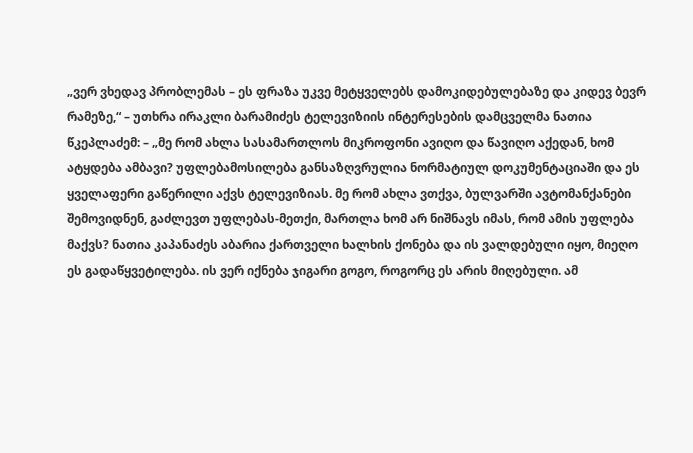„ვერ ვხედავ პრობლემას – ეს ფრაზა უკვე მეტყველებს დამოკიდებულებაზე და კიდევ ბევრ რამეზე,“ – უთხრა ირაკლი ბარამიძეს ტელევიზიის ინტერესების დამცველმა ნათია წკეპლაძემ: – „მე რომ ახლა სასამართლოს მიკროფონი ავიღო და წავიღო აქედან, ხომ ატყდება ამბავი? უფლებამოსილება განსაზღვრულია ნორმატიულ დოკუმენტაციაში და ეს ყველაფერი გაწერილი აქვს ტელევიზიას. მე რომ ახლა ვთქვა, ბულვარში ავტომანქანები შემოვიდნენ, გაძლევთ უფლებას-მეთქი, მართლა ხომ არ ნიშნავს იმას, რომ ამის უფლება მაქვს? ნათია კაპანაძეს აბარია ქართველი ხალხის ქონება და ის ვალდებული იყო, მიეღო ეს გადაწყვეტილება. ის ვერ იქნება ჯიგარი გოგო, როგორც ეს არის მიღებული. ამ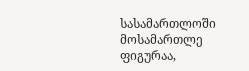სასამართლოში მოსამართლე ფიგურაა,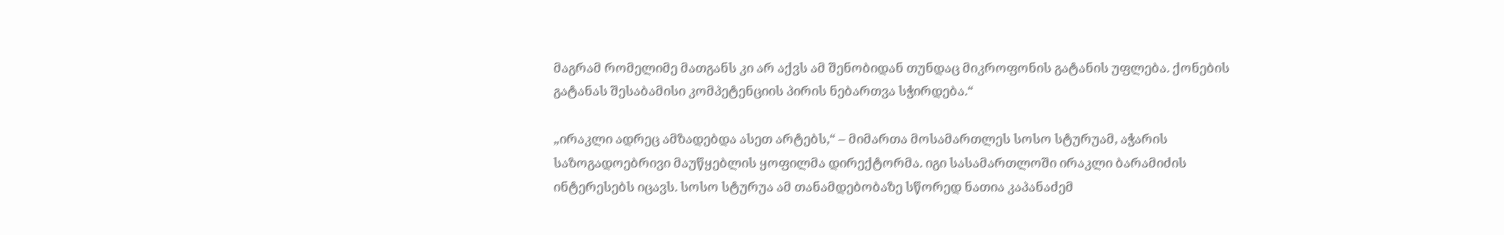მაგრამ რომელიმე მათგანს კი არ აქვს ამ შენობიდან თუნდაც მიკროფონის გატანის უფლება. ქონების გატანას შესაბამისი კომპეტენციის პირის ნებართვა სჭირდება.“

„ირაკლი ადრეც ამზადებდა ასეთ არტებს,“ – მიმართა მოსამართლეს სოსო სტურუამ, აჭარის საზოგადოებრივი მაუწყებლის ყოფილმა დირექტორმა. იგი სასამართლოში ირაკლი ბარამიძის ინტერესებს იცავს. სოსო სტურუა ამ თანამდებობაზე სწორედ ნათია კაპანაძემ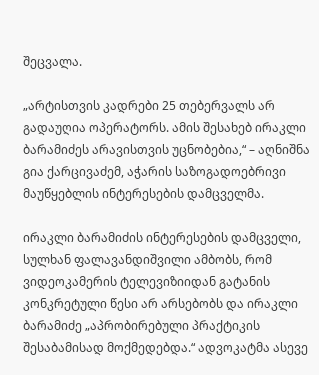შეცვალა.

„არტისთვის კადრები 25 თებერვალს არ გადაუღია ოპერატორს. ამის შესახებ ირაკლი ბარამიძეს არავისთვის უცნობებია,“ – აღნიშნა გია ქარცივაძემ, აჭარის საზოგადოებრივი მაუწყებლის ინტერესების დამცველმა.

ირაკლი ბარამიძის ინტერესების დამცველი, სულხან ფალავანდიშვილი ამბობს, რომ ვიდეოკამერის ტელევიზიიდან გატანის კონკრეტული წესი არ არსებობს და ირაკლი ბარამიძე „აპრობირებული პრაქტიკის შესაბამისად მოქმედებდა.“ ადვოკატმა ასევე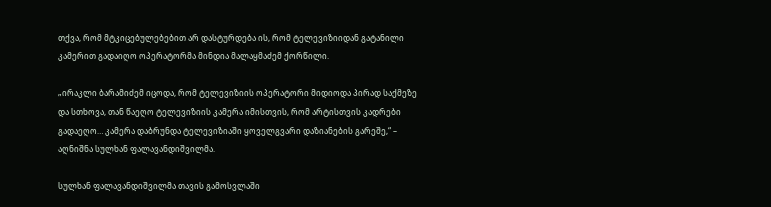თქვა, რომ მტკიცებულებებით არ დასტურდება ის, რომ ტელევიზიიდან გატანილი კამერით გადაიღო ოპერატორმა მინდია მალაყმაძემ ქორწილი.

„ირაკლი ბარამიძემ იცოდა, რომ ტელევიზიის ოპერატორი მიდიოდა პირად საქმეზე და სთხოვა, თან წაეღო ტელევიზიის კამერა იმისთვის, რომ არტისთვის კადრები გადაეღო… კამერა დაბრუნდა ტელევიზიაში ყოველგვარი დაზიანების გარეშე,“ – აღნიშნა სულხან ფალავანდიშვილმა.

სულხან ფალავანდიშვილმა თავის გამოსვლაში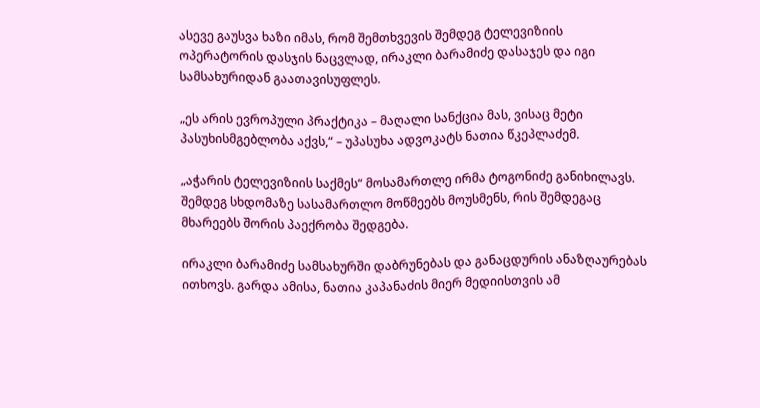ასევე გაუსვა ხაზი იმას, რომ შემთხვევის შემდეგ ტელევიზიის ოპერატორის დასჯის ნაცვლად, ირაკლი ბარამიძე დასაჯეს და იგი სამსახურიდან გაათავისუფლეს.

„ეს არის ევროპული პრაქტიკა – მაღალი სანქცია მას, ვისაც მეტი პასუხისმგებლობა აქვს,“ – უპასუხა ადვოკატს ნათია წკეპლაძემ.

„აჭარის ტელევიზიის საქმეს“ მოსამართლე ირმა ტოგონიძე განიხილავს. შემდეგ სხდომაზე სასამართლო მოწმეებს მოუსმენს, რის შემდეგაც მხარეებს შორის პაექრობა შედგება.

ირაკლი ბარამიძე სამსახურში დაბრუნებას და განაცდურის ანაზღაურებას ითხოვს. გარდა ამისა, ნათია კაპანაძის მიერ მედიისთვის ამ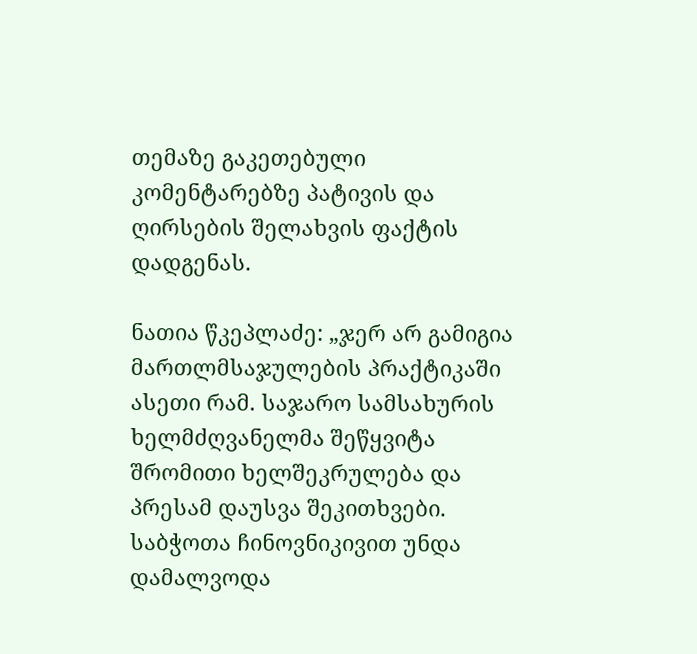თემაზე გაკეთებული კომენტარებზე პატივის და ღირსების შელახვის ფაქტის დადგენას.

ნათია წკეპლაძე: „ჯერ არ გამიგია მართლმსაჯულების პრაქტიკაში ასეთი რამ. საჯარო სამსახურის ხელმძღვანელმა შეწყვიტა შრომითი ხელშეკრულება და პრესამ დაუსვა შეკითხვები. საბჭოთა ჩინოვნიკივით უნდა დამალვოდა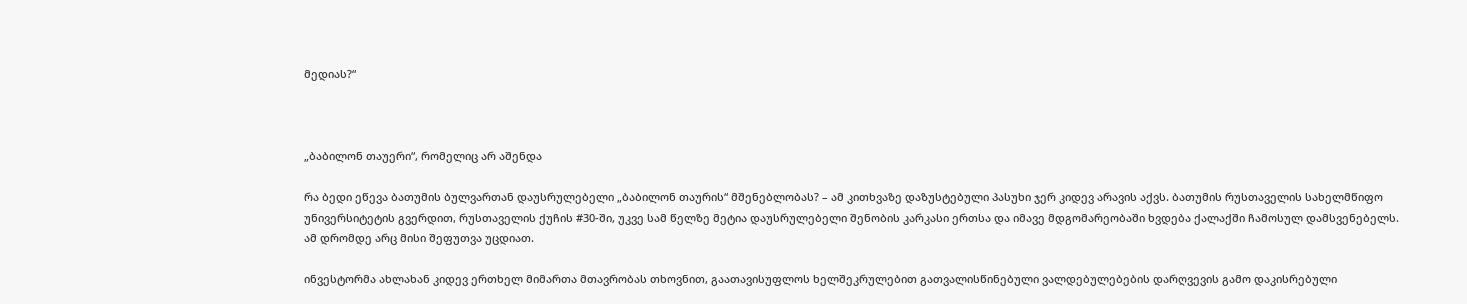მედიას?“



„ბაბილონ თაუერი“, რომელიც არ აშენდა

რა ბედი ეწევა ბათუმის ბულვართან დაუსრულებელი „ბაბილონ თაურის“ მშენებლობას? – ამ კითხვაზე დაზუსტებული პასუხი ჯერ კიდევ არავის აქვს. ბათუმის რუსთაველის სახელმწიფო უნივერსიტეტის გვერდით, რუსთაველის ქუჩის #30-ში, უკვე სამ წელზე მეტია დაუსრულებელი შენობის კარკასი ერთსა და იმავე მდგომარეობაში ხვდება ქალაქში ჩამოსულ დამსვენებელს. ამ დრომდე არც მისი შეფუთვა უცდიათ.

ინვესტორმა ახლახან კიდევ ერთხელ მიმართა მთავრობას თხოვნით, გაათავისუფლოს ხელშეკრულებით გათვალისწინებული ვალდებულებების დარღვევის გამო დაკისრებული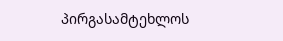პირგასამტეხლოს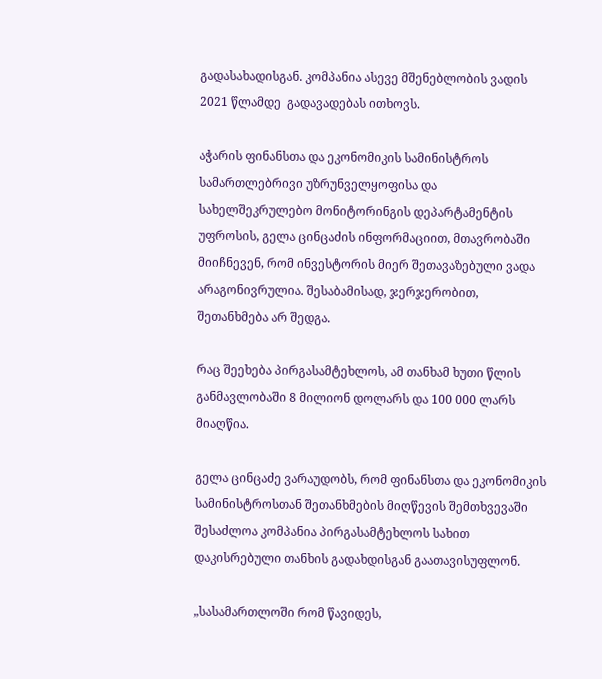გადასახადისგან. კომპანია ასევე მშენებლობის ვადის 2021 წლამდე  გადავადებას ითხოვს.

აჭარის ფინანსთა და ეკონომიკის სამინისტროს სამართლებრივი უზრუნველყოფისა და სახელშეკრულებო მონიტორინგის დეპარტამენტის უფროსის, გელა ცინცაძის ინფორმაციით, მთავრობაში მიიჩნევენ, რომ ინვესტორის მიერ შეთავაზებული ვადა არაგონივრულია. შესაბამისად, ჯერჯერობით, შეთანხმება არ შედგა.

რაც შეეხება პირგასამტეხლოს, ამ თანხამ ხუთი წლის განმავლობაში 8 მილიონ დოლარს და 100 000 ლარს მიაღწია.

გელა ცინცაძე ვარაუდობს, რომ ფინანსთა და ეკონომიკის სამინისტროსთან შეთანხმების მიღწევის შემთხვევაში შესაძლოა კომპანია პირგასამტეხლოს სახით დაკისრებული თანხის გადახდისგან გაათავისუფლონ.

„სასამართლოში რომ წავიდეს,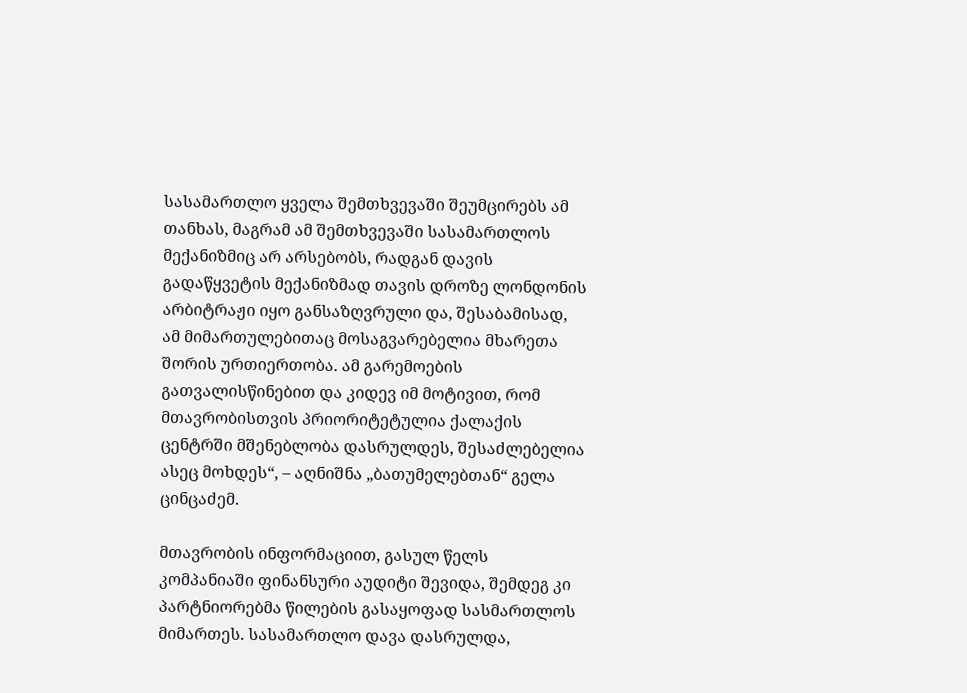სასამართლო ყველა შემთხვევაში შეუმცირებს ამ თანხას, მაგრამ ამ შემთხვევაში სასამართლოს მექანიზმიც არ არსებობს, რადგან დავის გადაწყვეტის მექანიზმად თავის დროზე ლონდონის არბიტრაჟი იყო განსაზღვრული და, შესაბამისად, ამ მიმართულებითაც მოსაგვარებელია მხარეთა შორის ურთიერთობა. ამ გარემოების გათვალისწინებით და კიდევ იმ მოტივით, რომ მთავრობისთვის პრიორიტეტულია ქალაქის ცენტრში მშენებლობა დასრულდეს, შესაძლებელია ასეც მოხდეს“, – აღნიშნა „ბათუმელებთან“ გელა ცინცაძემ.

მთავრობის ინფორმაციით, გასულ წელს კომპანიაში ფინანსური აუდიტი შევიდა, შემდეგ კი პარტნიორებმა წილების გასაყოფად სასმართლოს მიმართეს. სასამართლო დავა დასრულდა,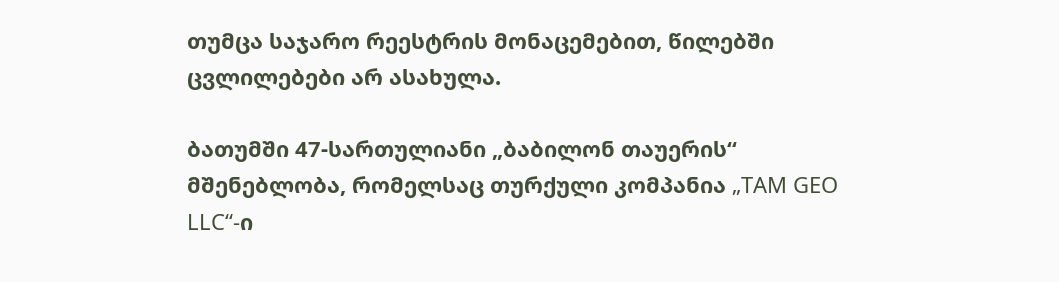თუმცა საჯარო რეესტრის მონაცემებით, წილებში ცვლილებები არ ასახულა.

ბათუმში 47-სართულიანი „ბაბილონ თაუერის“ მშენებლობა, რომელსაც თურქული კომპანია „TAM GEO LLC“-ი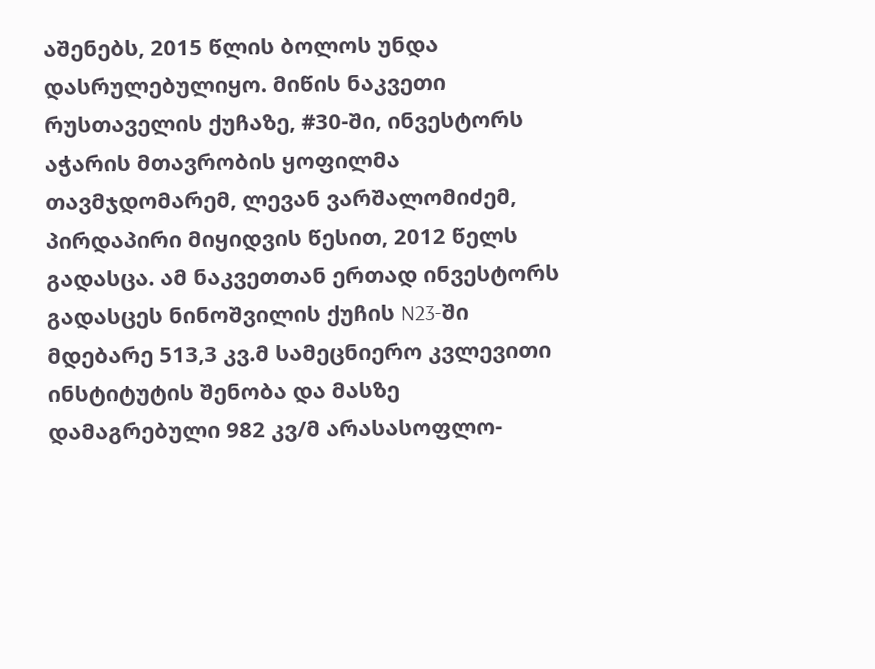აშენებს, 2015 წლის ბოლოს უნდა დასრულებულიყო. მიწის ნაკვეთი რუსთაველის ქუჩაზე, #30-ში, ინვესტორს აჭარის მთავრობის ყოფილმა თავმჯდომარემ, ლევან ვარშალომიძემ, პირდაპირი მიყიდვის წესით, 2012 წელს გადასცა. ამ ნაკვეთთან ერთად ინვესტორს გადასცეს ნინოშვილის ქუჩის N23-ში მდებარე 513,3 კვ.მ სამეცნიერო კვლევითი ინსტიტუტის შენობა და მასზე დამაგრებული 982 კვ/მ არასასოფლო-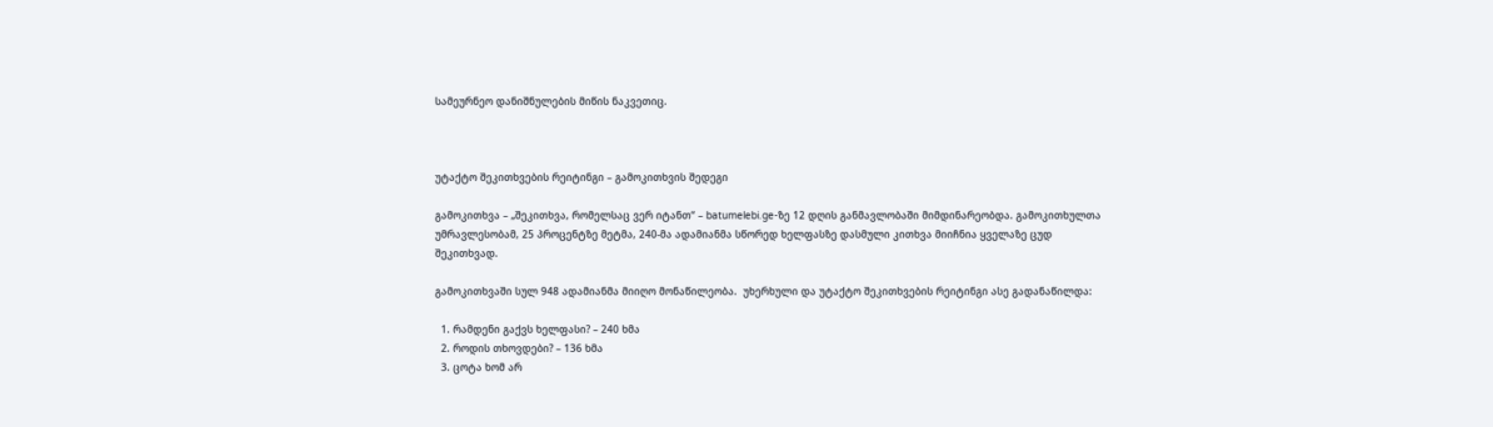სამეურნეო დანიშნულების მიწის ნაკვეთიც.



უტაქტო შეკითხვების რეიტინგი – გამოკითხვის შედეგი

გამოკითხვა – „შეკითხვა, რომელსაც ვერ იტანთ“ – batumelebi.ge-ზე 12 დღის განმავლობაში მიმდინარეობდა. გამოკითხულთა უმრავლესობამ, 25 პროცენტზე მეტმა, 240-მა ადამიანმა სწორედ ხელფასზე დასმული კითხვა მიიჩნია ყველაზე ცუდ შეკითხვად.

გამოკითხვაში სულ 948 ადამიანმა მიიღო მონაწილეობა.  უხერხული და უტაქტო შეკითხვების რეიტინგი ასე გადანაწილდა:

  1. რამდენი გაქვს ხელფასი? – 240 ხმა
  2. როდის თხოვდები? – 136 ხმა
  3. ცოტა ხომ არ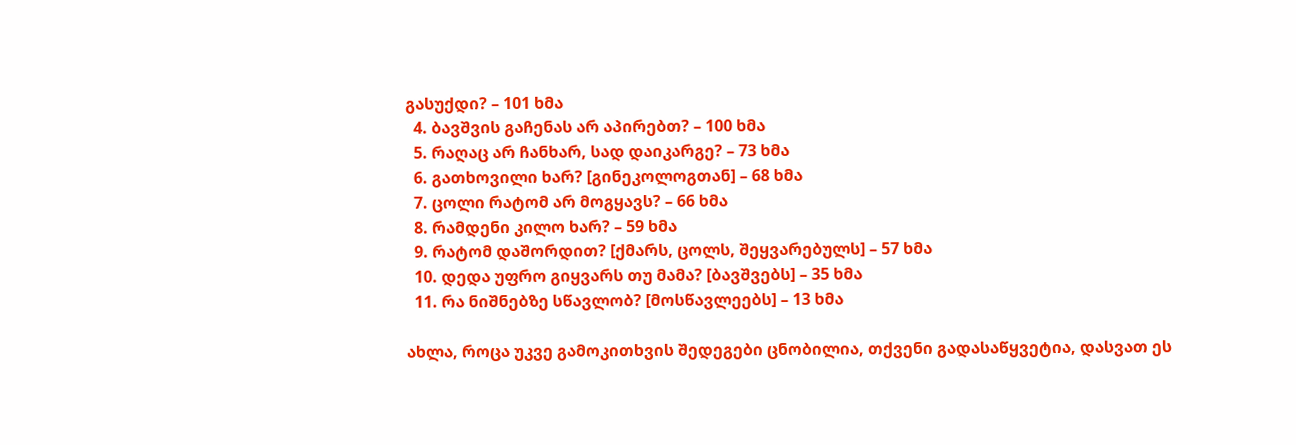გასუქდი? – 101 ხმა
  4. ბავშვის გაჩენას არ აპირებთ? – 100 ხმა
  5. რაღაც არ ჩანხარ, სად დაიკარგე? – 73 ხმა
  6. გათხოვილი ხარ? [გინეკოლოგთან] – 68 ხმა
  7. ცოლი რატომ არ მოგყავს? – 66 ხმა
  8. რამდენი კილო ხარ? – 59 ხმა
  9. რატომ დაშორდით? [ქმარს, ცოლს, შეყვარებულს] – 57 ხმა
  10. დედა უფრო გიყვარს თუ მამა? [ბავშვებს] – 35 ხმა
  11. რა ნიშნებზე სწავლობ? [მოსწავლეებს] – 13 ხმა

ახლა, როცა უკვე გამოკითხვის შედეგები ცნობილია, თქვენი გადასაწყვეტია, დასვათ ეს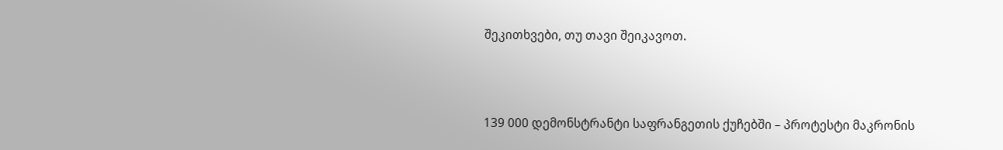შეკითხვები, თუ თავი შეიკავოთ.



139 000 დემონსტრანტი საფრანგეთის ქუჩებში – პროტესტი მაკრონის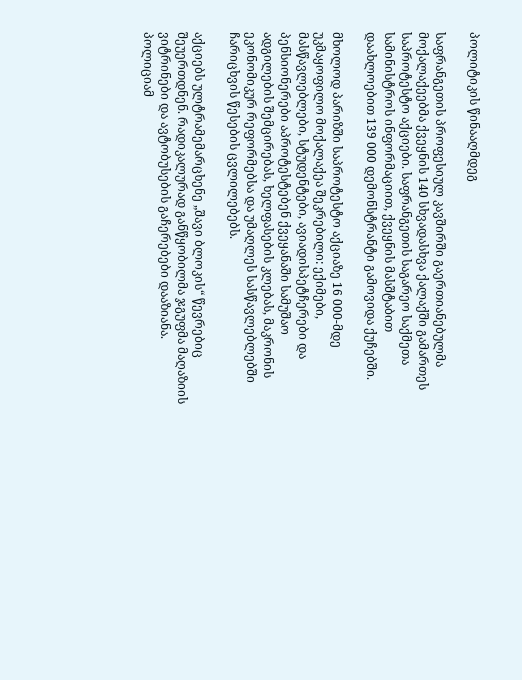პოლიტიკის წინააღმდეგ

საფრანგეთის პროფესიულ კავშირში გაერთიანებულმა მოქალაქეებმა ქვეყნის 140 სხვადასხვა ქალაქში გამართეს საპროტესტო აქციები. საფრანგეთის საგარეო საქმეთა სამინისტროს ინფორმაციით, ქვეყნის მასშტაბით დაახლოებით 139 000 დემონსტრანტი გამოვიდა ქუჩებში.

მხოლოდ პარიზში საპროტესტო აქციაზე 16 000-მდე უკმაყოფილო მოქალაქეა შეკრებილი: ექიმები, მასწავლებლები, სტუდენტები, ავიადისპეტჩერები და პენსიონერები აპროტესტებენ ქვეყანაში სამუშაო ადგილების შემცირებას, ხელფასების კლებას, მაკრონის ეკონომიკურ რეფორმებსა და უმაღლეს სასწავლებლებში ჩარიცხვის წესების ცვლილებებს.

აქციებს ულტრამემარცხენე „შავი ბლოკის“ წევრებიც შეუერთდნენ. რადიკალურად განწყობილმა ჯგუფმა მაღაზიის ვიტრინები და ავტობუსების გაჩერებები დააზიანა. პოლიციამ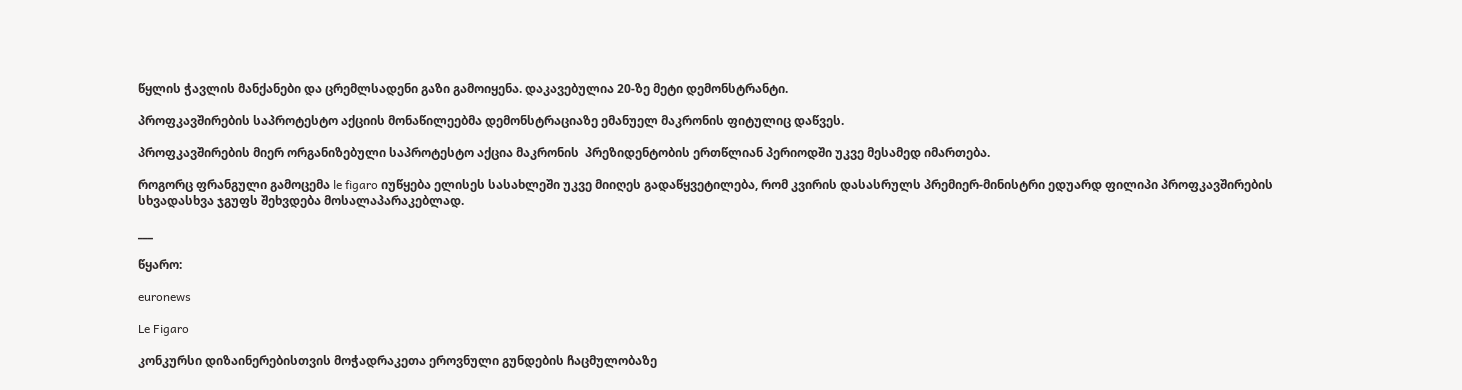წყლის ჭავლის მანქანები და ცრემლსადენი გაზი გამოიყენა. დაკავებულია 20-ზე მეტი დემონსტრანტი.

პროფკავშირების საპროტესტო აქციის მონაწილეებმა დემონსტრაციაზე ემანუელ მაკრონის ფიტულიც დაწვეს.

პროფკავშირების მიერ ორგანიზებული საპროტესტო აქცია მაკრონის  პრეზიდენტობის ერთწლიან პერიოდში უკვე მესამედ იმართება.

როგორც ფრანგული გამოცემა le figaro იუწყება ელისეს სასახლეში უკვე მიიღეს გადაწყვეტილება, რომ კვირის დასასრულს პრემიერ-მინისტრი ედუარდ ფილიპი პროფკავშირების სხვადასხვა ჯგუფს შეხვდება მოსალაპარაკებლად.

___

წყარო:

euronews

Le Figaro

კონკურსი დიზაინერებისთვის მოჭადრაკეთა ეროვნული გუნდების ჩაცმულობაზე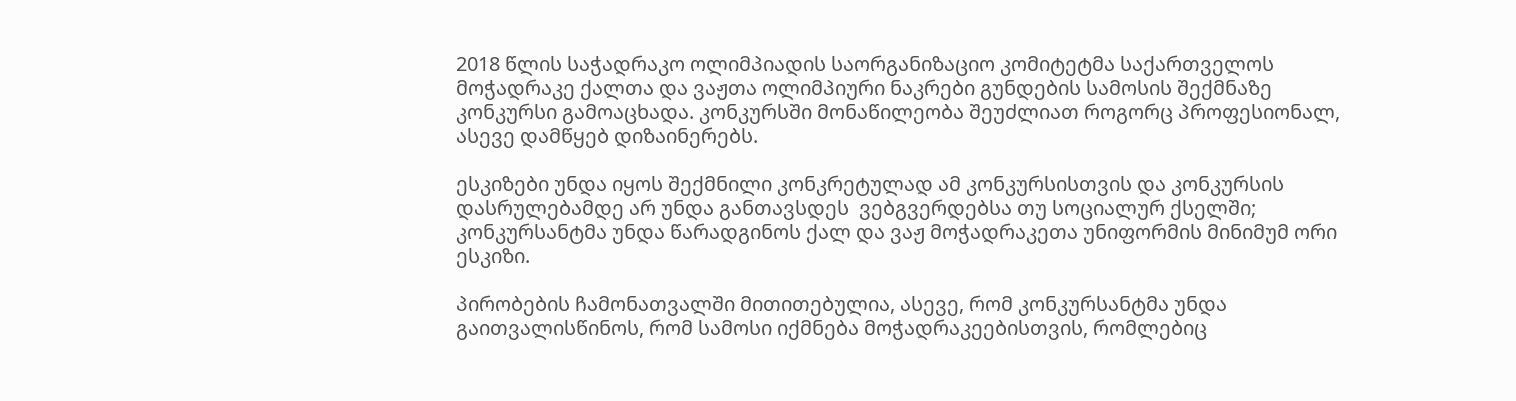2018 წლის საჭადრაკო ოლიმპიადის საორგანიზაციო კომიტეტმა საქართველოს მოჭადრაკე ქალთა და ვაჟთა ოლიმპიური ნაკრები გუნდების სამოსის შექმნაზე კონკურსი გამოაცხადა. კონკურსში მონაწილეობა შეუძლიათ როგორც პროფესიონალ, ასევე დამწყებ დიზაინერებს.

ესკიზები უნდა იყოს შექმნილი კონკრეტულად ამ კონკურსისთვის და კონკურსის დასრულებამდე არ უნდა განთავსდეს  ვებგვერდებსა თუ სოციალურ ქსელში; კონკურსანტმა უნდა წარადგინოს ქალ და ვაჟ მოჭადრაკეთა უნიფორმის მინიმუმ ორი ესკიზი.

პირობების ჩამონათვალში მითითებულია, ასევე, რომ კონკურსანტმა უნდა გაითვალისწინოს, რომ სამოსი იქმნება მოჭადრაკეებისთვის, რომლებიც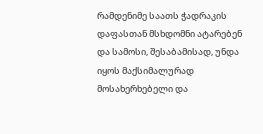რამდენიმე საათს ჭადრაკის დაფასთან მსხდომნი ატარებენ და სამოსი, შესაბამისად, უნდა იყოს მაქსიმალურად მოსახერხებელი და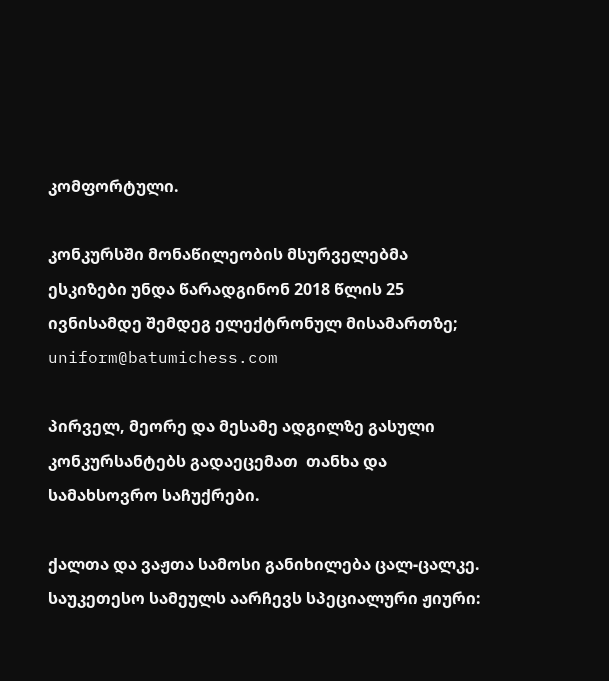კომფორტული.

კონკურსში მონაწილეობის მსურველებმა ესკიზები უნდა წარადგინონ 2018 წლის 25 ივნისამდე შემდეგ ელექტრონულ მისამართზე; uniform@batumichess.com

პირველ, მეორე და მესამე ადგილზე გასული კონკურსანტებს გადაეცემათ  თანხა და სამახსოვრო საჩუქრები.

ქალთა და ვაჟთა სამოსი განიხილება ცალ-ცალკე. საუკეთესო სამეულს აარჩევს სპეციალური ჟიური: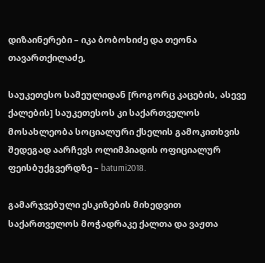დიზაინერები – იკა ბობოხიძე და თეონა თავართქილაძე,

საუკეთესო სამეულიდან [როგორც კაცების, ასევე ქალების] საუკეთესოს კი საქართველოს მოსახლეობა სოციალური ქსელის გამოკითხვის შედეგად აარჩევს ოლიმპიადის ოფიციალურ ფეისბუქგვერდზე – batumi2018.

გამარჯვებული ესკიზების მიხედვით საქართველოს მოჭადრაკე ქალთა და ვაჟთა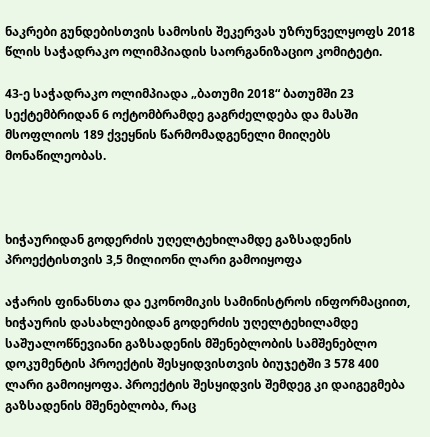ნაკრები გუნდებისთვის სამოსის შეკერვას უზრუნველყოფს 2018 წლის საჭადრაკო ოლიმპიადის საორგანიზაციო კომიტეტი.

43-ე საჭადრაკო ოლიმპიადა „ბათუმი 2018“ ბათუმში 23 სექტემბრიდან 6 ოქტომბრამდე გაგრძელდება და მასში მსოფლიოს 189 ქვეყნის წარმომადგენელი მიიღებს მონაწილეობას.



ხიჭაურიდან გოდერძის უღელტეხილამდე გაზსადენის პროექტისთვის 3,5 მილიონი ლარი გამოიყოფა

აჭარის ფინანსთა და ეკონომიკის სამინისტროს ინფორმაციით, ხიჭაურის დასახლებიდან გოდერძის უღელტეხილამდე საშუალოწნევიანი გაზსადენის მშენებლობის სამშენებლო დოკუმენტის პროექტის შესყიდვისთვის ბიუჯეტში 3 578 400 ლარი გამოიყოფა. პროექტის შესყიდვის შემდეგ კი დაიგეგმება გაზსადენის მშენებლობა, რაც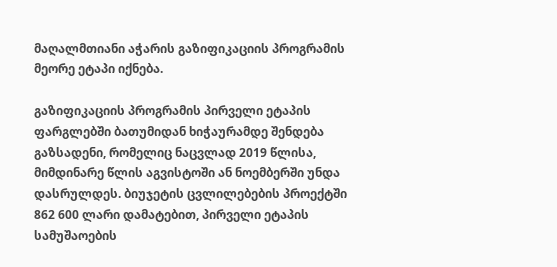მაღალმთიანი აჭარის გაზიფიკაციის პროგრამის მეორე ეტაპი იქნება.

გაზიფიკაციის პროგრამის პირველი ეტაპის ფარგლებში ბათუმიდან ხიჭაურამდე შენდება გაზსადენი, რომელიც ნაცვლად 2019 წლისა, მიმდინარე წლის აგვისტოში ან ნოემბერში უნდა დასრულდეს. ბიუჯეტის ცვლილებების პროექტში 862 600 ლარი დამატებით, პირველი ეტაპის სამუშაოების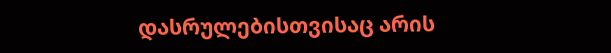დასრულებისთვისაც არის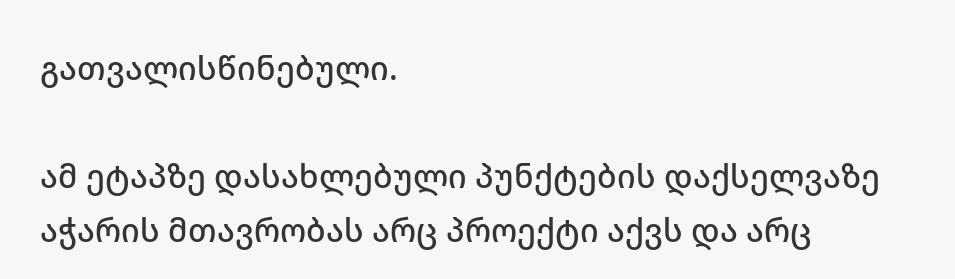გათვალისწინებული.

ამ ეტაპზე დასახლებული პუნქტების დაქსელვაზე აჭარის მთავრობას არც პროექტი აქვს და არც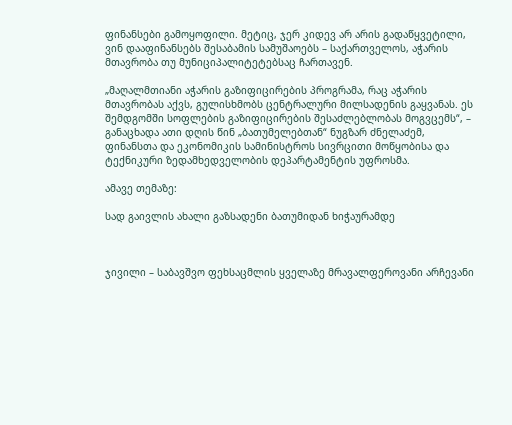ფინანსები გამოყოფილი. მეტიც, ჯერ კიდევ არ არის გადაწყვეტილი, ვინ დააფინანსებს შესაბამის სამუშაოებს – საქართველოს, აჭარის მთავრობა თუ მუნიციპალიტეტებსაც ჩართავენ.

„მაღალმთიანი აჭარის გაზიფიცირების პროგრამა, რაც აჭარის მთავრობას აქვს, გულისხმობს ცენტრალური მილსადენის გაყვანას. ეს შემდგომში სოფლების გაზიფიცირების შესაძლებლობას მოგვცემს“, – განაცხადა ათი დღის წინ „ბათუმელებთან“ ნუგზარ ძნელაძემ, ფინანსთა და ეკონომიკის სამინისტროს სივრცითი მოწყობისა და ტექნიკური ზედამხედველობის დეპარტამენტის უფროსმა.

ამავე თემაზე:

სად გაივლის ახალი გაზსადენი ბათუმიდან ხიჭაურამდე



ჯივილი – საბავშვო ფეხსაცმლის ყველაზე მრავალფეროვანი არჩევანი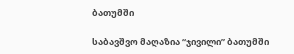ბათუმში

საბავშვო მაღაზია “ჯივილი” ბათუმში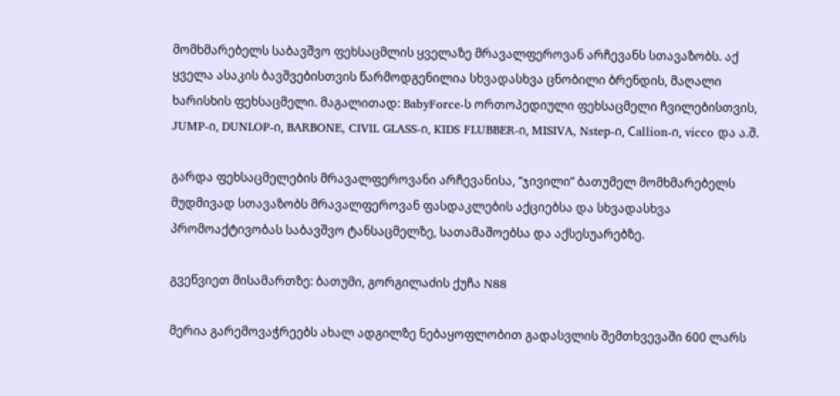მომხმარებელს საბავშვო ფეხსაცმლის ყველაზე მრავალფეროვან არჩევანს სთავაზობს. აქ  ყველა ასაკის ბავშვებისთვის წარმოდგენილია სხვადასხვა ცნობილი ბრენდის, მაღალი ხარისხის ფეხსაცმელი. მაგალითად: BabyForce-ს ორთოპედიული ფეხსაცმელი ჩვილებისთვის, JUMP-ი, DUNLOP-ი, BARBONE, CIVIL GLASS-ი, KIDS FLUBBER-ი, MISIVA, Nstep-ი, Сallion-ი, vicco და ა.შ.

გარდა ფეხსაცმელების მრავალფეროვანი არჩევანისა, “ჯივილი” ბათუმელ მომხმარებელს მუდმივად სთავაზობს მრავალფეროვან ფასდაკლების აქციებსა და სხვადასხვა პრომოაქტივობას საბავშვო ტანსაცმელზე, სათამაშოებსა და აქსესუარებზე.

გვეწვიეთ მისამართზე: ბათუმი, გორგილაძის ქუჩა N88

მერია გარემოვაჭრეებს ახალ ადგილზე ნებაყოფლობით გადასვლის შემთხვევაში 600 ლარს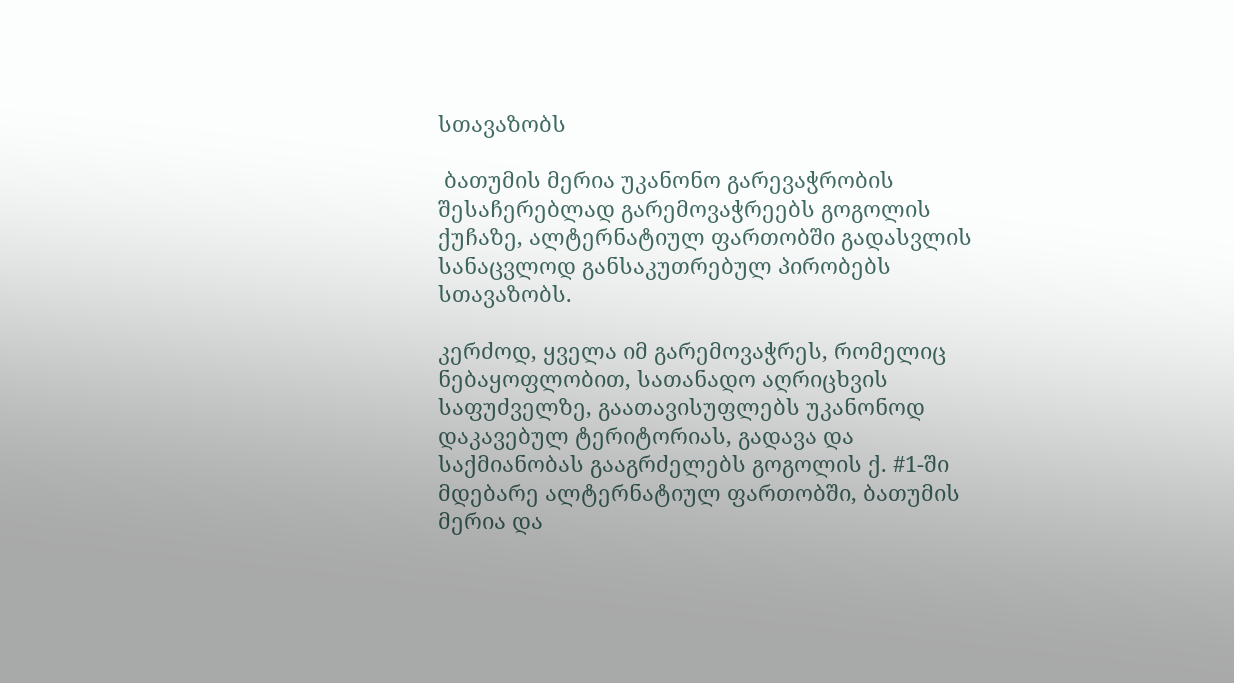სთავაზობს

 ბათუმის მერია უკანონო გარევაჭრობის შესაჩერებლად გარემოვაჭრეებს გოგოლის ქუჩაზე, ალტერნატიულ ფართობში გადასვლის სანაცვლოდ განსაკუთრებულ პირობებს სთავაზობს.

კერძოდ, ყველა იმ გარემოვაჭრეს, რომელიც ნებაყოფლობით, სათანადო აღრიცხვის საფუძველზე, გაათავისუფლებს უკანონოდ დაკავებულ ტერიტორიას, გადავა და საქმიანობას გააგრძელებს გოგოლის ქ. #1-ში მდებარე ალტერნატიულ ფართობში, ბათუმის მერია და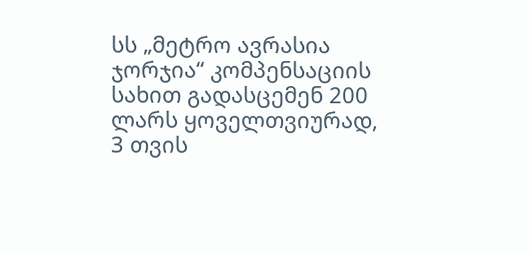სს „მეტრო ავრასია ჯორჯია“ კომპენსაციის სახით გადასცემენ 200 ლარს ყოველთვიურად, 3 თვის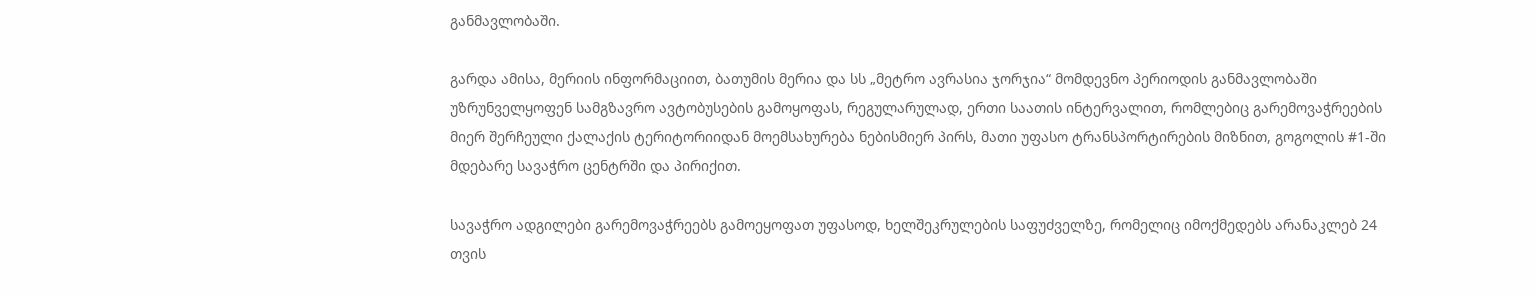განმავლობაში.

გარდა ამისა, მერიის ინფორმაციით, ბათუმის მერია და სს „მეტრო ავრასია ჯორჯია“ მომდევნო პერიოდის განმავლობაში უზრუნველყოფენ სამგზავრო ავტობუსების გამოყოფას, რეგულარულად, ერთი საათის ინტერვალით, რომლებიც გარემოვაჭრეების მიერ შერჩეული ქალაქის ტერიტორიიდან მოემსახურება ნებისმიერ პირს, მათი უფასო ტრანსპორტირების მიზნით, გოგოლის #1-ში მდებარე სავაჭრო ცენტრში და პირიქით.

სავაჭრო ადგილები გარემოვაჭრეებს გამოეყოფათ უფასოდ, ხელშეკრულების საფუძველზე, რომელიც იმოქმედებს არანაკლებ 24 თვის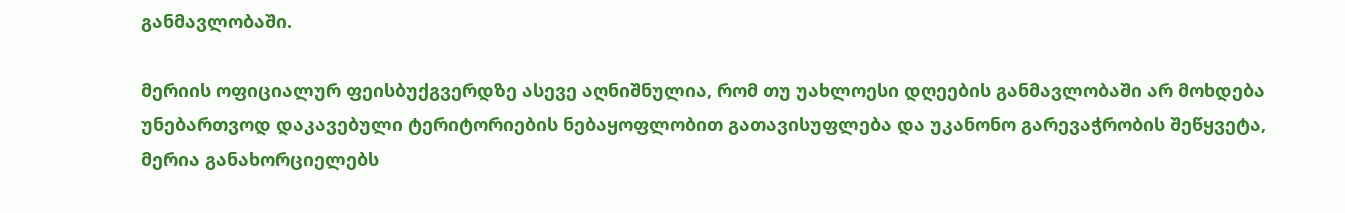განმავლობაში.

მერიის ოფიციალურ ფეისბუქგვერდზე ასევე აღნიშნულია, რომ თუ უახლოესი დღეების განმავლობაში არ მოხდება უნებართვოდ დაკავებული ტერიტორიების ნებაყოფლობით გათავისუფლება და უკანონო გარევაჭრობის შეწყვეტა, მერია განახორციელებს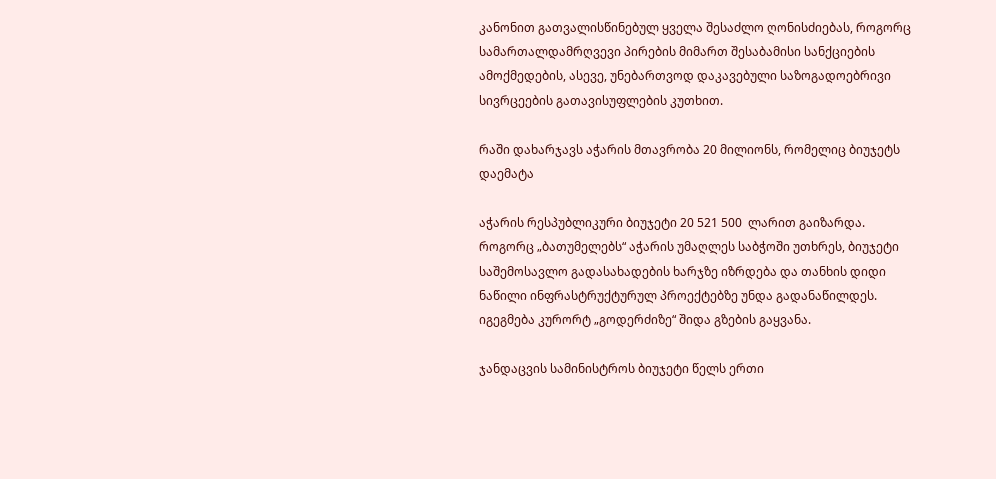კანონით გათვალისწინებულ ყველა შესაძლო ღონისძიებას, როგორც სამართალდამრღვევი პირების მიმართ შესაბამისი სანქციების ამოქმედების, ასევე, უნებართვოდ დაკავებული საზოგადოებრივი სივრცეების გათავისუფლების კუთხით.

რაში დახარჯავს აჭარის მთავრობა 20 მილიონს, რომელიც ბიუჯეტს დაემატა

აჭარის რესპუბლიკური ბიუჯეტი 20 521 500  ლარით გაიზარდა. როგორც „ბათუმელებს“ აჭარის უმაღლეს საბჭოში უთხრეს, ბიუჯეტი  საშემოსავლო გადასახადების ხარჯზე იზრდება და თანხის დიდი ნაწილი ინფრასტრუქტურულ პროექტებზე უნდა გადანაწილდეს. იგეგმება კურორტ „გოდერძიზე“ შიდა გზების გაყვანა.

ჯანდაცვის სამინისტროს ბიუჯეტი წელს ერთი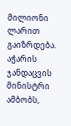მილიონი ლარით გაიზრდება. აჭარის ჯანდაცვის მინისტრი ამბობს,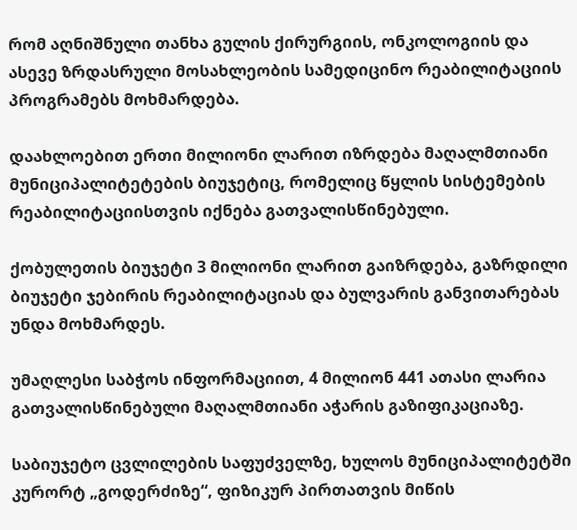რომ აღნიშნული თანხა გულის ქირურგიის, ონკოლოგიის და ასევე ზრდასრული მოსახლეობის სამედიცინო რეაბილიტაციის პროგრამებს მოხმარდება.

დაახლოებით ერთი მილიონი ლარით იზრდება მაღალმთიანი მუნიციპალიტეტების ბიუჯეტიც, რომელიც წყლის სისტემების რეაბილიტაციისთვის იქნება გათვალისწინებული.

ქობულეთის ბიუჯეტი 3 მილიონი ლარით გაიზრდება, გაზრდილი ბიუჯეტი ჯებირის რეაბილიტაციას და ბულვარის განვითარებას უნდა მოხმარდეს.

უმაღლესი საბჭოს ინფორმაციით, 4 მილიონ 441 ათასი ლარია გათვალისწინებული მაღალმთიანი აჭარის გაზიფიკაციაზე.

საბიუჯეტო ცვლილების საფუძველზე, ხულოს მუნიციპალიტეტში კურორტ „გოდერძიზე“, ფიზიკურ პირთათვის მიწის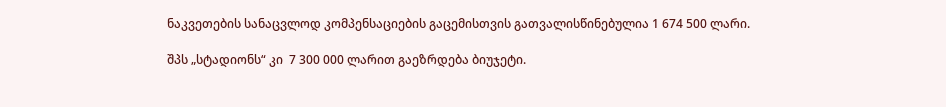ნაკვეთების სანაცვლოდ კომპენსაციების გაცემისთვის გათვალისწინებულია 1 674 500 ლარი.

შპს „სტადიონს“ კი  7 300 000 ლარით გაეზრდება ბიუჯეტი.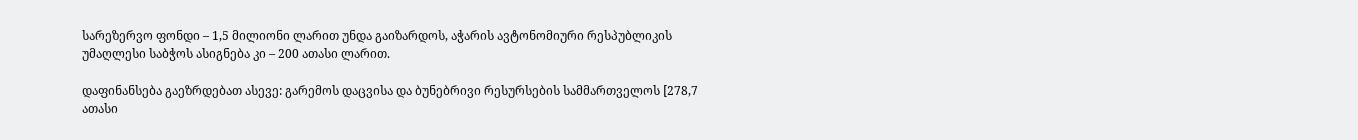სარეზერვო ფონდი – 1,5 მილიონი ლარით უნდა გაიზარდოს, აჭარის ავტონომიური რესპუბლიკის უმაღლესი საბჭოს ასიგნება კი – 200 ათასი ლარით.

დაფინანსება გაეზრდებათ ასევე: გარემოს დაცვისა და ბუნებრივი რესურსების სამმართველოს [278,7 ათასი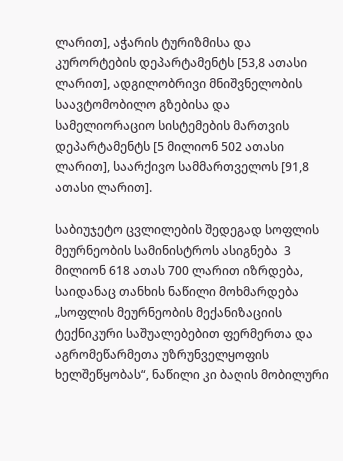ლარით], აჭარის ტურიზმისა და კურორტების დეპარტამენტს [53,8 ათასი ლარით], ადგილობრივი მნიშვნელობის საავტომობილო გზებისა და სამელიორაციო სისტემების მართვის დეპარტამენტს [5 მილიონ 502 ათასი ლარით], საარქივო სამმართველოს [91,8 ათასი ლარით].

საბიუჯეტო ცვლილების შედეგად სოფლის მეურნეობის სამინისტროს ასიგნება  3 მილიონ 618 ათას 700 ლარით იზრდება, საიდანაც თანხის ნაწილი მოხმარდება „სოფლის მეურნეობის მექანიზაციის ტექნიკური საშუალებებით ფერმერთა და აგრომეწარმეთა უზრუნველყოფის ხელშეწყობას“, ნაწილი კი ბაღის მობილური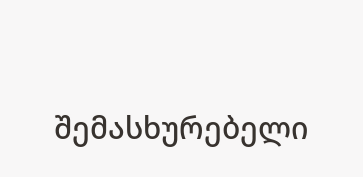შემასხურებელი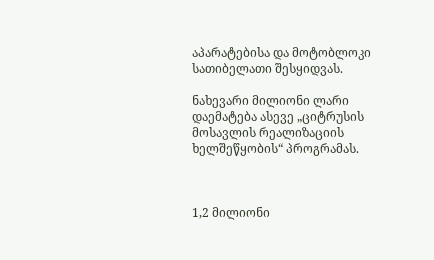აპარატებისა და მოტობლოკი სათიბელათი შესყიდვას.

ნახევარი მილიონი ლარი დაემატება ასევე „ციტრუსის მოსავლის რეალიზაციის ხელშეწყობის“ პროგრამას.



1,2 მილიონი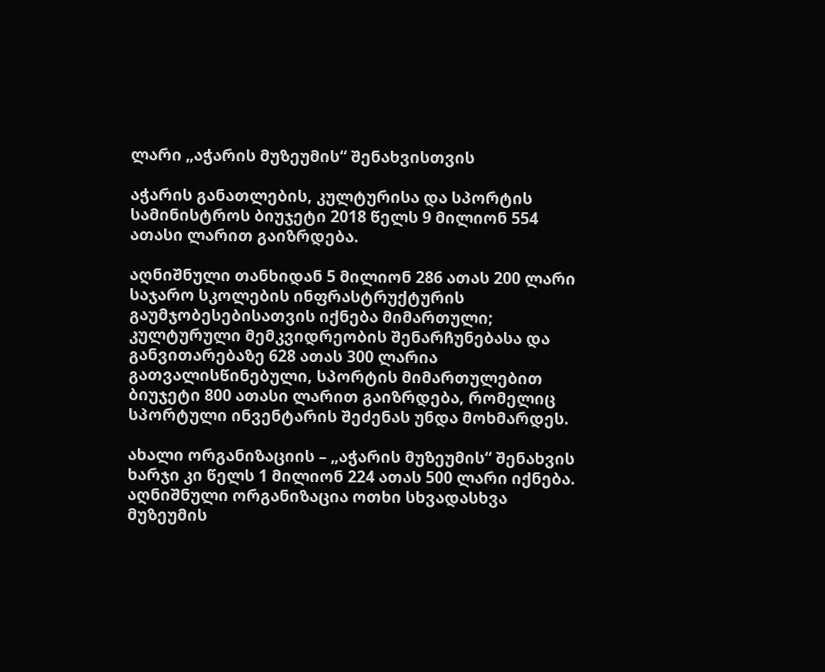ლარი „აჭარის მუზეუმის“ შენახვისთვის

აჭარის განათლების, კულტურისა და სპორტის სამინისტროს ბიუჯეტი 2018 წელს 9 მილიონ 554 ათასი ლარით გაიზრდება.

აღნიშნული თანხიდან 5 მილიონ 286 ათას 200 ლარი საჯარო სკოლების ინფრასტრუქტურის გაუმჯობესებისათვის იქნება მიმართული; კულტურული მემკვიდრეობის შენარჩუნებასა და განვითარებაზე 628 ათას 300 ლარია გათვალისწინებული, სპორტის მიმართულებით ბიუჯეტი 800 ათასი ლარით გაიზრდება, რომელიც სპორტული ინვენტარის შეძენას უნდა მოხმარდეს.

ახალი ორგანიზაციის – „აჭარის მუზეუმის“ შენახვის ხარჯი კი წელს 1 მილიონ 224 ათას 500 ლარი იქნება. აღნიშნული ორგანიზაცია ოთხი სხვადასხვა მუზეუმის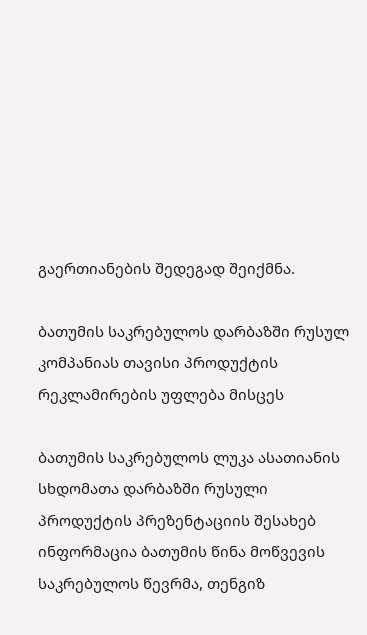გაერთიანების შედეგად შეიქმნა.

ბათუმის საკრებულოს დარბაზში რუსულ კომპანიას თავისი პროდუქტის რეკლამირების უფლება მისცეს

ბათუმის საკრებულოს ლუკა ასათიანის სხდომათა დარბაზში რუსული პროდუქტის პრეზენტაციის შესახებ ინფორმაცია ბათუმის წინა მოწვევის საკრებულოს წევრმა, თენგიზ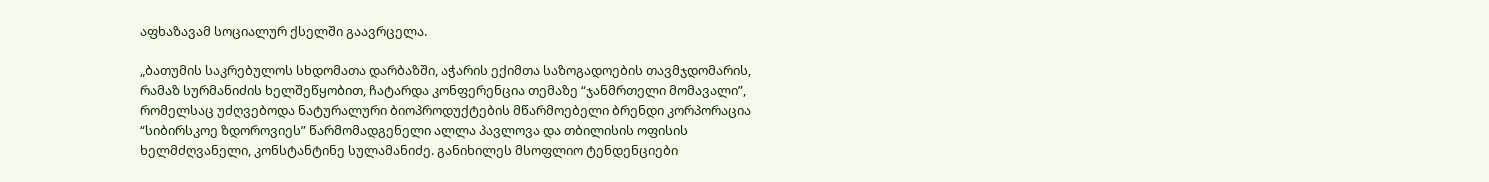აფხაზავამ სოციალურ ქსელში გაავრცელა.

„ბათუმის საკრებულოს სხდომათა დარბაზში, აჭარის ექიმთა საზოგადოების თავმჯდომარის, რამაზ სურმანიძის ხელშეწყობით, ჩატარდა კონფერენცია თემაზე “ჯანმრთელი მომავალი”, რომელსაც უძღვებოდა ნატურალური ბიოპროდუქტების მწარმოებელი ბრენდი კორპორაცია “სიბირსკოე ზდოროვიეს” წარმომადგენელი ალლა პავლოვა და თბილისის ოფისის ხელმძღვანელი, კონსტანტინე სულამანიძე. განიხილეს მსოფლიო ტენდენციები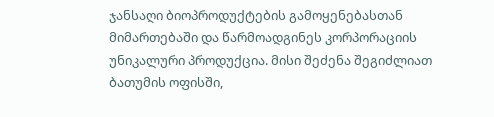ჯანსაღი ბიოპროდუქტების გამოყენებასთან მიმართებაში და წარმოადგინეს კორპორაციის უნიკალური პროდუქცია. მისი შეძენა შეგიძლიათ ბათუმის ოფისში,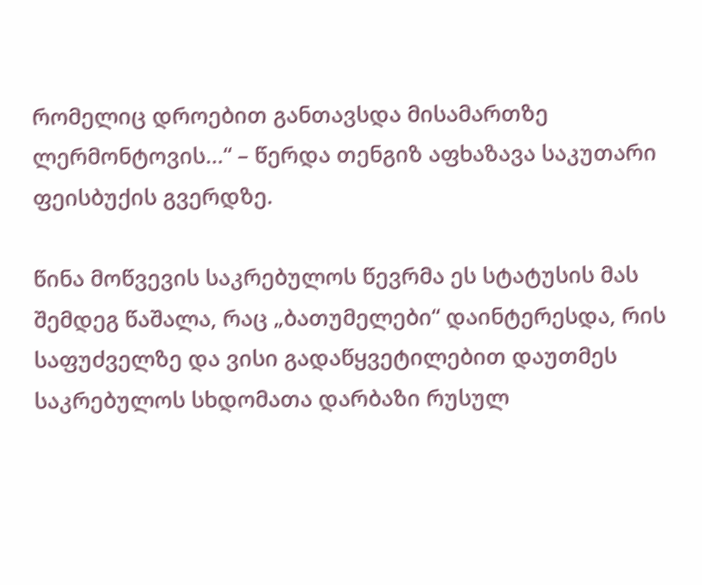რომელიც დროებით განთავსდა მისამართზე ლერმონტოვის…“ – წერდა თენგიზ აფხაზავა საკუთარი ფეისბუქის გვერდზე.

წინა მოწვევის საკრებულოს წევრმა ეს სტატუსის მას შემდეგ წაშალა, რაც „ბათუმელები“ დაინტერესდა, რის საფუძველზე და ვისი გადაწყვეტილებით დაუთმეს საკრებულოს სხდომათა დარბაზი რუსულ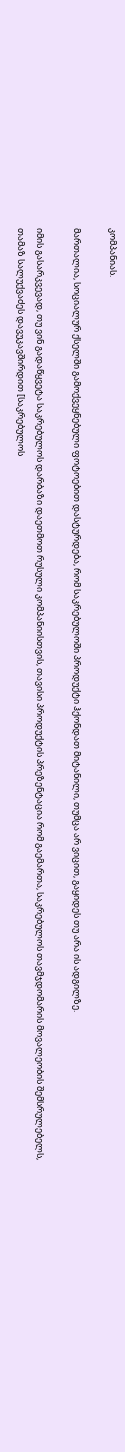კომპანიას.

მართალია, სოციალურ ქსელში გამოქვეყნებული ფოტოებით დასტურდება, რომ საკრებულოში პროდუქტი ჰქონდათ მიტანილი, თუმცა არ ვიცით, გაყიდეს თუ არა ის ადგილზე.

იმის გასარკვევად, თუ ვინ გადაწყვეტა საკრებულოს დარბაზი დაეთმოთ რუსული კომპანიისთვის, თავისი პროდუქტის პრეზენტაცია რომ გაემართა, საკრებულოს თავმჯდომარის მოვალეობის შემსრულებელს, თამაზ სალუქვაძეს დავუკავშირდით [საკრებულოს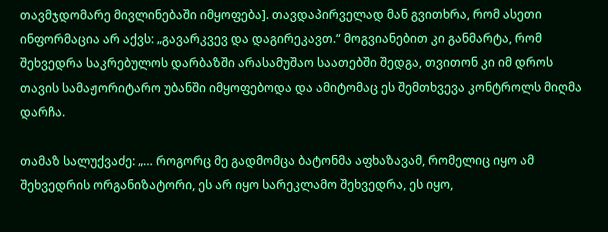თავმჯდომარე მივლინებაში იმყოფება]. თავდაპირველად მან გვითხრა, რომ ასეთი ინფორმაცია არ აქვს: „გავარკვევ და დაგირეკავთ.“ მოგვიანებით კი განმარტა, რომ შეხვედრა საკრებულოს დარბაზში არასამუშაო საათებში შედგა, თვითონ კი იმ დროს თავის სამაჟორიტარო უბანში იმყოფებოდა და ამიტომაც ეს შემთხვევა კონტროლს მიღმა დარჩა.

თამაზ სალუქვაძე: „… როგორც მე გადმომცა ბატონმა აფხაზავამ, რომელიც იყო ამ შეხვედრის ორგანიზატორი, ეს არ იყო სარეკლამო შეხვედრა, ეს იყო,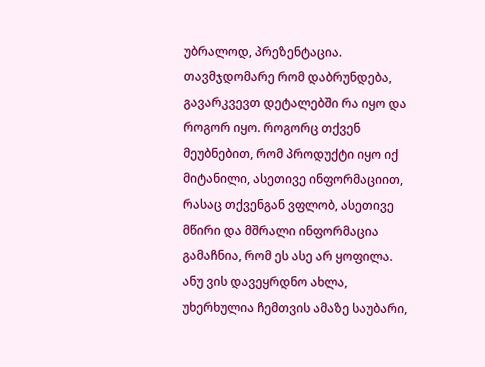უბრალოდ, პრეზენტაცია. თავმჯდომარე რომ დაბრუნდება, გავარკვევთ დეტალებში რა იყო და როგორ იყო. როგორც თქვენ მეუბნებით, რომ პროდუქტი იყო იქ მიტანილი, ასეთივე ინფორმაციით, რასაც თქვენგან ვფლობ, ასეთივე მწირი და მშრალი ინფორმაცია გამაჩნია, რომ ეს ასე არ ყოფილა. ანუ ვის დავეყრდნო ახლა, უხერხულია ჩემთვის ამაზე საუბარი,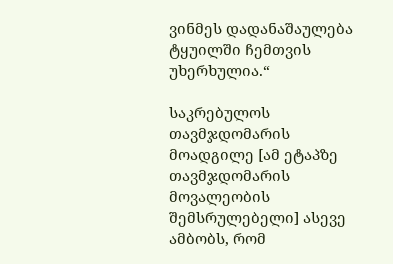ვინმეს დადანაშაულება ტყუილში ჩემთვის უხერხულია.“

საკრებულოს თავმჯდომარის მოადგილე [ამ ეტაპზე თავმჯდომარის მოვალეობის შემსრულებელი] ასევე ამბობს, რომ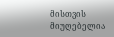მისთვის მიუღებელია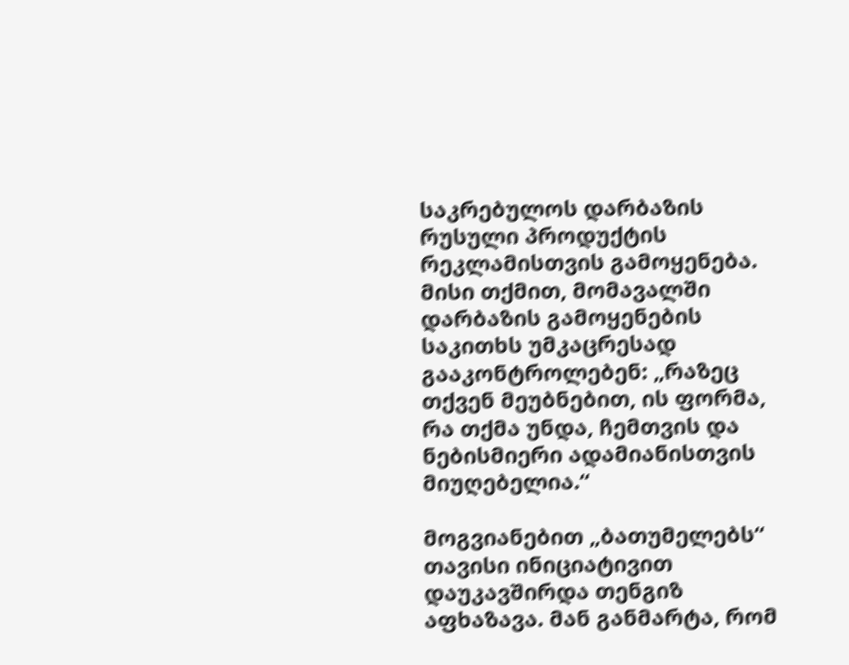საკრებულოს დარბაზის რუსული პროდუქტის რეკლამისთვის გამოყენება. მისი თქმით, მომავალში დარბაზის გამოყენების საკითხს უმკაცრესად გააკონტროლებენ: „რაზეც თქვენ მეუბნებით, ის ფორმა, რა თქმა უნდა, ჩემთვის და ნებისმიერი ადამიანისთვის მიუღებელია.“

მოგვიანებით „ბათუმელებს“ თავისი ინიციატივით დაუკავშირდა თენგიზ აფხაზავა. მან განმარტა, რომ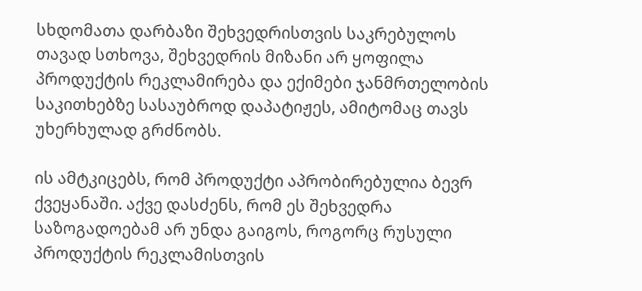სხდომათა დარბაზი შეხვედრისთვის საკრებულოს თავად სთხოვა, შეხვედრის მიზანი არ ყოფილა პროდუქტის რეკლამირება და ექიმები ჯანმრთელობის საკითხებზე სასაუბროდ დაპატიჟეს, ამიტომაც თავს უხერხულად გრძნობს.

ის ამტკიცებს, რომ პროდუქტი აპრობირებულია ბევრ ქვეყანაში. აქვე დასძენს, რომ ეს შეხვედრა საზოგადოებამ არ უნდა გაიგოს, როგორც რუსული პროდუქტის რეკლამისთვის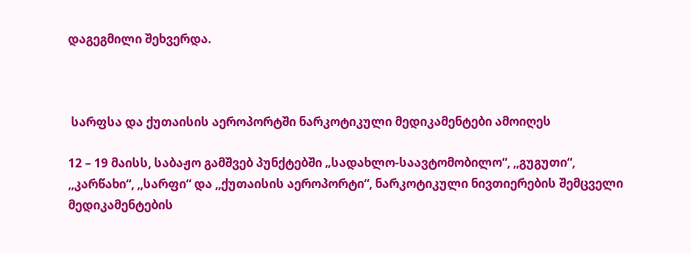დაგეგმილი შეხვერდა.



 სარფსა და ქუთაისის აეროპორტში ნარკოტიკული მედიკამენტები ამოიღეს

12 – 19 მაისს, საბაჟო გამშვებ პუნქტებში „სადახლო-საავტომობილო“, ,,გუგუთი“, ,,კარწახი“, ,,სარფი“ და ,,ქუთაისის აეროპორტი“, ნარკოტიკული ნივთიერების შემცველი მედიკამენტების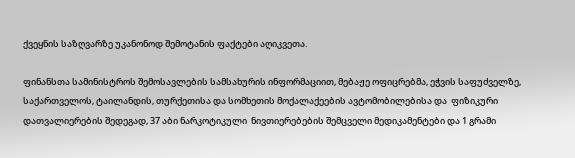ქვეყნის საზღვარზე უკანონოდ შემოტანის ფაქტები აღიკვეთა.

ფინანსთა სამინისტროს შემოსავლების სამსახურის ინფორმაციით, მებაჟე ოფიცრებმა, ეჭვის საფუძველზე, საქართველოს, ტაილანდის, თურქეთისა და სომხეთის მოქალაქეების ავტომობილებისა და  ფიზიკური  დათვალიერების შედეგად, 37 აბი ნარკოტიკული  ნივთიერებების შემცველი მედიკამენტები და 1 გრამი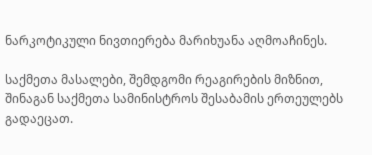ნარკოტიკული ნივთიერება მარიხუანა აღმოაჩინეს.

საქმეთა მასალები, შემდგომი რეაგირების მიზნით, შინაგან საქმეთა სამინისტროს შესაბამის ერთეულებს გადაეცათ.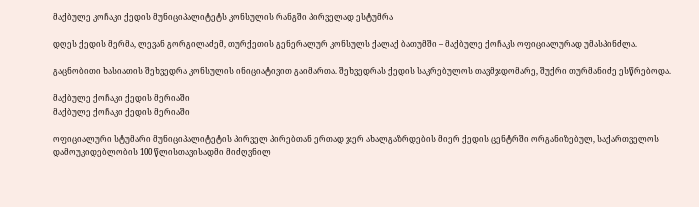მაქბულე კოჩაკი ქედის მუნიციპალიტეტს კონსულის რანგში პირველად ესტუმრა

დღეს ქედის მერმა, ლევან გორგილაძემ, თურქეთის გენერალურ კონსულს ქალაქ ბათუმში – მაქბულე ქოჩაკს ოფიციალურად უმასპინძლა.

გაცნობითი ხასიათის შეხვედრა კონსულის ინიციატივით გაიმართა. შეხვედრას ქედის საკრებულოს თავმჯდომარე, შუქრი თურმანიძე ესწრებოდა.

მაქბულე ქოჩაკი ქედის მერიაში
მაქბულე ქოჩაკი ქედის მერიაში

ოფიციალური სტუმარი მუნიციპალიტეტის პირველ პირებთან ერთად ჯერ ახალგაზრდების მიერ ქედის ცენტრში ორგანიზებულ, საქართველოს დამოუკიდებლობის 100 წლისთავისადმი მიძღვნილ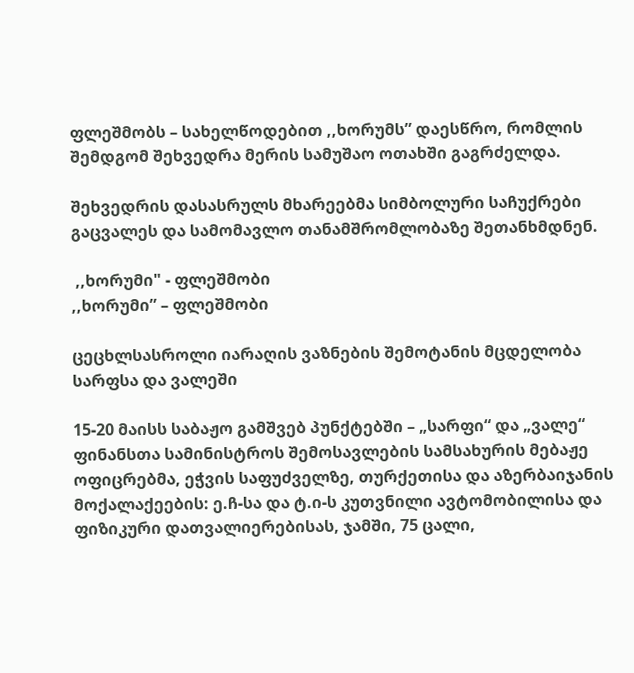ფლეშმობს – სახელწოდებით ,,ხორუმს” დაესწრო, რომლის შემდგომ შეხვედრა მერის სამუშაო ოთახში გაგრძელდა.

შეხვედრის დასასრულს მხარეებმა სიმბოლური საჩუქრები გაცვალეს და სამომავლო თანამშრომლობაზე შეთანხმდნენ.

 ,,ხორუმი" - ფლეშმობი
,,ხორუმი” – ფლეშმობი

ცეცხლსასროლი იარაღის ვაზნების შემოტანის მცდელობა სარფსა და ვალეში

15-20 მაისს საბაჟო გამშვებ პუნქტებში – „სარფი“ და „ვალე“ ფინანსთა სამინისტროს შემოსავლების სამსახურის მებაჟე ოფიცრებმა, ეჭვის საფუძველზე, თურქეთისა და აზერბაიჯანის მოქალაქეების: ე.ჩ-სა და ტ.ი-ს კუთვნილი ავტომობილისა და ფიზიკური დათვალიერებისას, ჯამში, 75 ცალი,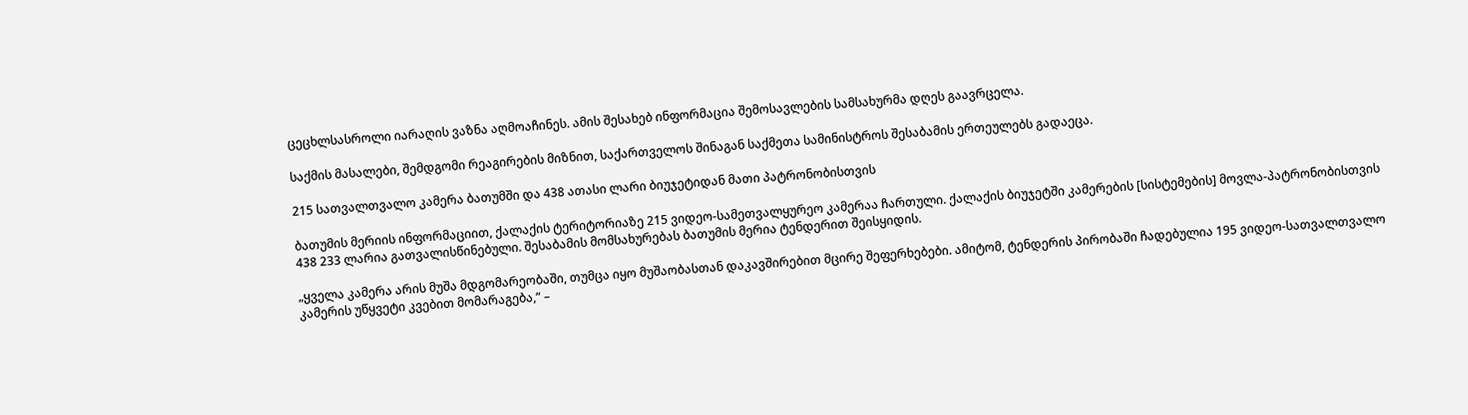ცეცხლსასროლი იარაღის ვაზნა აღმოაჩინეს. ამის შესახებ ინფორმაცია შემოსავლების სამსახურმა დღეს გაავრცელა.

საქმის მასალები, შემდგომი რეაგირების მიზნით, საქართველოს შინაგან საქმეთა სამინისტროს შესაბამის ერთეულებს გადაეცა.

215 სათვალთვალო კამერა ბათუმში და 438 ათასი ლარი ბიუჯეტიდან მათი პატრონობისთვის

ბათუმის მერიის ინფორმაციით, ქალაქის ტერიტორიაზე 215 ვიდეო-სამეთვალყურეო კამერაა ჩართული. ქალაქის ბიუჯეტში კამერების [სისტემების] მოვლა-პატრონობისთვის 438 233 ლარია გათვალისწინებული. შესაბამის მომსახურებას ბათუმის მერია ტენდერით შეისყიდის.

„ყველა კამერა არის მუშა მდგომარეობაში, თუმცა იყო მუშაობასთან დაკავშირებით მცირე შეფერხებები. ამიტომ, ტენდერის პირობაში ჩადებულია 195 ვიდეო-სათვალთვალო კამერის უწყვეტი კვებით მომარაგება,“ –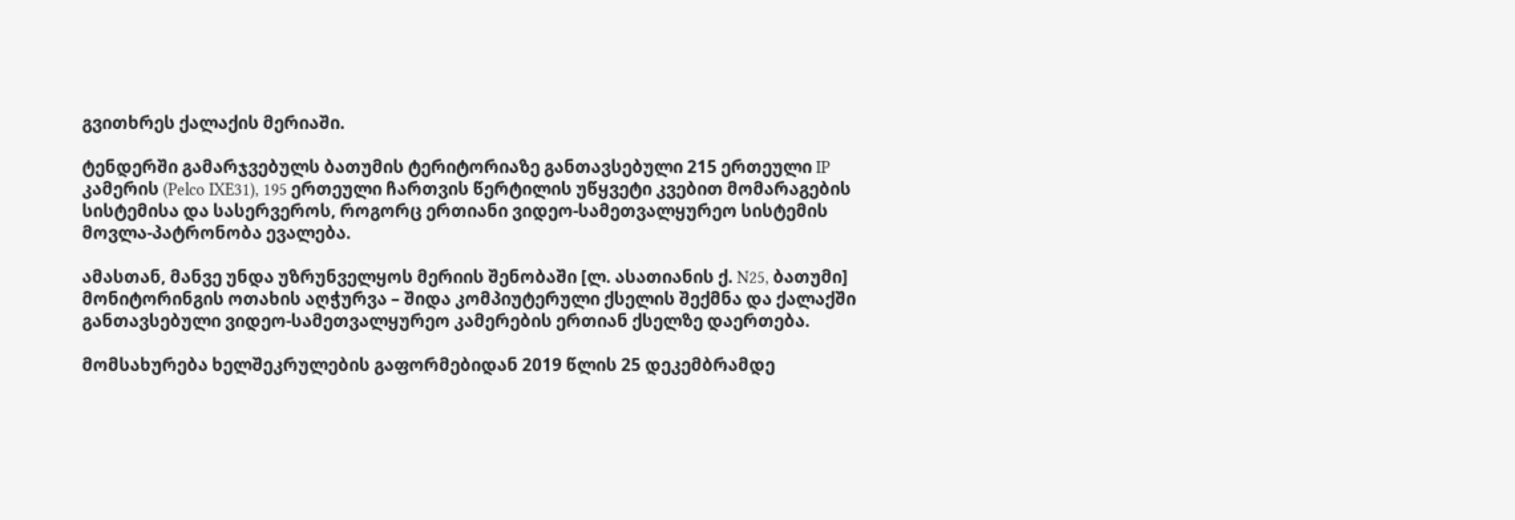გვითხრეს ქალაქის მერიაში.

ტენდერში გამარჯვებულს ბათუმის ტერიტორიაზე განთავსებული 215 ერთეული IP კამერის (Pelco IXE31), 195 ერთეული ჩართვის წერტილის უწყვეტი კვებით მომარაგების სისტემისა და სასერვეროს, როგორც ერთიანი ვიდეო-სამეთვალყურეო სისტემის მოვლა-პატრონობა ევალება.

ამასთან, მანვე უნდა უზრუნველყოს მერიის შენობაში [ლ. ასათიანის ქ. N25, ბათუმი] მონიტორინგის ოთახის აღჭურვა – შიდა კომპიუტერული ქსელის შექმნა და ქალაქში განთავსებული ვიდეო-სამეთვალყურეო კამერების ერთიან ქსელზე დაერთება.

მომსახურება ხელშეკრულების გაფორმებიდან 2019 წლის 25 დეკემბრამდე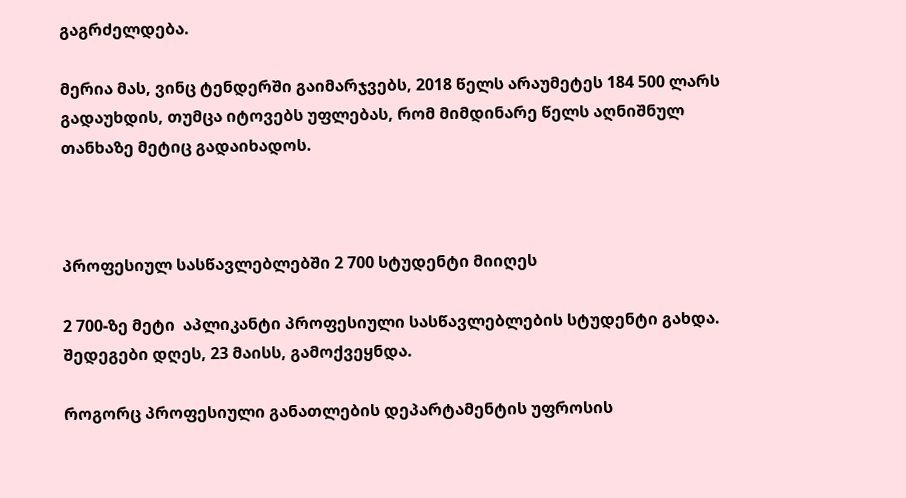გაგრძელდება.

მერია მას, ვინც ტენდერში გაიმარჯვებს, 2018 წელს არაუმეტეს 184 500 ლარს გადაუხდის, თუმცა იტოვებს უფლებას, რომ მიმდინარე წელს აღნიშნულ თანხაზე მეტიც გადაიხადოს.



პროფესიულ სასწავლებლებში 2 700 სტუდენტი მიიღეს

2 700-ზე მეტი  აპლიკანტი პროფესიული სასწავლებლების სტუდენტი გახდა. შედეგები დღეს, 23 მაისს, გამოქვეყნდა.

როგორც პროფესიული განათლების დეპარტამენტის უფროსის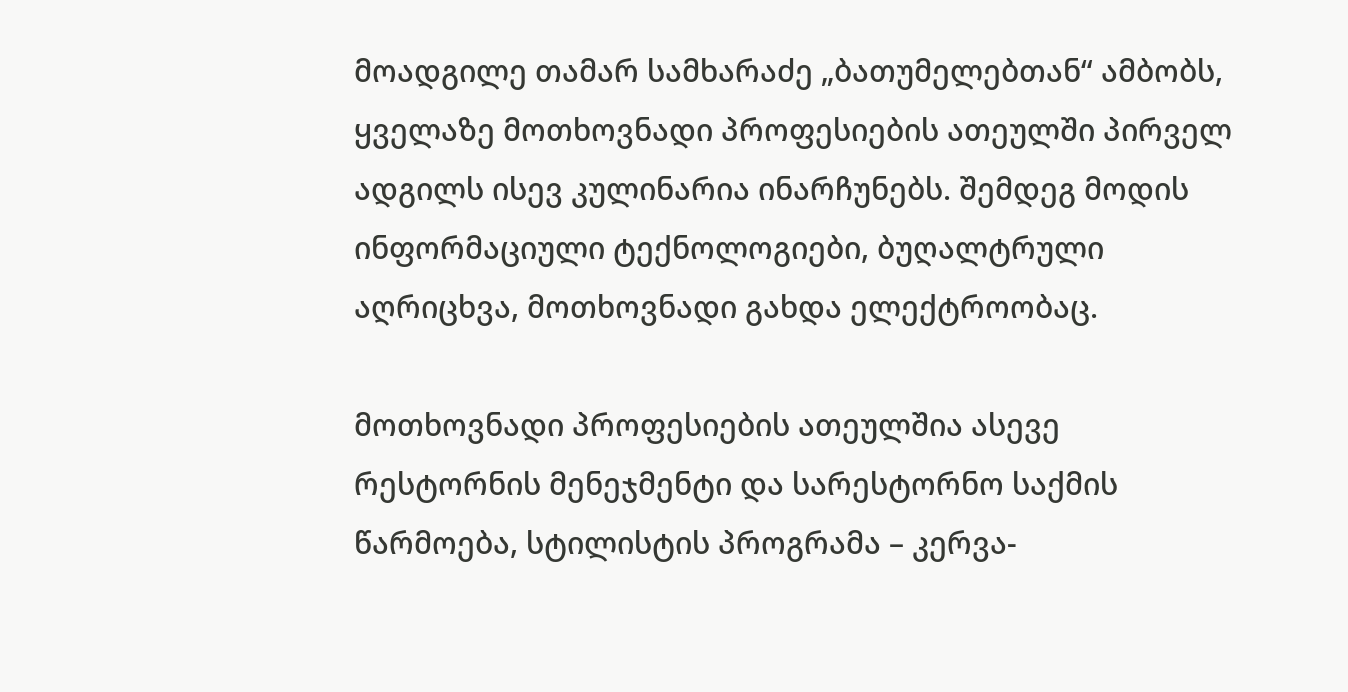მოადგილე თამარ სამხარაძე „ბათუმელებთან“ ამბობს, ყველაზე მოთხოვნადი პროფესიების ათეულში პირველ ადგილს ისევ კულინარია ინარჩუნებს. შემდეგ მოდის ინფორმაციული ტექნოლოგიები, ბუღალტრული აღრიცხვა, მოთხოვნადი გახდა ელექტროობაც.

მოთხოვნადი პროფესიების ათეულშია ასევე რესტორნის მენეჯმენტი და სარესტორნო საქმის წარმოება, სტილისტის პროგრამა – კერვა-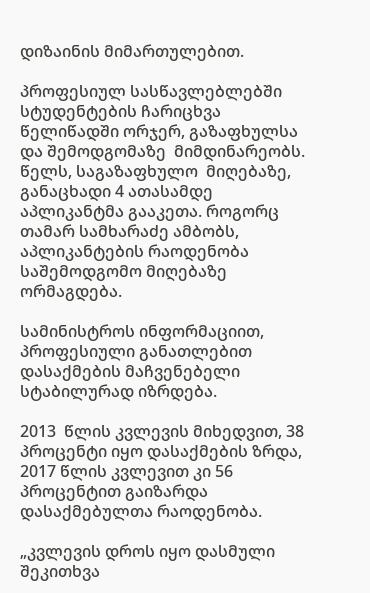დიზაინის მიმართულებით.

პროფესიულ სასწავლებლებში სტუდენტების ჩარიცხვა წელიწადში ორჯერ, გაზაფხულსა და შემოდგომაზე  მიმდინარეობს. წელს, საგაზაფხულო  მიღებაზე, განაცხადი 4 ათასამდე აპლიკანტმა გააკეთა. როგორც თამარ სამხარაძე ამბობს, აპლიკანტების რაოდენობა საშემოდგომო მიღებაზე ორმაგდება.

სამინისტროს ინფორმაციით, პროფესიული განათლებით  დასაქმების მაჩვენებელი სტაბილურად იზრდება.

2013  წლის კვლევის მიხედვით, 38 პროცენტი იყო დასაქმების ზრდა, 2017 წლის კვლევით კი 56  პროცენტით გაიზარდა დასაქმებულთა რაოდენობა.

„კვლევის დროს იყო დასმული შეკითხვა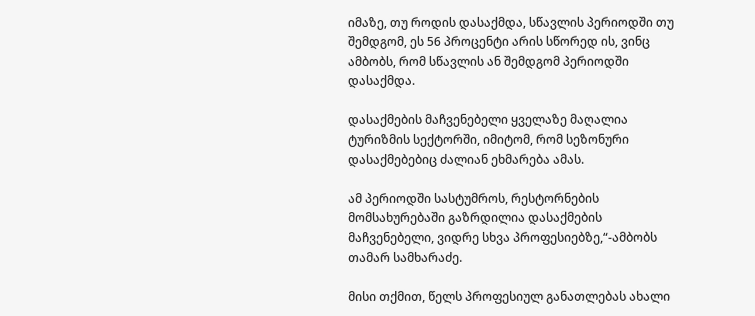იმაზე, თუ როდის დასაქმდა, სწავლის პერიოდში თუ შემდგომ, ეს 56 პროცენტი არის სწორედ ის, ვინც ამბობს, რომ სწავლის ან შემდგომ პერიოდში დასაქმდა.

დასაქმების მაჩვენებელი ყველაზე მაღალია ტურიზმის სექტორში, იმიტომ, რომ სეზონური  დასაქმებებიც ძალიან ეხმარება ამას.

ამ პერიოდში სასტუმროს, რესტორნების მომსახურებაში გაზრდილია დასაქმების მაჩვენებელი, ვიდრე სხვა პროფესიებზე,“-ამბობს თამარ სამხარაძე.

მისი თქმით, წელს პროფესიულ განათლებას ახალი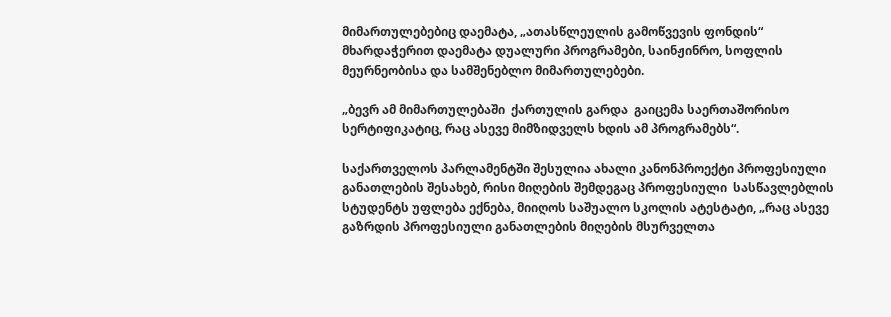მიმართულებებიც დაემატა, „ათასწლეულის გამოწვევის ფონდის“ მხარდაჭერით დაემატა დუალური პროგრამები, საინჟინრო, სოფლის მეურნეობისა და სამშენებლო მიმართულებები.

„ბევრ ამ მიმართულებაში  ქართულის გარდა  გაიცემა საერთაშორისო სერტიფიკატიც, რაც ასევე მიმზიდველს ხდის ამ პროგრამებს“.

საქართველოს პარლამენტში შესულია ახალი კანონპროექტი პროფესიული განათლების შესახებ, რისი მიღების შემდეგაც პროფესიული  სასწავლებლის სტუდენტს უფლება ექნება, მიიღოს საშუალო სკოლის ატესტატი, „რაც ასევე  გაზრდის პროფესიული განათლების მიღების მსურველთა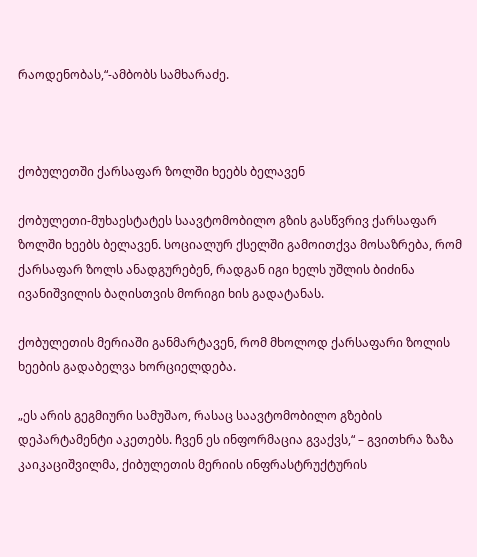რაოდენობას,“-ამბობს სამხარაძე.



ქობულეთში ქარსაფარ ზოლში ხეებს ბელავენ

ქობულეთი-მუხაესტატეს საავტომობილო გზის გასწვრივ ქარსაფარ ზოლში ხეებს ბელავენ. სოციალურ ქსელში გამოითქვა მოსაზრება, რომ ქარსაფარ ზოლს ანადგურებენ, რადგან იგი ხელს უშლის ბიძინა ივანიშვილის ბაღისთვის მორიგი ხის გადატანას.

ქობულეთის მერიაში განმარტავენ, რომ მხოლოდ ქარსაფარი ზოლის ხეების გადაბელვა ხორციელდება.

„ეს არის გეგმიური სამუშაო, რასაც საავტომობილო გზების დეპარტამენტი აკეთებს. ჩვენ ეს ინფორმაცია გვაქვს,“ – გვითხრა ზაზა კაიკაციშვილმა, ქიბულეთის მერიის ინფრასტრუქტურის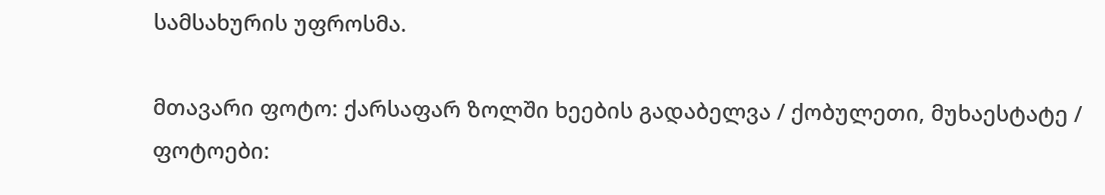სამსახურის უფროსმა.

მთავარი ფოტო: ქარსაფარ ზოლში ხეების გადაბელვა / ქობულეთი, მუხაესტატე / ფოტოები: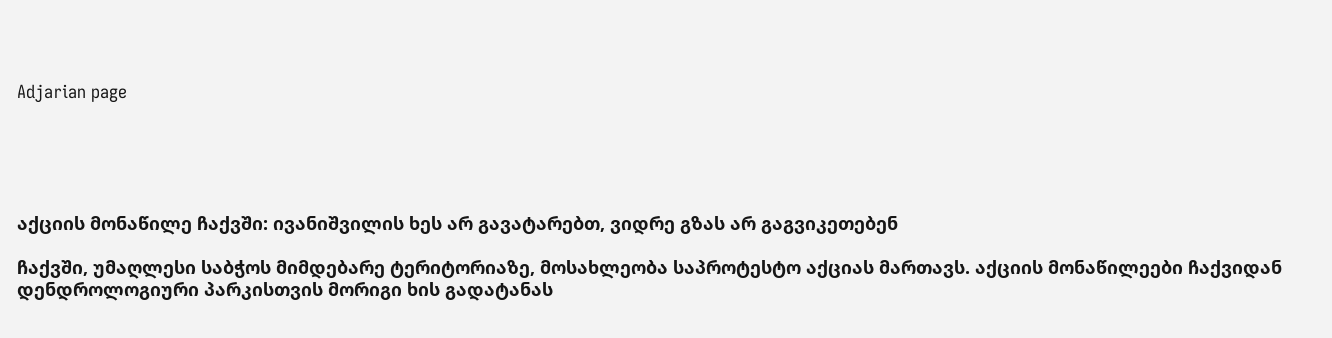Adjarian page





აქციის მონაწილე ჩაქვში: ივანიშვილის ხეს არ გავატარებთ, ვიდრე გზას არ გაგვიკეთებენ

ჩაქვში, უმაღლესი საბჭოს მიმდებარე ტერიტორიაზე, მოსახლეობა საპროტესტო აქციას მართავს. აქციის მონაწილეები ჩაქვიდან დენდროლოგიური პარკისთვის მორიგი ხის გადატანას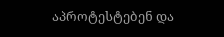აპროტესტებენ და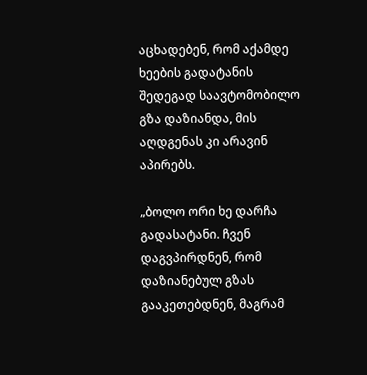აცხადებენ, რომ აქამდე ხეების გადატანის შედეგად საავტომობილო გზა დაზიანდა, მის აღდგენას კი არავინ აპირებს.

„ბოლო ორი ხე დარჩა გადასატანი. ჩვენ დაგვპირდნენ, რომ დაზიანებულ გზას გააკეთებდნენ, მაგრამ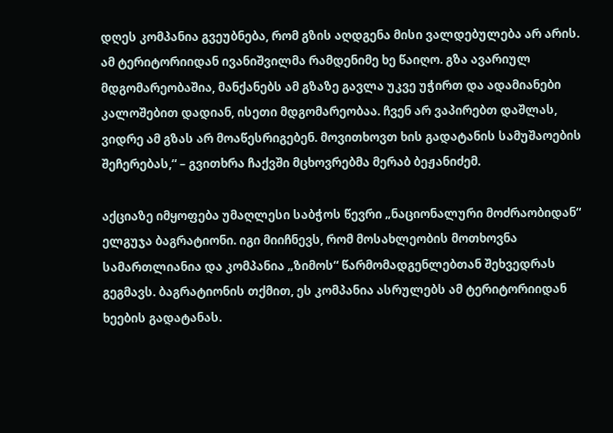დღეს კომპანია გვეუბნება, რომ გზის აღდგენა მისი ვალდებულება არ არის. ამ ტერიტორიიდან ივანიშვილმა რამდენიმე ხე წაიღო. გზა ავარიულ მდგომარეობაშია, მანქანებს ამ გზაზე გავლა უკვე უჭირთ და ადამიანები კალოშებით დადიან, ისეთი მდგომარეობაა. ჩვენ არ ვაპირებთ დაშლას, ვიდრე ამ გზას არ მოაწესრიგებენ. მოვითხოვთ ხის გადატანის სამუშაოების შეჩერებას,“ – გვითხრა ჩაქვში მცხოვრებმა მერაბ ბეჟანიძემ.

აქციაზე იმყოფება უმაღლესი საბჭოს წევრი „ნაციონალური მოძრაობიდან“ ელგუჯა ბაგრატიონი. იგი მიიჩნევს, რომ მოსახლეობის მოთხოვნა სამართლიანია და კომპანია „ზიმოს“ წარმომადგენლებთან შეხვედრას გეგმავს. ბაგრატიონის თქმით, ეს კომპანია ასრულებს ამ ტერიტორიიდან ხეების გადატანას.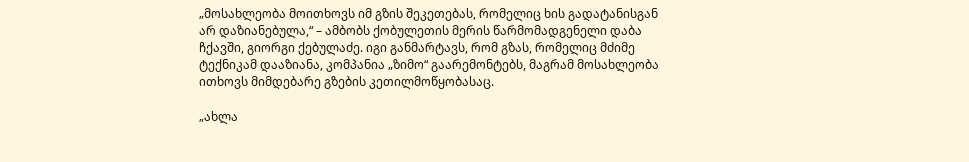„მოსახლეობა მოითხოვს იმ გზის შეკეთებას, რომელიც ხის გადატანისგან არ დაზიანებულა,“ – ამბობს ქობულეთის მერის წარმომადგენელი დაბა ჩქავში, გიორგი ქებულაძე. იგი განმარტავს, რომ გზას, რომელიც მძიმე ტექნიკამ დააზიანა, კომპანია „ზიმო“ გაარემონტებს, მაგრამ მოსახლეობა ითხოვს მიმდებარე გზების კეთილმოწყობასაც.

„ახლა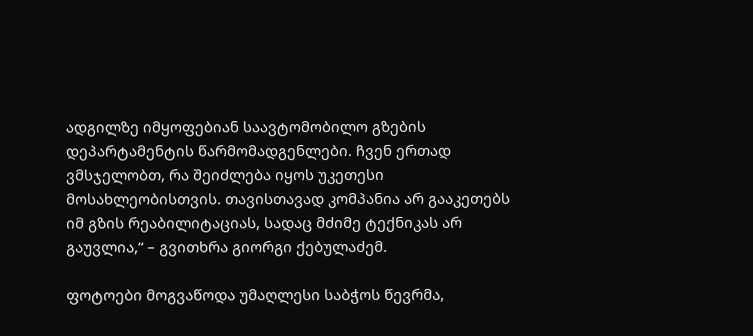ადგილზე იმყოფებიან საავტომობილო გზების დეპარტამენტის წარმომადგენლები. ჩვენ ერთად ვმსჯელობთ, რა შეიძლება იყოს უკეთესი მოსახლეობისთვის. თავისთავად კომპანია არ გააკეთებს იმ გზის რეაბილიტაციას, სადაც მძიმე ტექნიკას არ გაუვლია,“ – გვითხრა გიორგი ქებულაძემ.

ფოტოები მოგვაწოდა უმაღლესი საბჭოს წევრმა,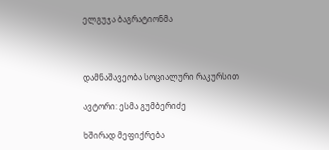ელგუჯა ბაგრატიონმა



დამნაშავეობა სოციალური რაკურსით

ავტორი: ესმა გუმბერიძე

ხშირად მეფიქრება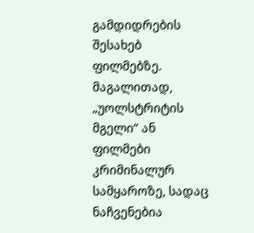გამდიდრების შესახებ ფილმებზე. მაგალითად, „უოლსტრიტის მგელი“ ან ფილმები კრიმინალურ სამყაროზე, სადაც ნაჩვენებია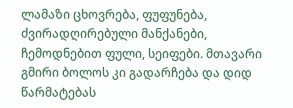ლამაზი ცხოვრება, ფუფუნება, ძვირადღირებული მანქანები, ჩემოდნებით ფული, სეიფები. მთავარი გმირი ბოლოს კი გადარჩება და დიდ წარმატებას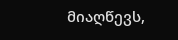მიაღწევს,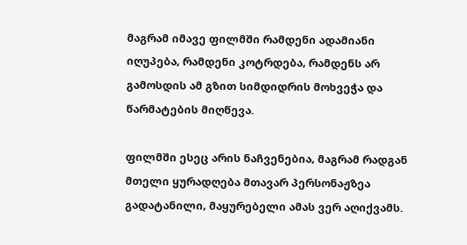მაგრამ იმავე ფილმში რამდენი ადამიანი იღუპება, რამდენი კოტრდება, რამდენს არ გამოსდის ამ გზით სიმდიდრის მოხვეჭა და წარმატების მიღწევა.

ფილმში ესეც არის ნაჩვენებია, მაგრამ რადგან მთელი ყურადღება მთავარ პერსონაჟზეა გადატანილი, მაყურებელი ამას ვერ აღიქვამს.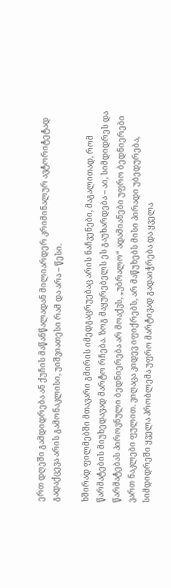ერთ დღეში გამდიდრება ან ქუჩის მაწანწალადან მილიარდერ კრიმინალურ ავტორიტეტად გადაქცევა არის გამონაკლისი, უიშვიათესი რამ და არა – წესი.

ხშირად ფილმებში მთავარი გმირის იმედგაცრუებაც არის ნაჩვენები, მაგალითად, რომ წარმატების მიუხედავად მარტო რჩება. ზოგ მაყურებელს ეს გაუხარდება – აი, სიმდიდრეს და წარმატებას პიროვნული ბედნიერება არ მოაქვს, „უბრალო“ ადამიანები უფრო ბედნიერები ვართ ნაკლები ფულით. ვიღაცა კიდევ იფიქრებს, არ მაწუხებს მისი პირადი უბედურება, სიმდიდრეში ყველა პრობლემა უფრო მარტივად გადაიჭრება და ყველა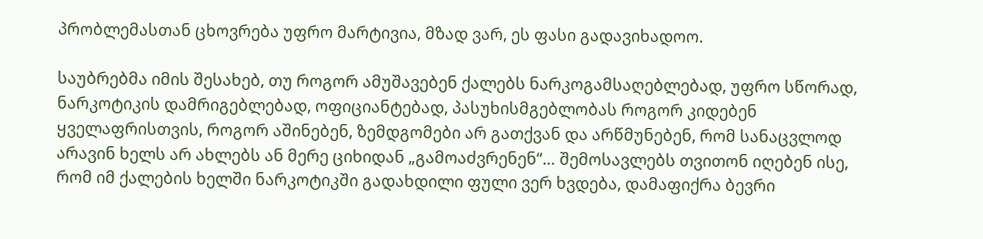პრობლემასთან ცხოვრება უფრო მარტივია, მზად ვარ, ეს ფასი გადავიხადოო.

საუბრებმა იმის შესახებ, თუ როგორ ამუშავებენ ქალებს ნარკოგამსაღებლებად, უფრო სწორად, ნარკოტიკის დამრიგებლებად, ოფიციანტებად, პასუხისმგებლობას როგორ კიდებენ ყველაფრისთვის, როგორ აშინებენ, ზემდგომები არ გათქვან და არწმუნებენ, რომ სანაცვლოდ არავინ ხელს არ ახლებს ან მერე ციხიდან „გამოაძვრენენ“… შემოსავლებს თვითონ იღებენ ისე, რომ იმ ქალების ხელში ნარკოტიკში გადახდილი ფული ვერ ხვდება, დამაფიქრა ბევრი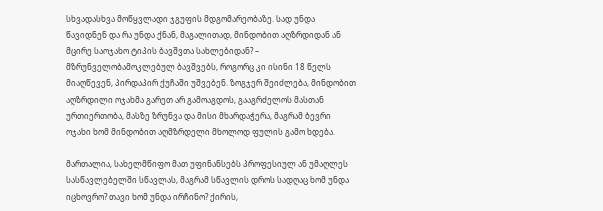სხვადასხვა მოწყვლადი ჯგუფის მდგომარეობაზე. სად უნდა წავიდნენ და რა უნდა ქნან, მაგალითად, მინდობით აღზრდიდან ან მცირე საოჯახო ტიპის ბავშვთა სახლებიდან? – მზრუნველობამოკლებულ ბავშვებს, როგორც კი ისინი 18 წელს მიაღწევენ, პირდაპირ ქუჩაში უშვებენ. ზოგჯერ შეიძლება, მინდობით აღზრდილი ოჯახმა გარეთ არ გამოაგდოს, გააგრძელოს მასთან ურთიერთობა, მასზე ზრუნვა და მისი მხარდაჭერა, მაგრამ ბევრი ოჯახი ხომ მინდობით აღმზრდელი მხოლოდ ფულის გამო ხდება.

მართალია, სახელმწიფო მათ უფინანსებს პროფესიულ ან უმაღლეს სასწავლებელში სწავლას, მაგრამ სწავლის დროს სადღაც ხომ უნდა იცხოვრო? თავი ხომ უნდა ირჩინო? ქირის,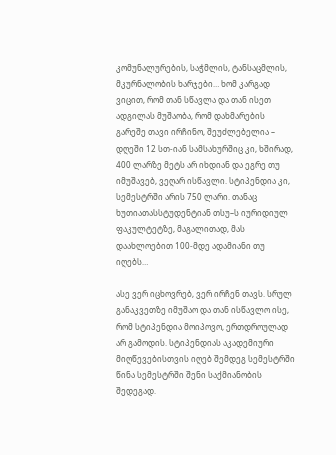კომუნალურების, საჭმლის, ტანსაცმლის, მკურნალობის ხარჯები… ხომ კარგად ვიცით, რომ თან სწავლა და თან ისეთ ადგილას მუშაობა, რომ დახმარების გარეშე თავი ირჩინო, შეუძლებელია – დღეში 12 სთ-იან სამსახურშიც კი, ხშირად, 400 ლარზე მეტს არ იხდიან და ეგრე თუ იმუშავებ, ვეღარ ისწავლი. სტიპენდია კი, სემესტრში არის 750 ლარი. თანაც ხუთიათასსტუდენტიან თსუ–ს იურიდიულ ფაკულტეტზე, მაგალითად, მას დაახლოებით 100-მდე ადამიანი თუ იღებს…

ასე ვერ იცხოვრებ, ვერ ირჩენ თავს. სრულ განაკვეთზე იმუშაო და თან ისწავლო ისე, რომ სტიპენდია მოიპოვო, ერთდროულად არ გამოდის. სტიპენდიას აკადემიური მიღწევებისთვის იღებ შემდეგ სემესტრში წინა სემესტრში შენი საქმიანობის შედეგად.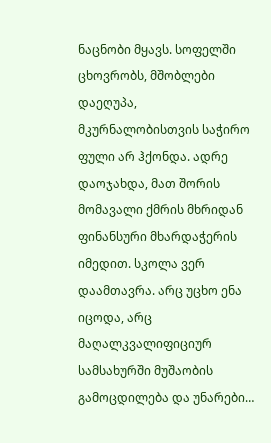ნაცნობი მყავს. სოფელში ცხოვრობს, მშობლები დაეღუპა, მკურნალობისთვის საჭირო ფული არ ჰქონდა. ადრე დაოჯახდა, მათ შორის მომავალი ქმრის მხრიდან ფინანსური მხარდაჭერის იმედით. სკოლა ვერ დაამთავრა. არც უცხო ენა იცოდა, არც მაღალკვალიფიციურ სამსახურში მუშაობის გამოცდილება და უნარები…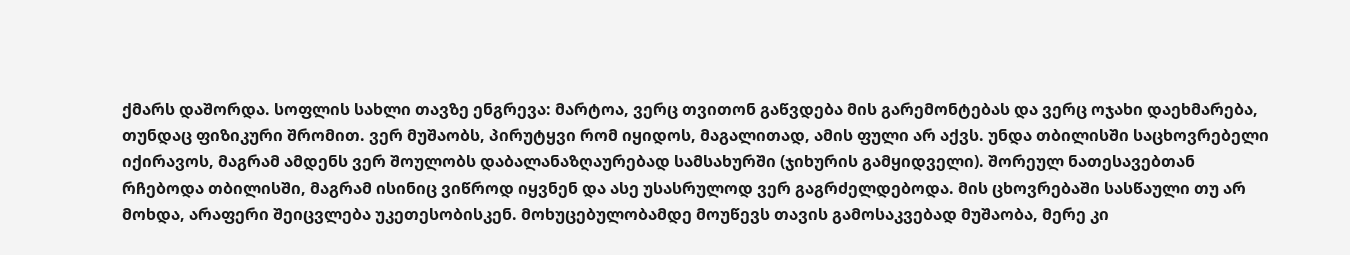ქმარს დაშორდა. სოფლის სახლი თავზე ენგრევა: მარტოა, ვერც თვითონ გაწვდება მის გარემონტებას და ვერც ოჯახი დაეხმარება, თუნდაც ფიზიკური შრომით. ვერ მუშაობს, პირუტყვი რომ იყიდოს, მაგალითად, ამის ფული არ აქვს. უნდა თბილისში საცხოვრებელი იქირავოს, მაგრამ ამდენს ვერ შოულობს დაბალანაზღაურებად სამსახურში (ჯიხურის გამყიდველი). შორეულ ნათესავებთან რჩებოდა თბილისში, მაგრამ ისინიც ვიწროდ იყვნენ და ასე უსასრულოდ ვერ გაგრძელდებოდა. მის ცხოვრებაში სასწაული თუ არ მოხდა, არაფერი შეიცვლება უკეთესობისკენ. მოხუცებულობამდე მოუწევს თავის გამოსაკვებად მუშაობა, მერე კი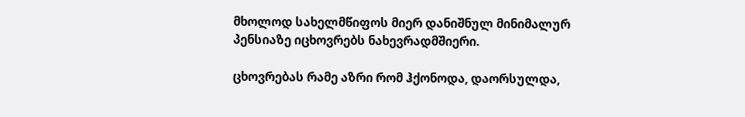მხოლოდ სახელმწიფოს მიერ დანიშნულ მინიმალურ პენსიაზე იცხოვრებს ნახევრადმშიერი.

ცხოვრებას რამე აზრი რომ ჰქონოდა, დაორსულდა,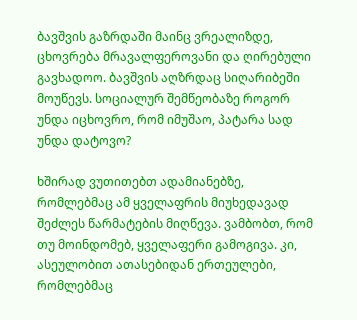ბავშვის გაზრდაში მაინც ვრეალიზდე, ცხოვრება მრავალფეროვანი და ღირებული გავხადოო. ბავშვის აღზრდაც სიღარიბეში მოუწევს. სოციალურ შემწეობაზე როგორ უნდა იცხოვრო, რომ იმუშაო, პატარა სად უნდა დატოვო?

ხშირად ვუთითებთ ადამიანებზე, რომლებმაც ამ ყველაფრის მიუხედავად შეძლეს წარმატების მიღწევა. ვამბობთ, რომ თუ მოინდომებ, ყველაფერი გამოგივა. კი, ასეულობით ათასებიდან ერთეულები, რომლებმაც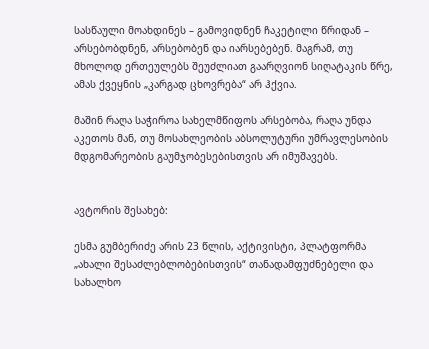სასწაული მოახდინეს – გამოვიდნენ ჩაკეტილი წრიდან – არსებობდნენ, არსებობენ და იარსებებენ. მაგრამ, თუ მხოლოდ ერთეულებს შეუძლიათ გაარღვიონ სიღატაკის წრე, ამას ქვეყნის „კარგად ცხოვრება“ არ ჰქვია.

მაშინ რაღა საჭიროა სახელმწიფოს არსებობა, რაღა უნდა აკეთოს მან, თუ მოსახლეობის აბსოლუტური უმრავლესობის მდგომარეობის გაუმჯობესებისთვის არ იმუშავებს.


ავტორის შესახებ:

ესმა გუმბერიძე არის 23 წლის, აქტივისტი, პლატფორმა „ახალი შესაძლებლობებისთვის“ თანადამფუძნებელი და სახალხო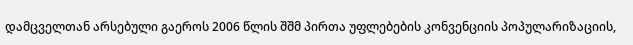დამცველთან არსებული გაეროს 2006 წლის შშმ პირთა უფლებების კონვენციის პოპულარიზაციის,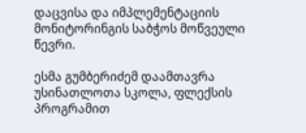დაცვისა და იმპლემენტაციის მონიტორინგის საბჭოს მოწვეული წევრი.

ესმა გუმბერიძემ დაამთავრა უსინათლოთა სკოლა, ფლექსის პროგრამით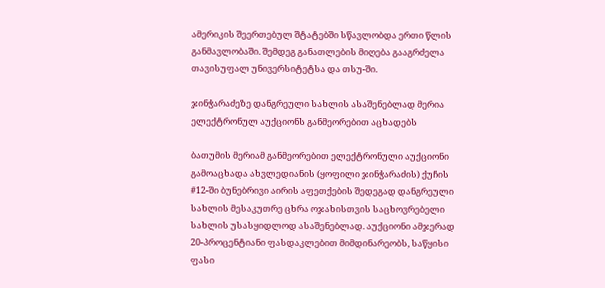ამერიკის შეერთებულ შტატებში სწავლობდა ერთი წლის განმავლობაში. შემდეგ განათლების მიღება გააგრძელა თავისუფალ უნივერსიტეტსა და თსუ-ში.

ჯინჭარაძეზე დანგრეული სახლის ასაშენებლად მერია ელექტრონულ აუქციონს განმეორებით აცხადებს

ბათუმის მერიამ განმეორებით ელექტრონული აუქციონი გამოაცხადა ახვლედიანის (ყოფილი ჯინჭარაძის) ქუჩის #12-ში ბუნებრივი აირის აფეთქების შედეგად დანგრეული სახლის მესაკუთრე ცხრა ოჯახისთვის საცხოვრებელი სახლის უსასყიდლოდ ასაშენებლად. აუქციონი ამჯერად 20-პროცენტიანი ფასდაკლებით მიმდინარეობს, საწყისი ფასი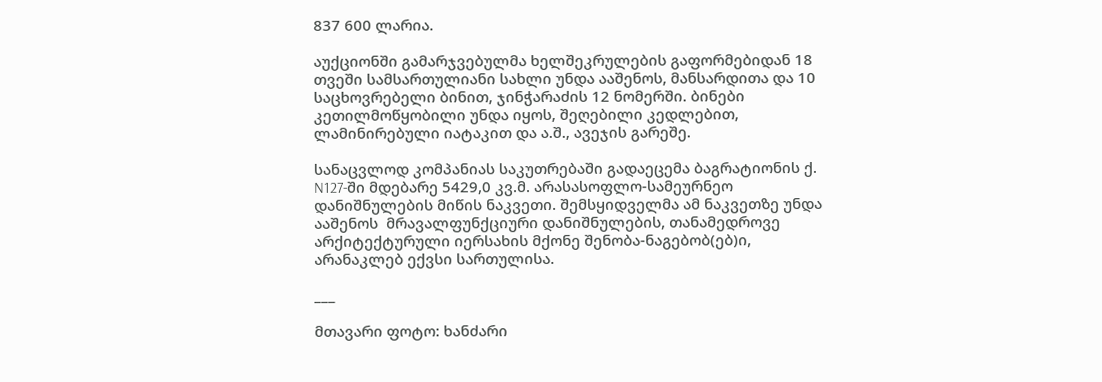837 600 ლარია.

აუქციონში გამარჯვებულმა ხელშეკრულების გაფორმებიდან 18 თვეში სამსართულიანი სახლი უნდა ააშენოს, მანსარდითა და 10 საცხოვრებელი ბინით, ჯინჭარაძის 12 ნომერში. ბინები კეთილმოწყობილი უნდა იყოს, შეღებილი კედლებით, ლამინირებული იატაკით და ა.შ., ავეჯის გარეშე.

სანაცვლოდ კომპანიას საკუთრებაში გადაეცემა ბაგრატიონის ქ. N127-ში მდებარე 5429,0 კვ.მ. არასასოფლო-სამეურნეო დანიშნულების მიწის ნაკვეთი. შემსყიდველმა ამ ნაკვეთზე უნდა ააშენოს  მრავალფუნქციური დანიშნულების, თანამედროვე არქიტექტურული იერსახის მქონე შენობა-ნაგებობ(ებ)ი, არანაკლებ ექვსი სართულისა.

___

მთავარი ფოტო: ხანძარი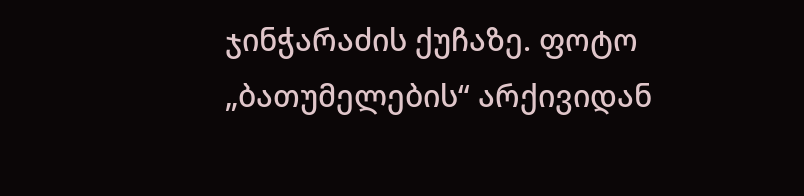ჯინჭარაძის ქუჩაზე. ფოტო „ბათუმელების“ არქივიდან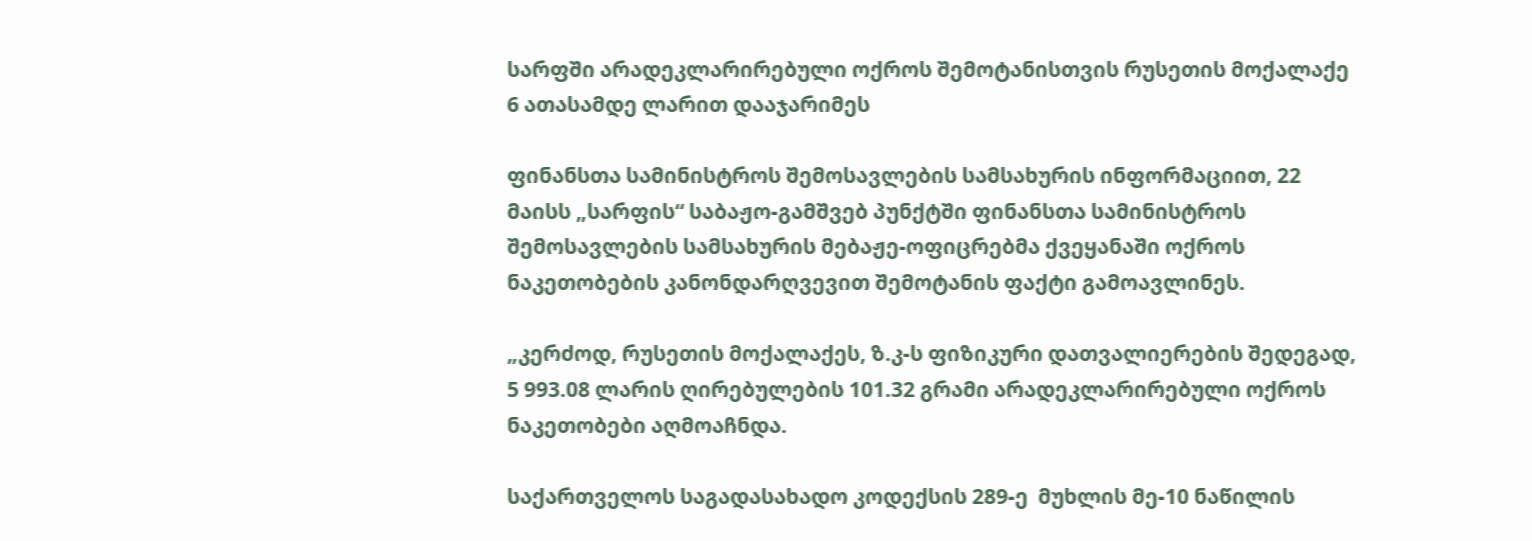სარფში არადეკლარირებული ოქროს შემოტანისთვის რუსეთის მოქალაქე 6 ათასამდე ლარით დააჯარიმეს

ფინანსთა სამინისტროს შემოსავლების სამსახურის ინფორმაციით, 22 მაისს „სარფის“ საბაჟო-გამშვებ პუნქტში ფინანსთა სამინისტროს შემოსავლების სამსახურის მებაჟე-ოფიცრებმა ქვეყანაში ოქროს ნაკეთობების კანონდარღვევით შემოტანის ფაქტი გამოავლინეს.

„კერძოდ, რუსეთის მოქალაქეს, ზ.კ-ს ფიზიკური დათვალიერების შედეგად,  5 993.08 ლარის ღირებულების 101.32 გრამი არადეკლარირებული ოქროს ნაკეთობები აღმოაჩნდა.

საქართველოს საგადასახადო კოდექსის 289-ე  მუხლის მე-10 ნაწილის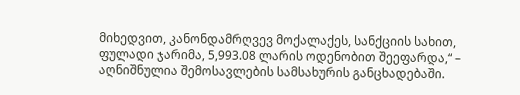მიხედვით, კანონდამრღვევ მოქალაქეს, სანქციის სახით,  ფულადი ჯარიმა, 5,993.08 ლარის ოდენობით შეეფარდა,“ – აღნიშნულია შემოსავლების სამსახურის განცხადებაში.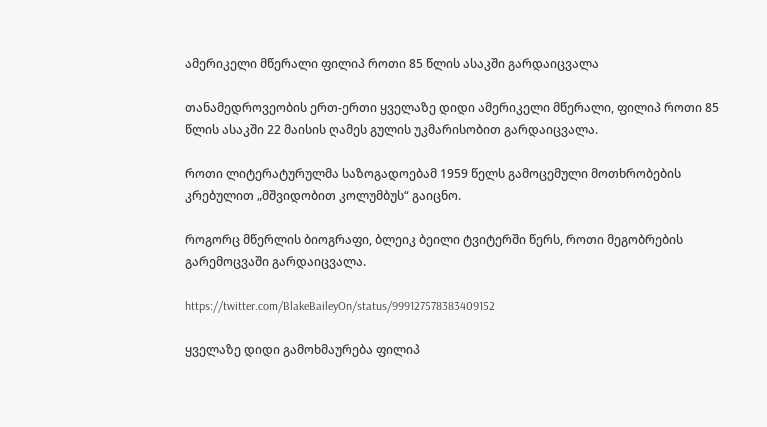ამერიკელი მწერალი ფილიპ როთი 85 წლის ასაკში გარდაიცვალა

თანამედროვეობის ერთ-ერთი ყველაზე დიდი ამერიკელი მწერალი, ფილიპ როთი 85 წლის ასაკში 22 მაისის ღამეს გულის უკმარისობით გარდაიცვალა.

როთი ლიტერატურულმა საზოგადოებამ 1959 წელს გამოცემული მოთხრობების კრებულით „მშვიდობით კოლუმბუს“ გაიცნო.

როგორც მწერლის ბიოგრაფი, ბლეიკ ბეილი ტვიტერში წერს, როთი მეგობრების გარემოცვაში გარდაიცვალა.

https://twitter.com/BlakeBaileyOn/status/999127578383409152

ყველაზე დიდი გამოხმაურება ფილიპ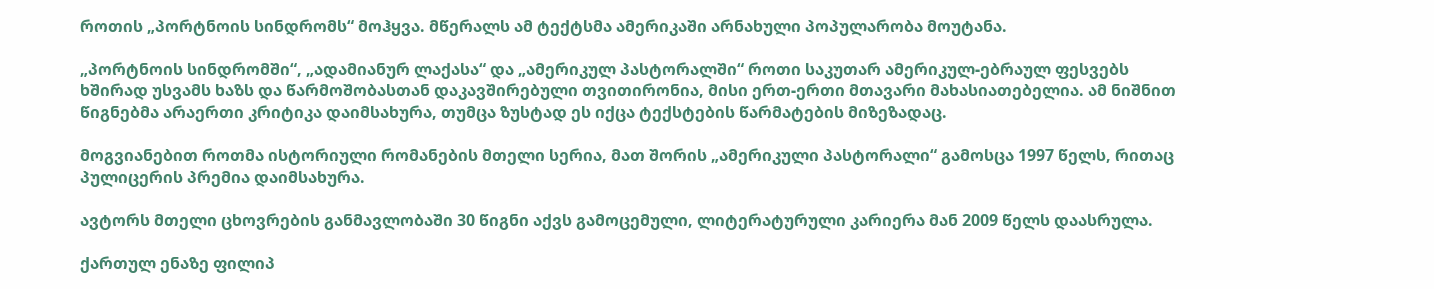როთის „პორტნოის სინდრომს“ მოჰყვა. მწერალს ამ ტექტსმა ამერიკაში არნახული პოპულარობა მოუტანა.

„პორტნოის სინდრომში“, „ადამიანურ ლაქასა“ და „ამერიკულ პასტორალში“ როთი საკუთარ ამერიკულ-ებრაულ ფესვებს ხშირად უსვამს ხაზს და წარმოშობასთან დაკავშირებული თვითირონია, მისი ერთ-ერთი მთავარი მახასიათებელია. ამ ნიშნით წიგნებმა არაერთი კრიტიკა დაიმსახურა, თუმცა ზუსტად ეს იქცა ტექსტების წარმატების მიზეზადაც.

მოგვიანებით როთმა ისტორიული რომანების მთელი სერია, მათ შორის „ამერიკული პასტორალი“ გამოსცა 1997 წელს, რითაც პულიცერის პრემია დაიმსახურა.

ავტორს მთელი ცხოვრების განმავლობაში 30 წიგნი აქვს გამოცემული, ლიტერატურული კარიერა მან 2009 წელს დაასრულა.

ქართულ ენაზე ფილიპ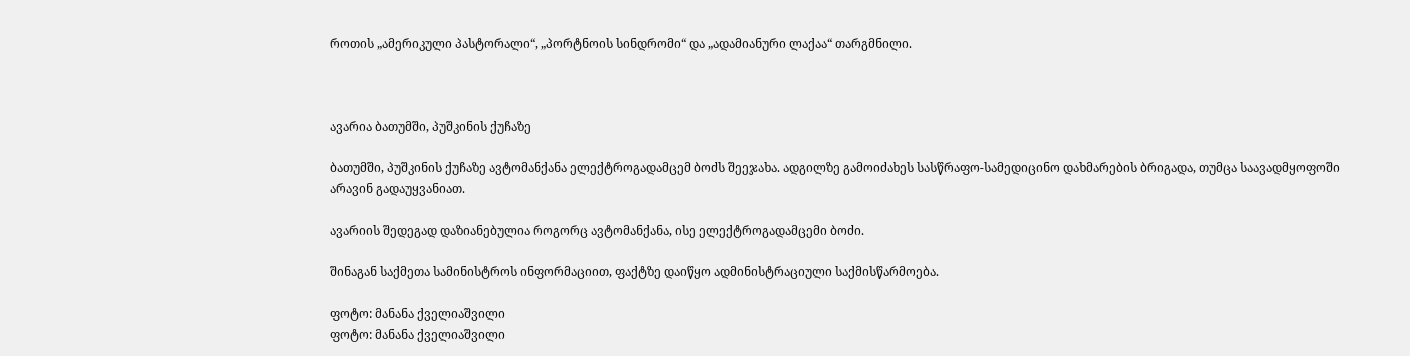როთის „ამერიკული პასტორალი“, „პორტნოის სინდრომი“ და „ადამიანური ლაქაა“ თარგმნილი.



ავარია ბათუმში, პუშკინის ქუჩაზე

ბათუმში, პუშკინის ქუჩაზე ავტომანქანა ელექტროგადამცემ ბოძს შეეჯახა. ადგილზე გამოიძახეს სასწრაფო-სამედიცინო დახმარების ბრიგადა, თუმცა საავადმყოფოში არავინ გადაუყვანიათ.

ავარიის შედეგად დაზიანებულია როგორც ავტომანქანა, ისე ელექტროგადამცემი ბოძი.

შინაგან საქმეთა სამინისტროს ინფორმაციით, ფაქტზე დაიწყო ადმინისტრაციული საქმისწარმოება.

ფოტო: მანანა ქველიაშვილი
ფოტო: მანანა ქველიაშვილი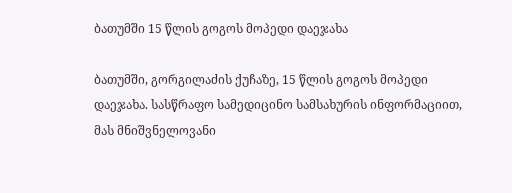ბათუმში 15 წლის გოგოს მოპედი დაეჯახა

ბათუმში, გორგილაძის ქუჩაზე, 15 წლის გოგოს მოპედი დაეჯახა. სასწრაფო სამედიცინო სამსახურის ინფორმაციით, მას მნიშვნელოვანი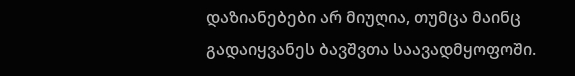დაზიანებები არ მიუღია, თუმცა მაინც გადაიყვანეს ბავშვთა საავადმყოფოში.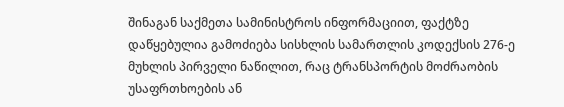შინაგან საქმეთა სამინისტროს ინფორმაციით, ფაქტზე დაწყებულია გამოძიება სისხლის სამართლის კოდექსის 276-ე მუხლის პირველი ნაწილით, რაც ტრანსპორტის მოძრაობის უსაფრთხოების ან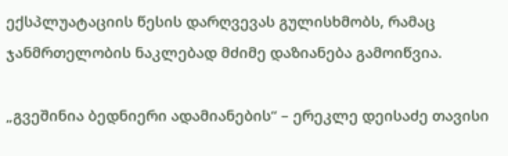ექსპლუატაციის წესის დარღვევას გულისხმობს, რამაც ჯანმრთელობის ნაკლებად მძიმე დაზიანება გამოიწვია.

„გვეშინია ბედნიერი ადამიანების“ – ერეკლე დეისაძე თავისი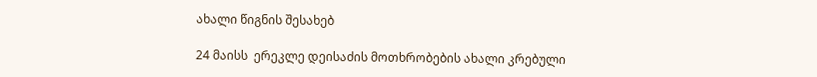ახალი წიგნის შესახებ

24 მაისს  ერეკლე დეისაძის მოთხრობების ახალი კრებული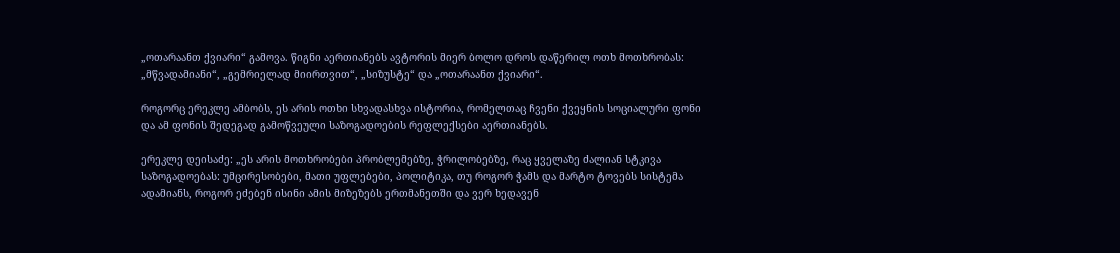„ოთარაანთ ქვიარი“ გამოვა. წიგნი აერთიანებს ავტორის მიერ ბოლო დროს დაწერილ ოთხ მოთხრობას: „მწვადამიანი“, „გემრიელად მიირთვით“, „სიზუსტე“ და „ოთარაანთ ქვიარი“.

როგორც ერეკლე ამბობს, ეს არის ოთხი სხვადასხვა ისტორია, რომელთაც ჩვენი ქვეყნის სოციალური ფონი და ამ ფონის შედეგად გამოწვეული საზოგადოების რეფლექსები აერთიანებს.

ერეკლე დეისაძე: „ეს არის მოთხრობები პრობლემებზე, ჭრილობებზე, რაც ყველაზე ძალიან სტკივა საზოგადოებას: უმცირესობები, მათი უფლებები, პოლიტიკა, თუ როგორ ჭამს და მარტო ტოვებს სისტემა ადამიანს, როგორ ეძებენ ისინი ამის მიზეზებს ერთმანეთში და ვერ ხედავენ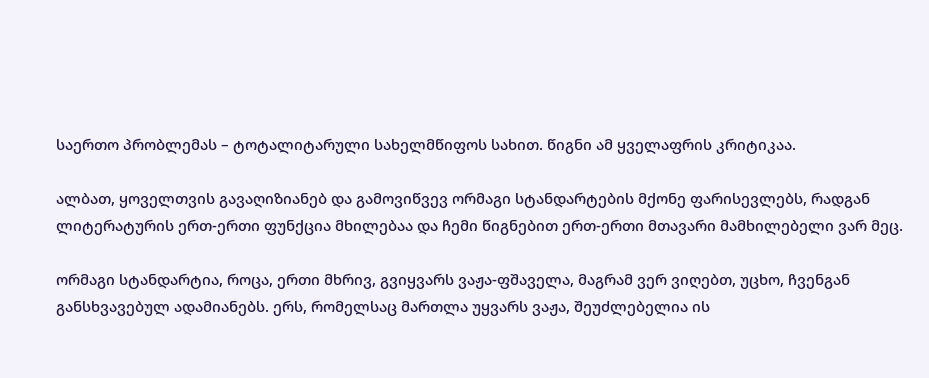საერთო პრობლემას – ტოტალიტარული სახელმწიფოს სახით. წიგნი ამ ყველაფრის კრიტიკაა.

ალბათ, ყოველთვის გავაღიზიანებ და გამოვიწვევ ორმაგი სტანდარტების მქონე ფარისევლებს, რადგან ლიტერატურის ერთ-ერთი ფუნქცია მხილებაა და ჩემი წიგნებით ერთ-ერთი მთავარი მამხილებელი ვარ მეც.

ორმაგი სტანდარტია, როცა, ერთი მხრივ, გვიყვარს ვაჟა-ფშაველა, მაგრამ ვერ ვიღებთ, უცხო, ჩვენგან განსხვავებულ ადამიანებს. ერს, რომელსაც მართლა უყვარს ვაჟა, შეუძლებელია ის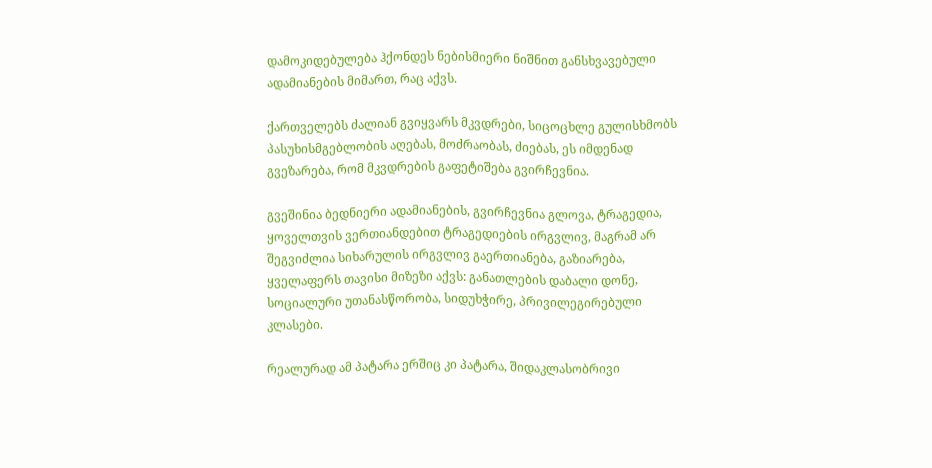დამოკიდებულება ჰქონდეს ნებისმიერი ნიშნით განსხვავებული ადამიანების მიმართ, რაც აქვს.

ქართველებს ძალიან გვიყვარს მკვდრები, სიცოცხლე გულისხმობს პასუხისმგებლობის აღებას, მოძრაობას, ძიებას, ეს იმდენად გვეზარება, რომ მკვდრების გაფეტიშება გვირჩევნია.

გვეშინია ბედნიერი ადამიანების, გვირჩევნია გლოვა, ტრაგედია, ყოველთვის ვერთიანდებით ტრაგედიების ირგვლივ, მაგრამ არ შეგვიძლია სიხარულის ირგვლივ გაერთიანება, გაზიარება, ყველაფერს თავისი მიზეზი აქვს: განათლების დაბალი დონე, სოციალური უთანასწორობა, სიდუხჭირე, პრივილეგირებული კლასები.

რეალურად ამ პატარა ერშიც კი პატარა, შიდაკლასობრივი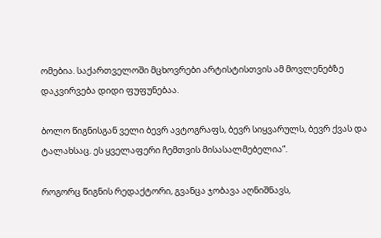ომებია. საქართველოში მცხოვრები არტისტისთვის ამ მოვლენებზე დაკვირვება დიდი ფუფუნებაა.

ბოლო წიგნისგან ველი ბევრ ავტოგრაფს, ბევრ სიყვარულს, ბევრ ქვას და ტალახსაც. ეს ყველაფერი ჩემთვის მისასალმებელია“.

როგორც წიგნის რედაქტორი, გვანცა ჯობავა აღნიშნავს,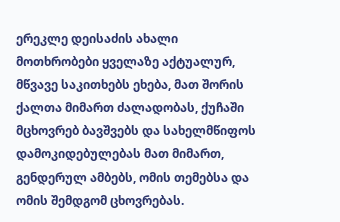ერეკლე დეისაძის ახალი მოთხრობები ყველაზე აქტუალურ, მწვავე საკითხებს ეხება, მათ შორის ქალთა მიმართ ძალადობას, ქუჩაში მცხოვრებ ბავშვებს და სახელმწიფოს დამოკიდებულებას მათ მიმართ, გენდერულ ამბებს, ომის თემებსა და ომის შემდგომ ცხოვრებას.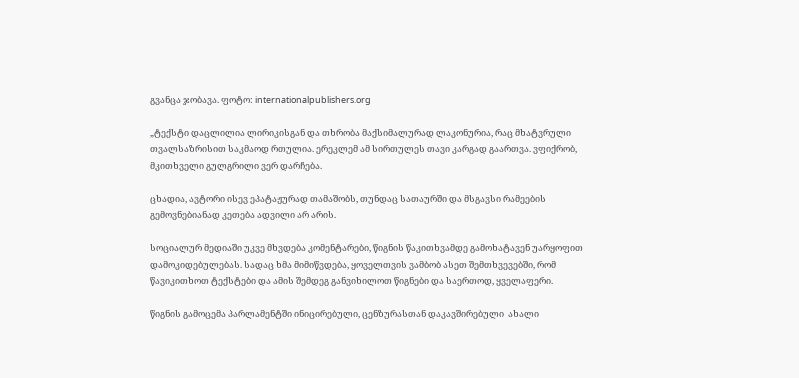გვანცა ჯობავა. ფოტო: internationalpublishers.org

„ტექსტი დაცლილია ლირიკისგან და თხრობა მაქსიმალურად ლაკონურია, რაც მხატვრული თვალსაზრისით საკმაოდ რთულია. ერეკლემ ამ სირთულეს თავი კარგად გაართვა. ვფიქრობ, მკითხველი გულგრილი ვერ დარჩება.

ცხადია, ავტორი ისევ ეპატაჟურად თამაშობს, თუნდაც სათაურში და მსგავსი რამეების გემოვნებიანად კეთება ადვილი არ არის.

სოციალურ მედიაში უკვე მხვდება კომენტარები, წიგნის წაკითხვამდე გამოხატავენ უარყოფით დამოკიდებულებას. სადაც ხმა მიმიწვდება, ყოველთვის ვამბობ ასეთ შემთხვევებში, რომ წავიკითხოთ ტექსტები და ამის შემდეგ განვიხილოთ წიგნები და საერთოდ, ყველაფერი.

წიგნის გამოცემა პარლამენტში ინიცირებული, ცენზურასთან დაკავშირებული  ახალი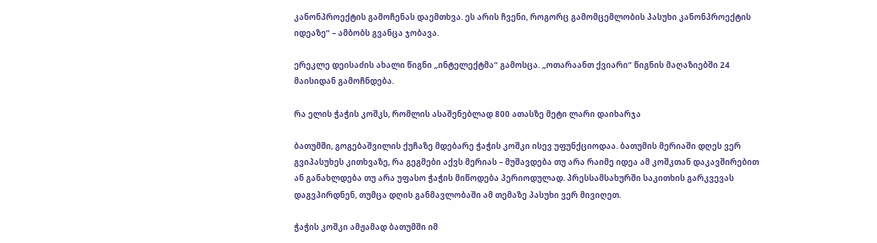კანონპროექტის გამოჩენას დაემთხვა. ეს არის ჩვენი, როგორც გამომცემლობის პასუხი კანონპროექტის იდეაზე“ – ამბობს გვანცა ჯობავა.

ერეკლე დეისაძის ახალი წიგნი „ინტელექტმა“ გამოსცა. „ოთარაანთ ქვიარი“ წიგნის მაღაზიებში 24 მაისიდან გამოჩნდება.

რა ელის ჭაჭის კოშკს, რომლის ასაშენებლად 800 ათასზე მეტი ლარი დაიხარჯა

ბათუმში, გოგებაშვილის ქუჩაზე მდებარე ჭაჭის კოშკი ისევ უფუნქციოდაა. ბათუმის მერიაში დღეს ვერ გვიპასუხეს კითხვაზე, რა გეგმები აქვს მერიას – მუშავდება თუ არა რაიმე იდეა ამ კოშკთან დაკავშირებით ან განახლდება თუ არა უფასო ჭაჭის მიწოდება პერიოდულად. პრესსამსახურში საკითხის გარკვევას დაგვპირდნენ, თუმცა დღის განმავლობაში ამ თემაზე პასუხი ვერ მივიღეთ.

ჭაჭის კოშკი ამჟამად ბათუმში იმ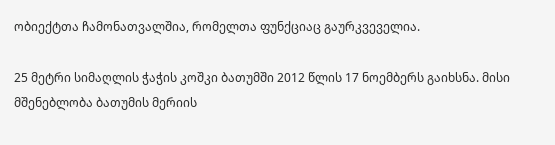ობიექტთა ჩამონათვალშია, რომელთა ფუნქციაც გაურკვეველია.

25 მეტრი სიმაღლის ჭაჭის კოშკი ბათუმში 2012 წლის 17 ნოემბერს გაიხსნა. მისი მშენებლობა ბათუმის მერიის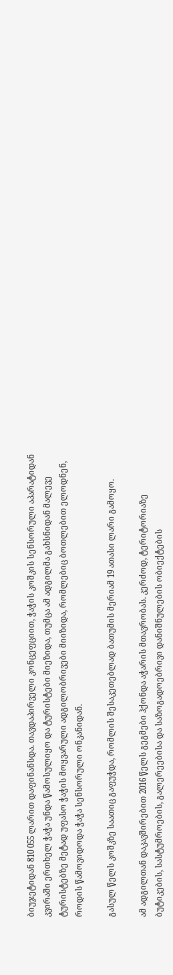ბიუჯეტიდან 810 055 ლარით დაფინანსდა. თავდაპირველი კონცეფციით, ჭაჭის კოშკის სენსორული აპარატიდან კვირაში ერთხელ ჭაჭა უნდა წამოსულიყო და ტურისტები მიეზიდა, თუმცა ამ ადგილმა გახსნიდან მალევე ტურისტებზე მეტად უფასო ჭაჭის მოყვარული ადგილობრივები მიიზიდა, რომლებიც ბოთლებით ელოდნენ, როდის წამოვიდოდა ჭაჭა სენსორული ონკანიდან.

გასულ წელს კოშკზე საათიც გაფუჭდა, რომლის შესაკეთებლად ბათუმის მერიამ 19 ათასი ლარი გამოყო.

ამ ადგილთან დაკავშირებით 2016 წელს გეგმები ჰქონდა აჭარის მთავრობას. კერძოდ, ტერიტორიაზე ბუტიკების, სასტუმროების, გალერეებისა და საზოგადოებრივი დანიშნულების ობიექტების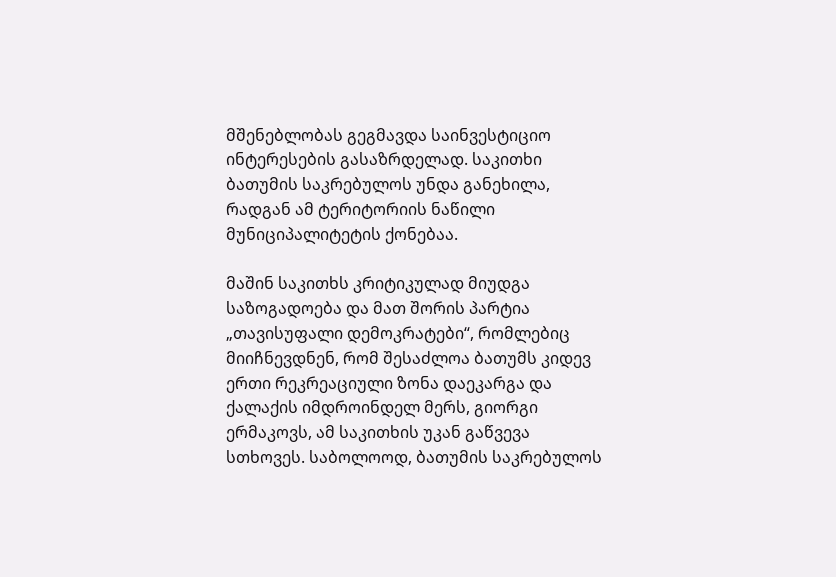მშენებლობას გეგმავდა საინვესტიციო ინტერესების გასაზრდელად. საკითხი ბათუმის საკრებულოს უნდა განეხილა, რადგან ამ ტერიტორიის ნაწილი მუნიციპალიტეტის ქონებაა.

მაშინ საკითხს კრიტიკულად მიუდგა საზოგადოება და მათ შორის პარტია „თავისუფალი დემოკრატები“, რომლებიც მიიჩნევდნენ, რომ შესაძლოა ბათუმს კიდევ ერთი რეკრეაციული ზონა დაეკარგა და ქალაქის იმდროინდელ მერს, გიორგი ერმაკოვს, ამ საკითხის უკან გაწვევა სთხოვეს. საბოლოოდ, ბათუმის საკრებულოს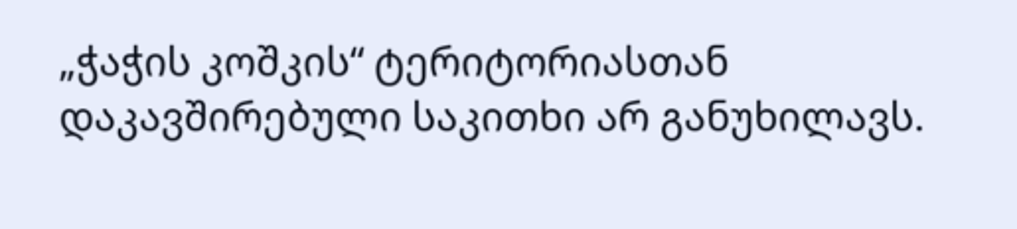„ჭაჭის კოშკის“ ტერიტორიასთან დაკავშირებული საკითხი არ განუხილავს.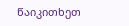წაიკითხეთ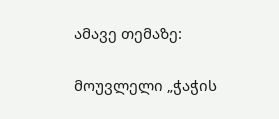ამავე თემაზე:

მოუვლელი „ჭაჭის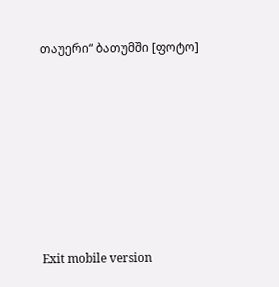თაუერი“ ბათუმში [ფოტო]









Exit mobile version